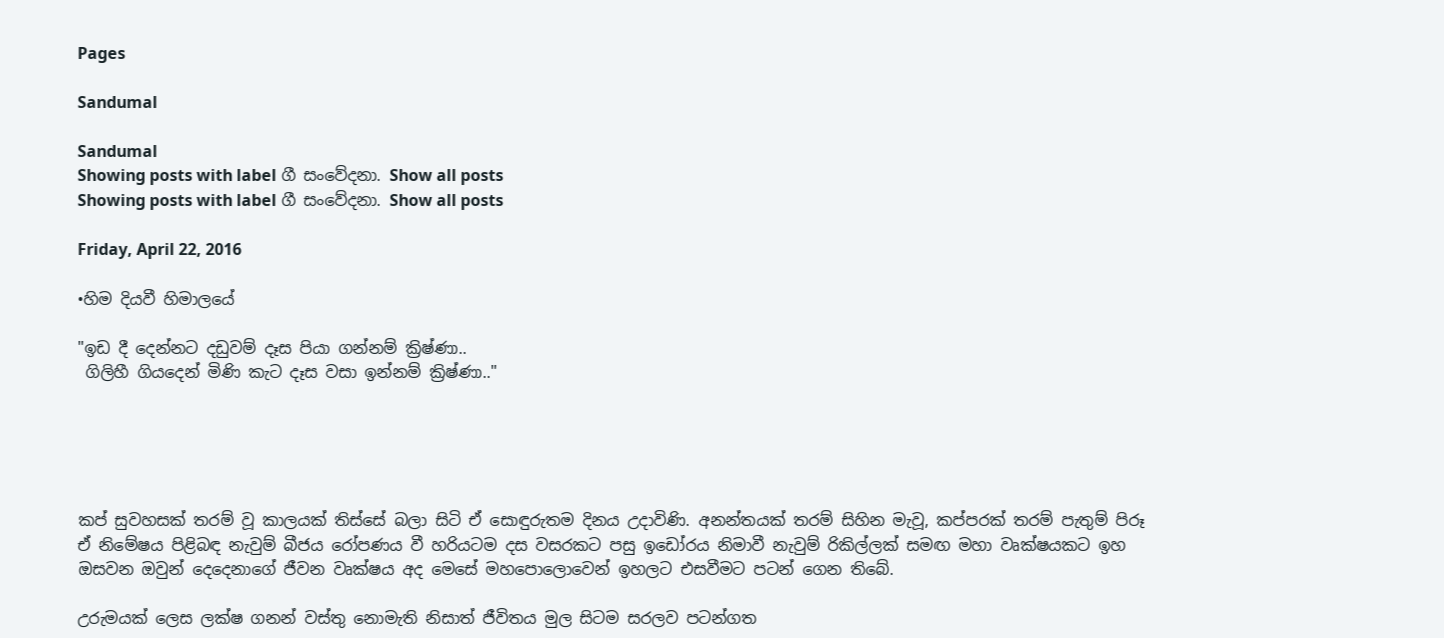Pages

Sandumal

Sandumal
Showing posts with label ගී සංවේදනා. Show all posts
Showing posts with label ගී සංවේදනා. Show all posts

Friday, April 22, 2016

•හිම දියවී හිමාලයේ

"ඉඩ දී දෙන්නට දඩුවම් දෑස පියා ගන්නම් ක්‍රිෂ්ණා..
 ගිලිහී ගියදෙන් මිණි කැට දෑස වසා ඉන්නම් ක්‍රිෂ්ණා.."





කප් සුවහසක් තරම් වූ කාලයක් තිස්සේ බලා සිටි ඒ සොඳුරුතම දිනය උදාවිණි. අනන්තයක් තරම් සිහින මැවූ, කප්පරක් තරම් පැතුම් පිරූ ඒ නිමේෂය පිළිබඳ නැවුම් බීජය රෝපණය වී හරියටම දස වසරකට පසු ඉඩෝරය නිමාවී නැවුම් රිකිල්ලක් සමඟ මහා වෘක්ෂයකට ඉහ ඔසවන ඔවුන් දෙදෙනාගේ ජීවන වෘක්ෂය අද මෙසේ මහපොලොවෙන් ඉහලට එසවීමට පටන් ගෙන තිබේ.

උරුමයක් ලෙස ලක්ෂ ගනන් වස්තු නොමැති නිසාත් ජීවිතය මුල සිටම සරලව පටන්ගත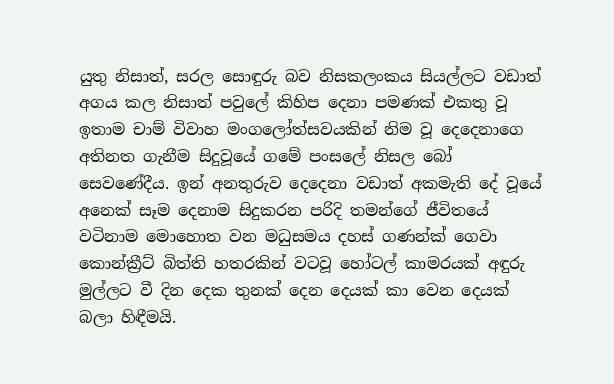යුතු නිසාත්, සරල සොඳුරු බව නිසකලංකය සියල්ලට වඩාත් අගය කල නිසාත් පවුලේ කිහිප දෙනා පමණක් එකතු වූ ඉතාම චාම් විවාහ මංගලෝත්සවයකින් නිම වූ දෙදෙනාගෙ අතිනත ගැනීම සිදුවූයේ ගමේ පංසලේ නිසල බෝ සෙවණේදීය. ඉන් අනතුරුව දෙදෙනා වඩාත් අකමැති දේ වූයේ අනෙක් සෑම දෙනාම සිදුකරන පරිදි තමන්ගේ ජීවිතයේ වටිනාම මොහොත වන මධුසමය දහස් ගණන්ක් ගෙවා කොන්ක්‍රීට් බිත්ති හතරකින් වටවූ හෝටල් කාමරයක් අඳුරු මුල්ලට වී දින දෙක තුනක් දෙන දෙයක් කා වෙන දෙයක් බලා හිඳීමයි.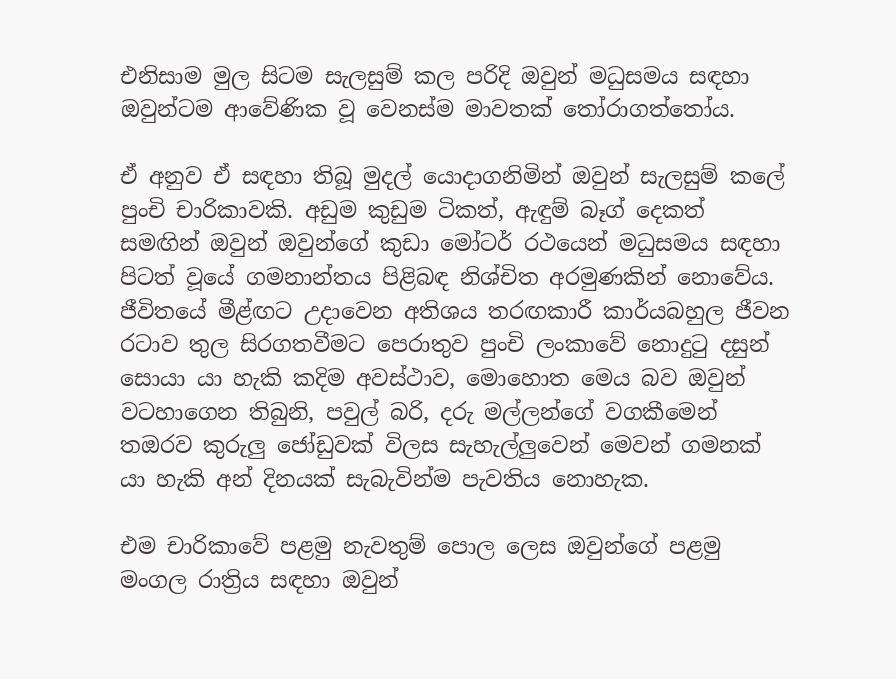එනිසාම මුල සිටම සැලසුම් කල පරිදි ඔවුන් මධුසමය සඳහා ඔවුන්ටම ආවේණික වූ වෙනස්ම මාවතක් තෝරාගත්තෝය.

ඒ අනුව ඒ සඳහා තිබූ මුදල් යොදාගනිමින් ඔවුන් සැලසුම් කලේ පුංචි චාරිකාවකි. අඩුම කුඩුම ටිකත්, ඇඳුම් බෑග් දෙකත් සමඟින් ඔවුන් ඔවුන්ගේ කුඩා මෝටර් රථයෙන් මධුසමය සඳහා පිටත් වූයේ ගමනාන්තය පිළිබඳ නිශ්චිත අරමුණකින් නොවේය. ජීවිතයේ මීළ්ඟට උදාවෙන අතිශය තරඟකාරී කාර්යබහුල ජීවන රටාව තුල සිරගතවීමට පෙරාතුව පුංචි ලංකාවේ නොදුටු දසුන් සොයා යා හැකි කදිම අවස්ථාව, මොහොත මෙය බව ඔවුන් වටහාගෙන තිබුනි, පවුල් බරි, දරු මල්ලන්ගේ වගකීමෙන් තඔරව කුරුලු ජෝඩුවක් විලස සැහැල්ලුවෙන් මෙවන් ගමනක් යා හැකි අන් දිනයක් සැබැවින්ම පැවතිය නොහැක.

එම චාරිකාවේ පළමු නැවතුම් පොල ලෙස ඔවුන්ගේ පළමු මංගල රාත්‍රිය සඳහා ඔවුන්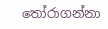තෝරාගන්නා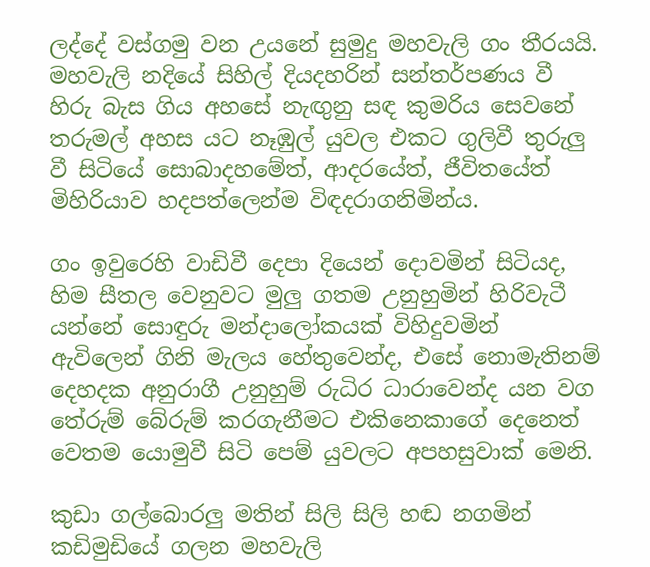ලද්දේ වස්ගමු වන උයනේ සුමුදු මහවැලි ගං තීරයයි. මහවැලි නදියේ සිහිල් දියදහරින් සන්තර්පණය වී හිරු බැස ගිය අහසේ නැඟුනු සඳ කුමරිය සෙවනේ තරුමල් අහස යට නෑඹුල් යුවල එකට ගුලිවී තුරුලු වී සිටියේ සොබාදහමේත්, ආදරයේත්, ජීවිතයේත් මිහිරියාව හදපත්ලෙන්ම විඳදරාගනිමින්ය.

ගං ඉවුරෙහි වාඩිවී දෙපා දියෙන් දොවමින් සිටියද, හිම සීතල වෙනුවට මුලු ගතම උනුහුමින් හිරිවැටී යන්නේ සොඳුරු මන්දාලෝකයක් විහිදුවමින් ඇවිලෙන් ගිනි මැලය හේතුවෙන්ද, එසේ නොමැතිනම් දෙහදක අනුරාගී උනුහුම් රුධිර ධාරාවෙන්ද යන වග තේරුම් බේරුම් කරගැනීමට එකිනෙකාගේ දෙනෙත් වෙතම යොමුවී සිටි පෙම් යුවලට අපහසුවාක් මෙනි.

කුඩා ගල්බොරලු මතින් සිලි සිලි හඬ නගමින් කඩිමුඩියේ ගලන මහවැලි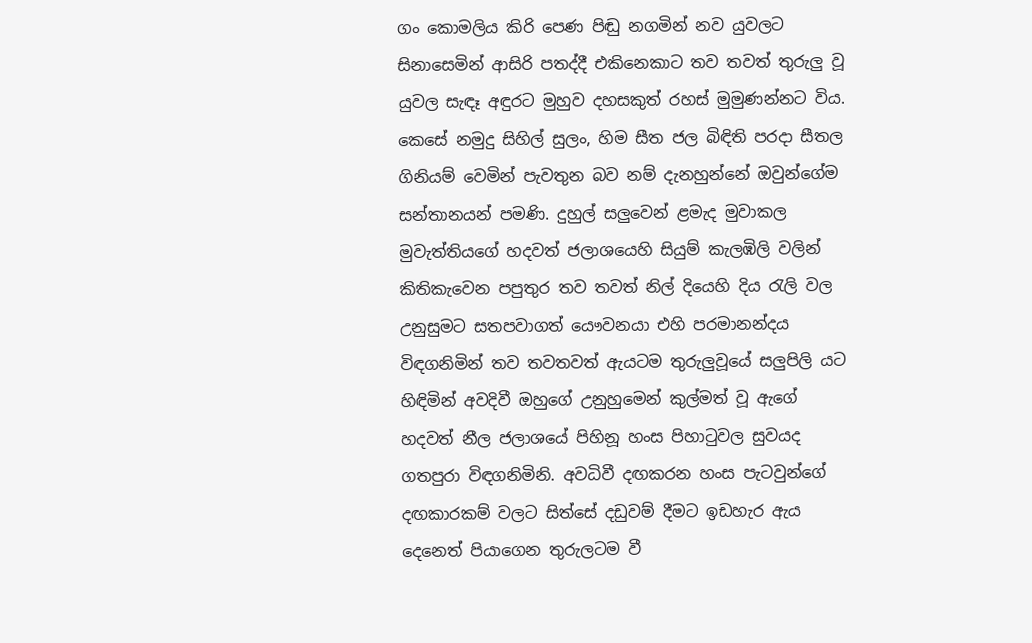ගං කොමලිය කිරි පෙණ පිඬු නගමින් නව යුවලට සිනාසෙමින් ආසිරි පතද්දී එකිනෙකාට තව තවත් තුරුලු වූ යුවල සැඳෑ අඳුරට මුහුව දහසකුත් රහස් මුමුණන්නට විය. කෙසේ නමුදු සිහිල් සුලං, හිම සීත ජල බිඳිති පරදා සීතල ගිනියම් වෙමින් පැවතුන බව නම් දැනහුන්නේ ඔවුන්ගේම සන්තානයන් පමණි. දුහුල් සලුවෙන් ළමැද මුවාකල මුවැත්තියගේ හදවත් ජලාශයෙහි සියුම් කැලඹිලි වලින් කිතිකැවෙන පපුතුර තව තවත් නිල් දියෙහි දිය රැලි වල උනුසුමට සතපවාගත් යෞවනයා එහි පරමානන්දය විඳගනිමින් තව තවතවත් ඇයටම තුරුලුවූයේ සලුපිලි යට හිඳිමින් අවදිවී ඔහුගේ උනුහුමෙන් කුල්මත් වූ ඇගේ හදවත් නීල ජලාශයේ පිහිනූ හංස පිහාටුවල සුවයද ගතපුරා විඳගනිමිනි. අවධිවී දඟකරන හංස පැටවුන්ගේ දඟකාරකම් වලට සිත්සේ දඩුවම් දීමට ඉඩහැර ඇය දෙනෙත් පියාගෙන තුරුලටම වී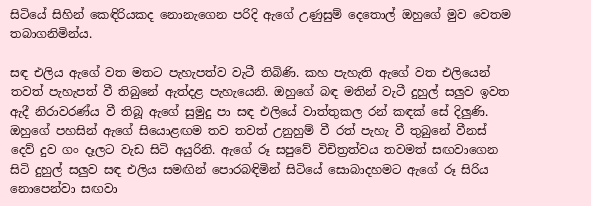සිටියේ සිහින් කෙඳිරියකද නොනැගෙන පරිදි ඇගේ උණුසුම් දෙතොල් ඔහුගේ මුව වෙතම තබාගනිමින්ය.

සඳ එලිය ඇගේ වත මතට පැහැපත්ව වැටී තිබිණි. කහ පැහැති ඇගේ වත එලියෙන් තවත් පැහැපත් වී තිබුනේ ඇත්දළ පැහැයෙනි. ඔහුගේ බඳ මතින් වැටී දුහුල් සලුව ඉවත ඇදී නිරාවරණ්ය වී තිබූ ඇගේ සුමුදු පා සඳ එලියේ වාත්තුකල රන් කඳක් සේ දිලුණි. ඔහුගේ පහසින් ඇගේ සියොළඟම තව තවත් උනුහුම් වී රත් පැහැ වී තුබුනේ වීනස් දෙව් දුව ගං දෑලට වැඩ සිටි අයුරිනි. ඇගේ රූ සපුවේ විචිත්‍රත්වය තවමත් සඟවාගෙන සිටි දුහුල් සලුව සඳ එලිය සමඟින් පොරබඳිමින් සිටියේ සොබාදහමට ඇගේ රූ සිරිය නොපෙන්වා සඟවා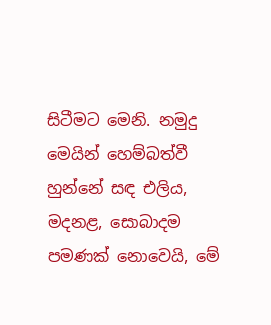සිටීමට මෙනි. නමුදු මෙයින් හෙම්බත්වී හුන්නේ සඳ එලිය, මදනළ, සොබාදම පමණක් නොවෙයි, මේ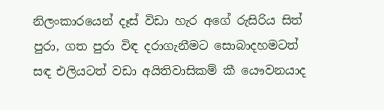නිලංකාරයෙන් දෑස් විඩා හැර අගේ රුසිරිය සිත් පුරා, ගත පුරා විඳ දරාගැනීමට සොබාදහමටත් සඳ එලියටත් වඩා අයිතිවාසිකම් කී යෞවනයාද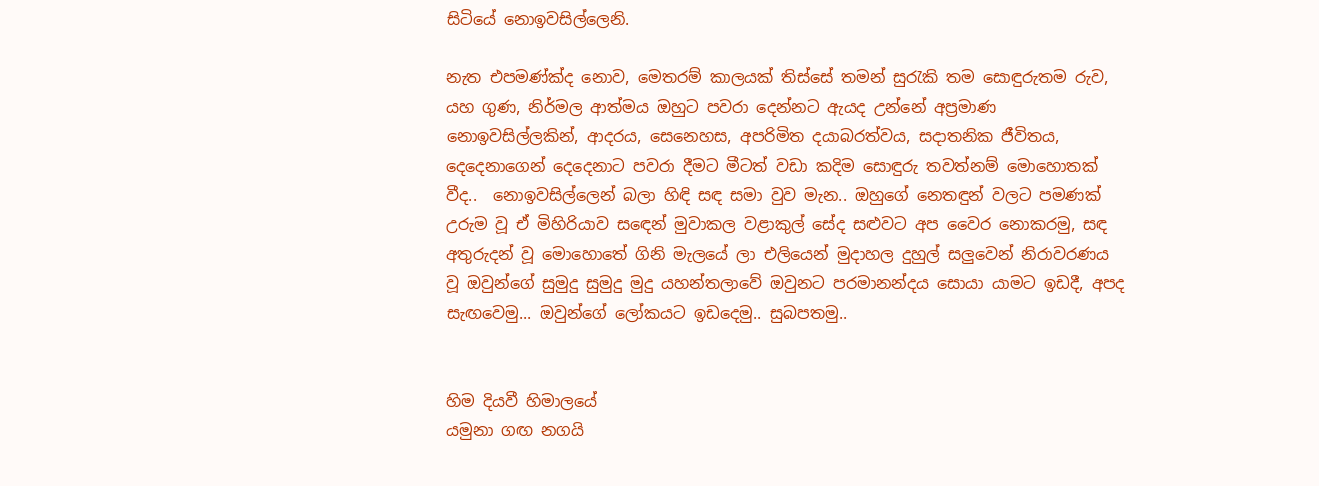සිටියේ නොඉවසිල්ලෙනි.

නැත එපමණ්ක්ද නොව, මෙතරම් කාලයක් තිස්සේ තමන් සුරැකි තම සොඳුරුතම රුව, යහ ගුණ, නිර්මල ආත්මය ඔහුට පවරා දෙන්නට ඇයද උන්නේ අප්‍රමාණ නොඉවසිල්ලකින්, ආදරය, සෙනෙහස, අපරිමිත දයාබරත්වය, සදාතනික ජීවිතය, දෙදෙනාගෙන් දෙදෙනාට පවරා දීමට මීටත් වඩා කදිම සොඳුරු තවත්නම් මොහොතක් වීද..  නොඉවසිල්ලෙන් බලා හිඳි සඳ සමා වුව මැන.. ඔහුගේ නෙතඳුන් වලට පමණක් උරුම වූ ඒ මිහිරියාව සඳෙන් මුවාකල වළාකුල් සේද සළුවට අප වෛර නොකරමු, සඳ අතුරුදන් වූ මොහොතේ ගිනි මැලයේ ලා එලියෙන් මුදාහල දුහුල් සලුවෙන් නිරාවරණය වූ ඔවුන්ගේ සුමුදු සුමුදු මුදු යහන්තලාවේ ඔවුනට පරමානන්දය සොයා යාමට ඉඩදී, අපද සැඟවෙමු... ඔවුන්ගේ ලෝකයට ඉඩදෙමු.. සුබපතමු..


හිම දියවී හිමාලයේ
යමුනා ගඟ නගයි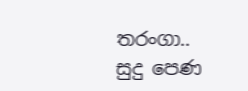තරංගා..
සුදු පෙණ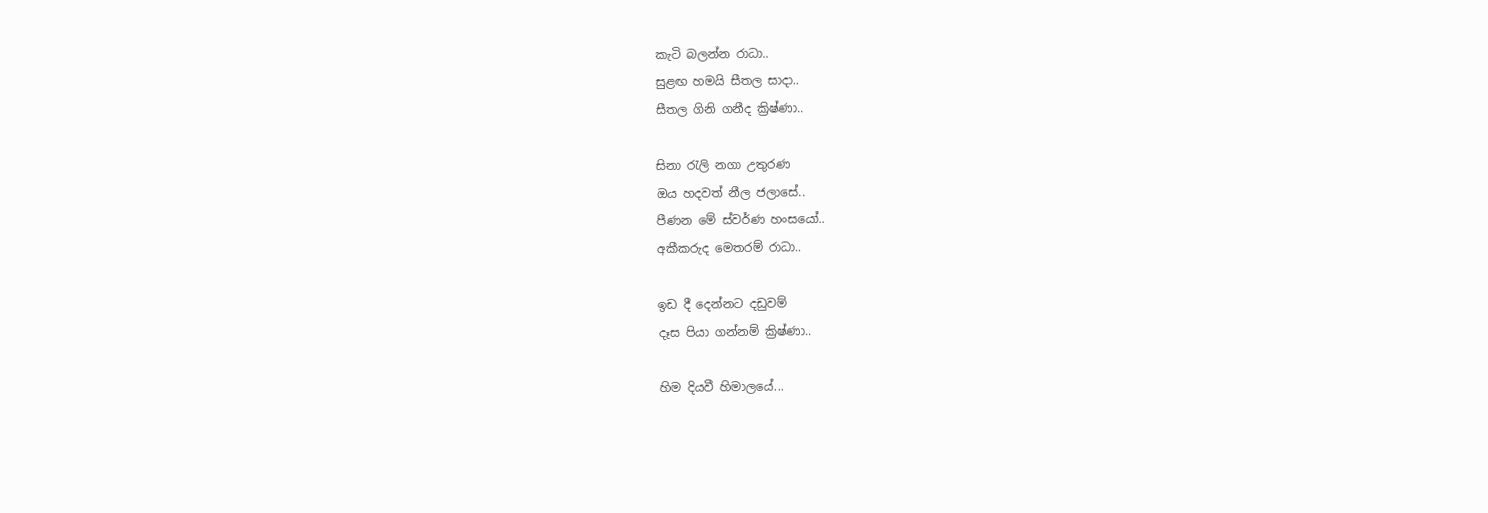කැටි බලන්න රාධා..
සුළඟ හමයි සීතල සාදා..
සීතල ගිනි ගනීද ක්‍රිෂ්ණා..

සිනා රැලි නගා උතුරණ
ඔය හදවත් නීල ජලාසේ..
පීණන මේ ස්වර්ණ හංසයෝ..
අකීකරුද මෙතරම් රාධා..

ඉඩ දී දෙන්නට දඩුවම්
දෑස පියා ගන්නම් ක්‍රිෂ්ණා..

හිම දියවී හිමාලයේ...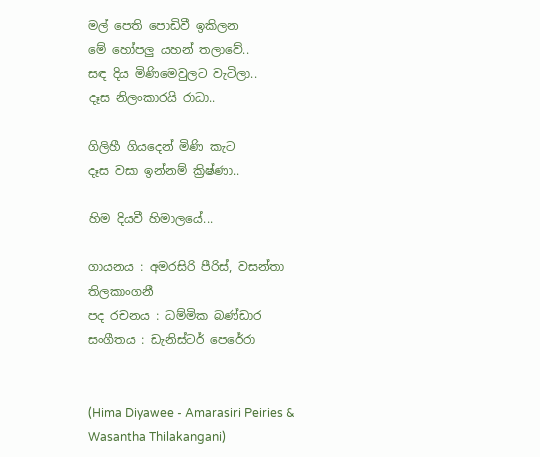මල් පෙති පොඩිවී ඉකිලන
මේ හෝපලු යහන් තලාවේ..
සඳ දිය මිණිමෙවුලට වැටිලා..
දෑස නිලංකාරයි රාධා..

ගිලිහී ගියදෙන් මිණි කැට
දෑස වසා ඉන්නම් ක්‍රිෂ්ණා..

හිම දියවී හිමාලයේ...

ගායනය : අමරසිරි පීරිස්, වසන්තා තිලකාංගනී
පද රචනය : ධම්මික බණ්ඩාර
සංගීතය : ඩැනිස්ටර් පෙරේරා


(Hima Diyawee - Amarasiri Peiries & Wasantha Thilakangani)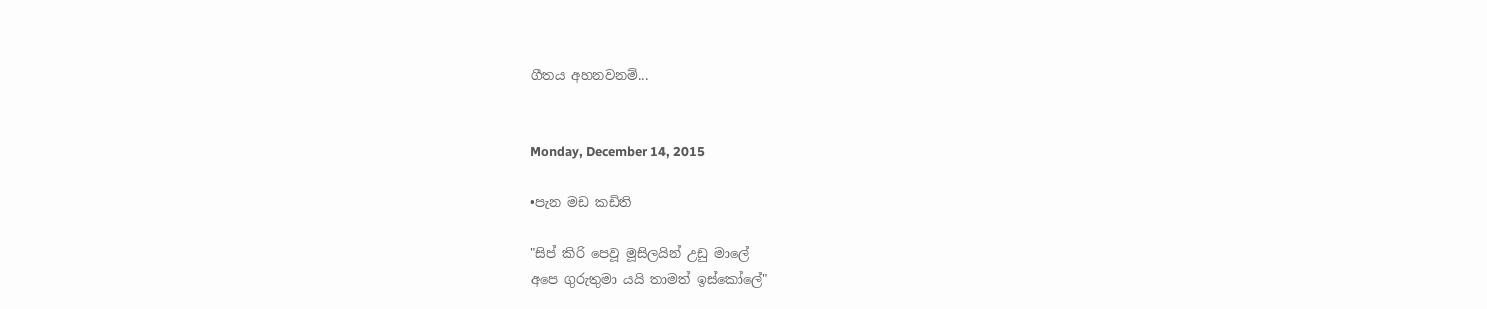ගීතය අහනවනම්...


Monday, December 14, 2015

•පැන මඩ කඩිති

"සිප් කිරි පෙවූ මූසිලයින් උඩු මාලේ
අපෙ ගුරුතුමා යයි තාමත් ඉස්කෝලේ"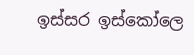ඉස්සර ඉස්කෝලෙ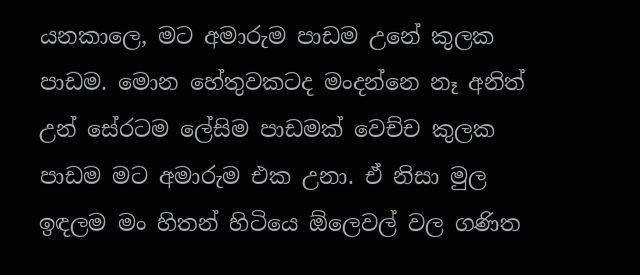යනකාලෙ, මට අමාරුම පාඩම උනේ කුලක පාඩම. මොන හේතුවකටද මංදන්නෙ නෑ අනිත් උන් සේරටම ලේසිම පාඩමක් වෙච්ච කුලක පාඩම මට අමාරුම එක උනා. ඒ නිසා මුල ඉඳලම මං හිතන් හිටියෙ ඕලෙවල් වල ගණිත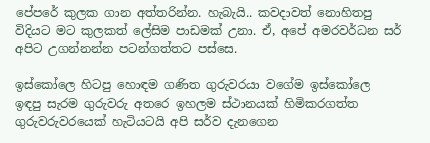පේපරේ කුලක ගාන අත්තරින්න. හැබැයි.. කවදාවත් නොහිතපු විදියට මට කුලකත් ලේසිම පාඩමක් උනා. ඒ, අපේ අමරවර්ධන සර් අපිට උගන්නන්න පටන්ගත්තට පස්සෙ.

ඉස්කෝලෙ හිටපු හොඳම ගණිත ගුරුවරයා වගේම ඉස්කෝලෙ ඉඳපු සැරම ගුරුවරු අතරෙ ඉහලම ස්ථානයක් හිමිකරගත්ත ගුරුවරුවරයෙක් හැටියටයි අපි සර්ව දැනගෙන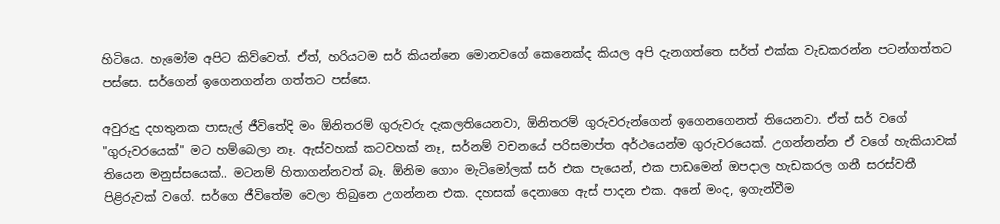හිටියෙ. හැමෝම අපිට කිව්වෙත්. ඒත්, හරියටම සර් කියන්නෙ මොනවගේ කෙනෙක්ද කියල අපි දැනගත්තෙ සර්ත් එක්ක වැඩකරන්න පටන්ගත්තට පස්සෙ. සර්ගෙන් ඉගෙනගන්න ගත්තට පස්සෙ.

අවුරුදු දහතුනක පාසැල් ජීවිතේදි මං ඕනිතරම් ගුරුවරු දැකලතියෙනවා, ඕනිතරම් ගුරුවරුන්ගෙන් ඉගෙනගෙනත් තියෙනවා. ඒත් සර් වගේ "ගුරුවරයෙක්" මට හම්බෙලා නෑ. ඇස්වහක් කටවහක් නෑ, සර්නම් වචනයේ පරිසමාප්ත අර්ථයෙන්ම ගුරුවරයෙක්. උගන්නන්න ඒ වගේ හැකියාවක් තියෙන මනුස්සයෙක්.. මටනම් හිතාගන්නවත් බෑ. ඕනිම ගොං මැටිමෝලක් සර් එක පැයෙන්, එක පාඩමෙන් ඔපදාල හැඩකරල ගනී සරස්වතී පිළිරුවක් වගේ. සර්ගෙ ජීවිතේම වෙලා තිබුනෙ උගන්නන එක. දහසක් දෙනාගෙ ඇස් පාදන එක. අනේ මංද, ඉගැන්වීම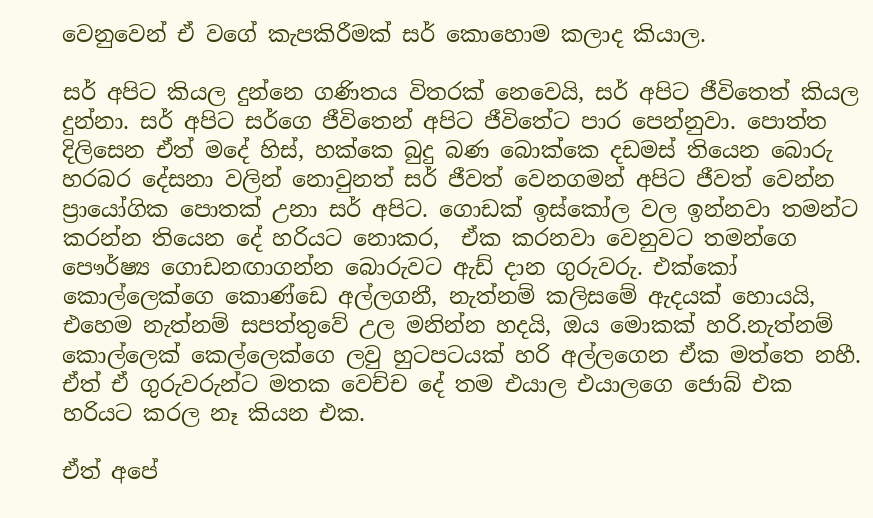වෙනුවෙන් ඒ වගේ කැපකිරීමක් සර් කොහොම කලාද කියාල.

සර් අපිට කියල දුන්නෙ ගණිතය විතරක් නෙවෙයි, සර් අපිට ජීවිතෙත් කියල දුන්නා. සර් අපිට සර්ගෙ ජීවිතෙන් අපිට ජීවිතේට පාර පෙන්නුවා. පොත්ත දිලිසෙන ඒත් මදේ හිස්, හක්කෙ බුදු බණ බොක්කෙ දඩමස් තියෙන බොරු හරබර දේසනා වලින් නොවුනත් සර් ජීවත් වෙනගමන් අපිට ජීවත් වෙන්න ප්‍රායෝගික පොතක් උනා සර් අපිට. ගොඩක් ඉස්කෝල වල ඉන්නවා තමන්ට කරන්න තියෙන දේ හරියට නොකර,  ඒක කරනවා වෙනුවට තමන්ගෙ පෞර්ෂ්‍ය ගොඩනඟාගන්න බොරුවට ඇඩ් දාන ගුරුවරු. එක්කෝ කොල්ලෙක්ගෙ කොණ්ඩෙ අල්ලගනී, නැත්නම් කලිසමේ ඇදයක් හොයයි, එහෙම නැත්නම් සපත්තුවේ උල මනින්න හදයි, ඔය මොකක් හරි.නැත්නම් කොල්ලෙක් කෙල්ලෙක්ගෙ ලවු හුටපටයක් හරි අල්ලගෙන ඒක මත්තෙ නහී. ඒත් ඒ ගුරුවරුන්ට මතක වෙච්ච දේ තම එයාල එයාලගෙ ජොබ් එක හරියට කරල නෑ කියන එක.

ඒත් අපේ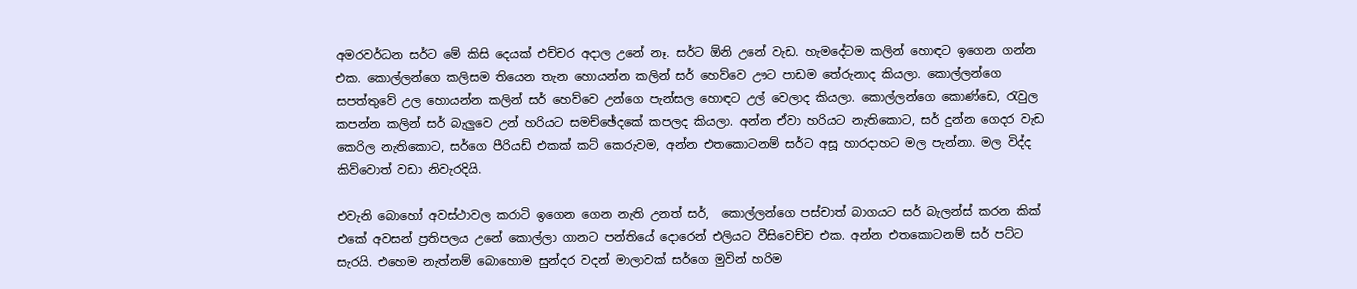අමරවර්ධන සර්ට මේ කිසි දෙයක් එච්චර අදාල උනේ නෑ. සර්ට ඕනි උනේ වැඩ. හැමදේටම කලින් හොඳට ඉගෙන ගන්න එක. කොල්ලන්ගෙ කලිසම තියෙන තැන හොයන්න කලින් සර් හෙව්වෙ ඌට පාඩම තේරුනාද කියලා. කොල්ලන්ගෙ සපත්තුවේ උල හොයන්න කලින් සර් හෙව්වෙ උන්ගෙ පැන්සල හොඳට උල් වෙලාද කියලා. කොල්ලන්ගෙ කොණ්ඩෙ, රැවුල කපන්න කලින් සර් බැලුවෙ උන් හරියට සමච්ඡේදකේ කපලද කියලා. අන්න ඒවා හරියට නැතිකොට, සර් දුන්න ගෙදර වැඩ කෙරිල නැතිකොට, සර්ගෙ පීරියඩ් එකක් කට් කෙරුවම, අන්න එතකොටනම් සර්ට අසූ හාරදාහට මල පැන්නා. මල විද්ද කිව්වොත් වඩා නිවැරදියි.

එවැනි බොහෝ අවස්ථාවල කරාටි ඉගෙන ගෙන නැති උනත් සර්,  කොල්ලන්ගෙ පස්චාත් බාගයට සර් බැලන්ස් කරන කික් එකේ අවසන් ප්‍රතිපලය උනේ කොල්ලා ගානට පන්තියේ දොරෙන් එලියට වීසිවෙච්ච එක. අන්න එතකොටනම් සර් පට්ට සැරයි. එහෙම නැත්නම් බොහොම සුන්දර වදන් මාලාවක් සර්ගෙ මුවින් හරිම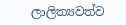ලාලිත්‍යවත්ව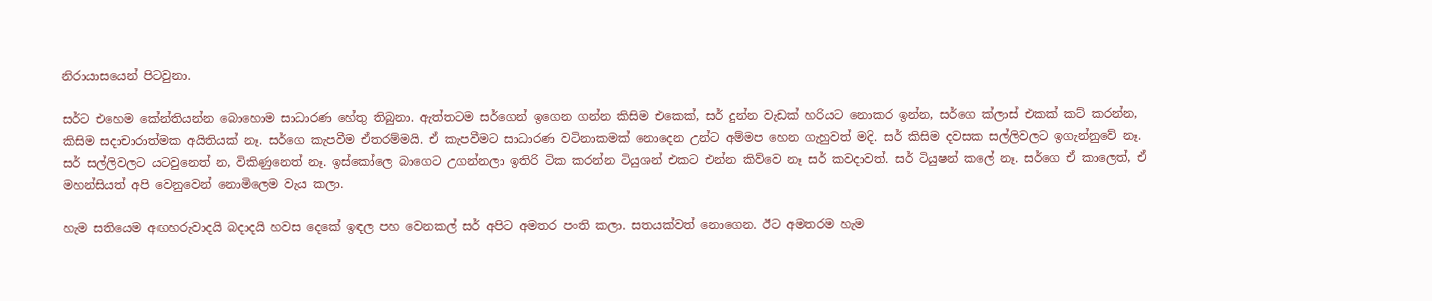නිරායාසයෙන් පිටවුනා.

සර්ට එහෙම කේන්තියන්න බොහොම සාධාරණ හේතු තිබුනා. ඇත්තටම සර්ගෙන් ඉගෙන ගන්න කිසිම එකෙක්, සර් දුන්න වැඩක් හරියට නොකර ඉන්න, සර්ගෙ ක්ලාස් එකක් කට් කරන්න, කිසිම සදාචාරාත්මක අයිතියක් නෑ. සර්ගෙ කැපවීම ඒතරම්මයි. ඒ කැපවීමට සාධාරණ වටිනාකමක් නොදෙන උන්ට අම්මප හෙන ගැහුවත් මදි. සර් කිසිම දවසක සල්ලිවලට ඉගැන්නුවේ නෑ. සර් සල්ලිවලට යටවුනෙත් න, විකිණුනෙත් නෑ. ඉස්කෝලෙ බාගෙට උගන්නලා ඉතිරි ටික කරන්න ටියුශන් එකට එන්න කිව්වෙ නෑ සර් කවදාවත්. සර් ටියුෂන් කලේ නෑ. සර්ගෙ ඒ කාලෙත්, ඒ මහන්සියත් අපි වෙනුවෙන් නොමිලෙම වැය කලා.

හැම සතියෙම අඟහරුවාදයි බදාදයි හවස දෙකේ ඉඳල පහ වෙනකල් සර් අපිට අමතර පංති කලා. සතයක්වත් නොගෙන. ඊට අමතරම හැම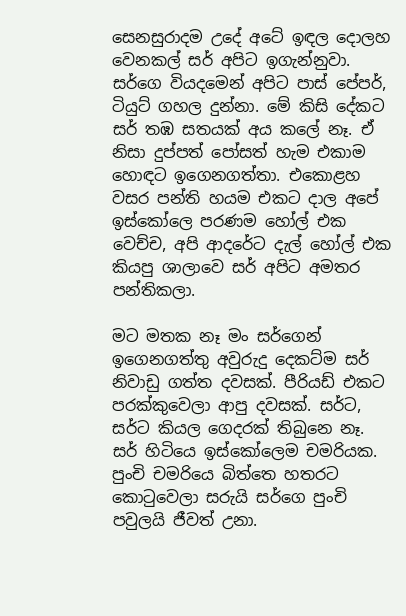සෙනසුරාදම උදේ අටේ ඉඳල දොලහ වෙනකල් සර් අපිට ඉගැන්නුවා. සර්ගෙ වියදමෙන් අපිට පාස් පේපර්, ටියුට් ගහල දුන්නා. මේ කිසි දේකට සර් තඹ සතයක් අය කලේ නෑ. ඒ නිසා දුප්පත් පෝසත් හැම එකාම හොඳට ඉගෙනගත්තා. එකොළහ වසර පන්ති හයම එකට දාල අපේ ඉස්කෝලෙ පරණම හෝල් එක වෙච්ච, අපි ආදරේට දැල් හෝල් එක කියපු ශාලාවෙ සර් අපිට අමතර පන්තිකලා.

මට මතක නෑ මං සර්ගෙන් ඉගෙනගත්තු අවුරුදු දෙකට්ම සර් නිවාඩු ගත්ත දවසක්. පීරියඩ් එකට පරක්කුවෙලා ආපු දවසක්. සර්ට, සර්ට කියල ගෙදරක් තිබුනෙ නෑ. සර් හිටියෙ ඉස්කෝලෙම චමරියක. පුංචි චමරියෙ බිත්තෙ හතරට කොටුවෙලා සරුයි සර්ගෙ පුංචි පවුලයි ජීවත් උනා.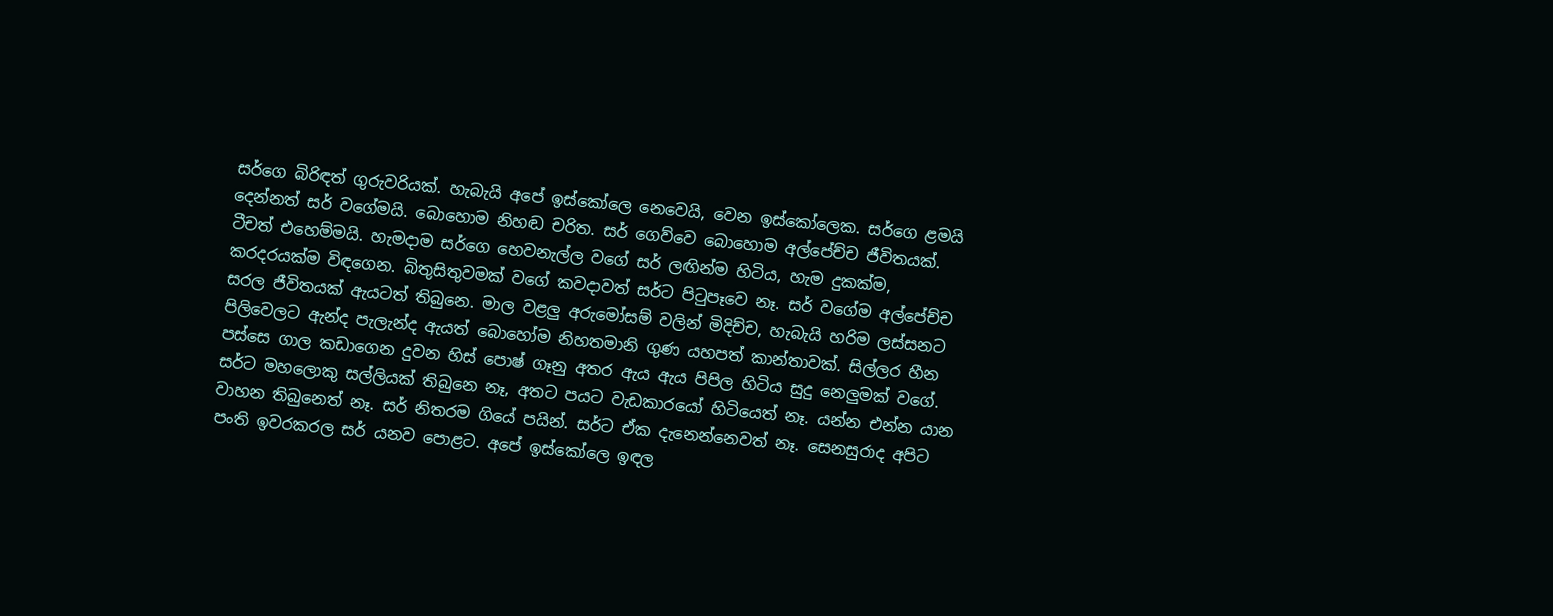සර්ගෙ බිරිඳත් ගුරුවරියක්. හැබැයි අපේ ඉස්කෝලෙ නෙවෙයි, වෙන ඉස්කෝලෙක. සර්ගෙ ළමයි දෙන්නත් සර් වගේමයි. බොහොම නිහඬ චරිත. සර් ගෙව්වෙ බොහොම අල්පේච්ච ජීවිතයක්. ටීචත් එහෙම්මයි. හැමදාම සර්ගෙ හෙවනැල්ල වගේ සර් ලඟින්ම හිටිය, හැම දුකක්ම, කරදරයක්ම විඳගෙන. බිතුසිතුවමක් වගේ කවදාවත් සර්ට පිටුපෑවෙ නෑ. සර් වගේම අල්පේච්ච සරල ජීවිතයක් ඇයටත් තිබුනෙ. මාල වළලු අරුමෝසම් වලින් මිදිච්ච, හැබැයි හරිම ලස්සනට පිලිවෙලට ඇන්ද පැලැන්ද ඇයත් බොහෝම නිහතමානි ගුණ යහපත් කාන්තාවක්. සිල්ලර හීන පස්සෙ ගාල කඩාගෙන දුවන හිස් පොෂ් ගෑනු අතර ඇය ඇය පිපිල හිටිය සුදු නෙලුමක් වගේ. සර්ට මහලොකු සල්ලියක් තිබුනෙ නෑ, අතට පයට වැඩකාරයෝ හිටියෙත් නෑ. යන්න එන්න යාන වාහන තිබුනෙත් නෑ. සර් නිතරම ගියේ පයින්. සර්ට ඒක දැනෙන්නෙවත් නෑ. සෙනසුරාද අපිට පංති ඉවරකරල සර් යනව පොළට. අපේ ඉස්කෝලෙ ඉඳල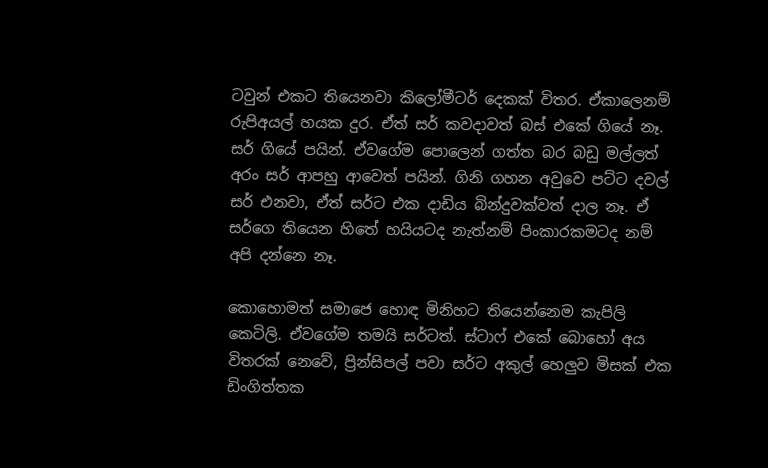ටවුන් එකට තියෙනවා කිලෝමීටර් දෙකක් විතර. ඒකාලෙනම් රුපිඅයල් හයක දුර. ඒත් සර් කවදාවත් බස් එකේ ගියේ නෑ. සර් ගියේ පයින්. ඒවගේම පොලෙන් ගත්ත බර බඩු මල්ලත් අරං සර් ආපහු ආවෙත් පයින්. ගිනි ගහන අවුවෙ පට්ට දවල් සර් එනවා, ඒත් සර්ට එක දාඩිය බින්දුවක්වත් දාල නෑ. ඒ සර්ගෙ තියෙන හිතේ හයියටද නැත්නම් පිංකාරකමටද නම් අපි දන්නෙ නෑ.

කොහොමත් සමාජෙ හොඳ මිනිහට තියෙන්නෙම කැපිලි කෙටිලි. ඒවගේම තමයි සර්ටත්. ස්ටාෆ් එකේ බොහෝ අය විතරක් නෙවේ, ප්‍රින්සිපල් පවා සර්ට අකුල් හෙලුව මිසක් එක ඩිංගිත්තක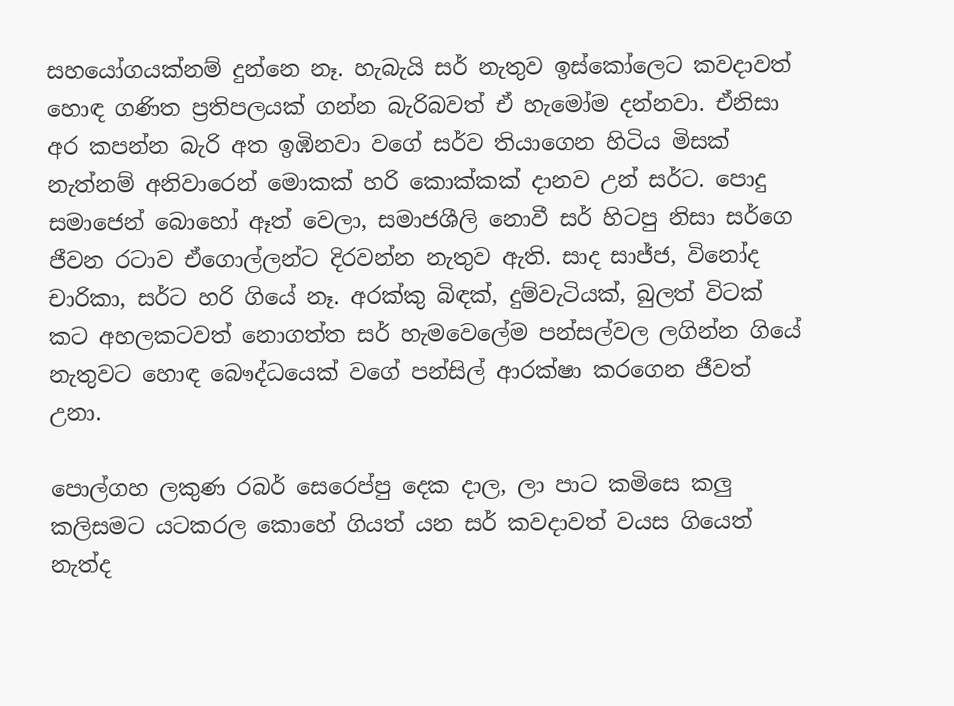සහයෝගයක්නම් දුන්නෙ නෑ. හැබැයි සර් නැතුව ඉස්කෝලෙට කවදාවත් හොඳ ගණිත ප්‍රතිපලයක් ගන්න බැරිබවත් ඒ හැමෝම දන්නවා. ඒනිසා අර කපන්න බැරි අත ඉඹිනවා වගේ සර්ව තියාගෙන හිටිය මිසක් නැත්නම් අනිවාරෙන් මොකක් හරි කොක්කක් දානව උන් සර්ට. පොදු සමාජෙන් බොහෝ ඈත් වෙලා, සමාජශීලි නොවී සර් හිටපු නිසා සර්ගෙ ජීවන රටාව ඒගොල්ලන්ට දිරවන්න නැතුව ඇති. සාද සාජ්ජ, විනෝද චාරිකා, සර්ට හරි ගියේ නෑ. අරක්කු බිඳක්, දුම්වැටියක්, බුලත් විටක් කට අහලකටවත් නොගත්ත සර් හැමවෙලේම පන්සල්වල ලගින්න ගියේ නැතුවට හොඳ බෞද්ධයෙක් වගේ පන්සිල් ආරක්ෂා කරගෙන ජීවත් උනා.

පොල්ගහ ලකුණ රබර් සෙරෙප්පු දෙක දාල, ලා පාට කමිසෙ කලු කලිසමට යටකරල කොහේ ගියත් යන සර් කවදාවත් වයස ගියෙත් නැත්ද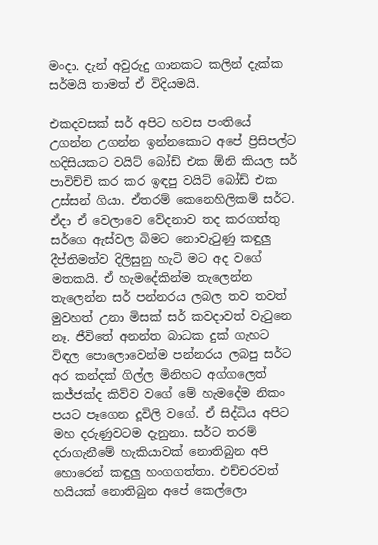මංදා. දැන් අවුරුදු ගානකට කලින් දැක්ක සර්මයි තාමත් ඒ විදියමයි.

එකදවසක් සර් අපිට හවස පංතියේ උගන්න උගන්න ඉන්නකොට අපේ ප්‍රිසිපල්ට හදිසියකට වයිට් බෝඩ් එක ඕනි කියල සර් පාවිච්චි කර කර ඉඳපු වයිට් බෝඩ් එක උස්සන් ගියා. ඒතරම් කෙනෙහිලිකම් සර්ට. ඒදා ඒ වෙලාවෙ වේදනාව තද කරගත්තු සර්ගෙ ඇස්වල බිමට නොවැටුණු කඳුලු දීප්තිමත්ව දිලිසුනු හැටි මට අද වගේ මතකයි. ඒ හැමදේකින්ම තැලෙන්න තැලෙන්න සර් පන්නරය ලබල තව තවත් මුවහත් උනා මිසක් සර් කවදාවත් වැටුනෙ නෑ. ජීවිතේ අනන්ත බාධක දුක් ගැහට විඳල පොලොවෙන්ම පන්නරය ලබපු සර්ට අර කන්දක් ගිල්ල මිනිහට අග්ගලෙත් කජ්ජක්ද කිව්ව වගේ මේ හැමදේම නිකං පයට පෑගෙන දූවිලි වගේ. ඒ සිද්ධිය අපිට මහ දරුණුවටම දැනුනා. සර්ට තරම් දරාගැනීමේ හැකියාවක් නොතිබුන අපි හොරෙන් කඳුලු හංගගත්තා. එච්චරවත් හයියක් නොතිබුන අපේ කෙල්ලො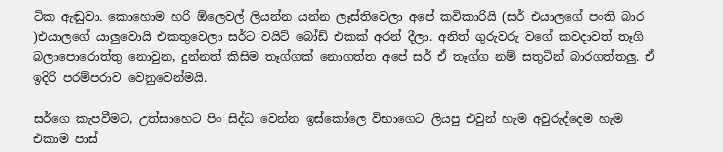ටික ඇඬුවා. කොහොම හරි ඕලෙවල් ලියන්න යන්න ලෑස්තිවෙලා අපේ කවිකාරියි (සර් එයාලගේ පංති බාර )එයාලගේ යාලුවොයි එකතුවෙලා සර්ට වයිට් බෝඩ් එකක් අරන් දීලා. අනිත් ගුරුවරු වගේ කවදාවත් තෑගි බලාපොරොත්තු නොවුන, දුන්නත් කිසිම තෑග්ගක් නොගත්ත අපේ සර් ඒ තෑග්ග නම් සතුටින් බාරගත්තලු. ඒ ඉදිරි පරම්පරාව වෙනුවෙන්මයි.

සර්ගෙ කැපවීමට, උත්සාහෙට පිං සිද්ධ වෙන්න ඉස්කෝලෙ විභාගෙට ලියපු එවුන් හැම අවුරුද්දෙම හැම එකාම පාස්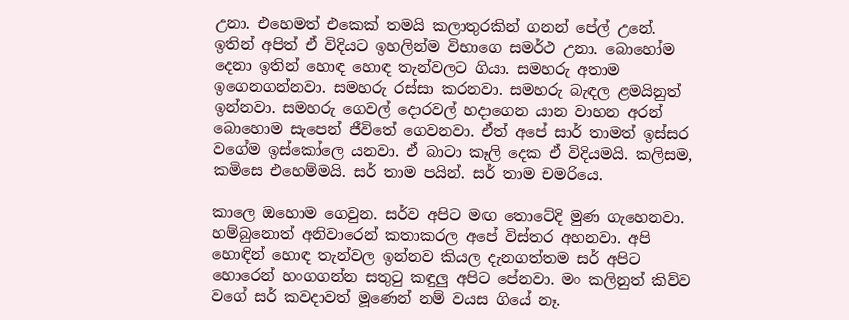උනා. එහෙමත් එකෙක් තමයි කලාතුරකින් ගනන් පේල් උනේ. ඉතින් අපිත් ඒ විදියට ඉහලින්ම විභාගෙ සමර්ථ උනා. බොහෝම දෙනා ඉතින් හොඳ හොඳ තැන්වලට ගියා. සමහරු අතාම ඉගෙනගන්නවා. සමහරු රස්සා කරනවා. සමහරු බැඳල ළමයිනුත් ඉන්නවා. සමහරු ගෙවල් දොරවල් හදාගෙන යාන වාහන අරන් බොහොම සැපෙන් ජීවිතේ ගෙවනවා. ඒත් අපේ සාර් තාමත් ඉස්සර වගේම ඉස්කෝලෙ යනවා. ඒ බාටා කෑලි දෙක ඒ විදියමයි. කලිසම, කමිසෙ එහෙම්මයි. සර් තාම පයින්. සර් තාම චමරියෙ.

කාලෙ ඔහොම ගෙවුන. සර්ව අපිට මඟ තොටේදි මුණ ගැහෙනවා. හම්බුනොත් අනිවාරෙන් කතාකරල අපේ විස්තර අහනවා. අපි හොඳින් හොඳ තැන්වල ඉන්නව කියල දැනගත්තම සර් අපිට හොරෙන් හංගගන්න සතුටු කඳුලු අපිට පේනවා. මං කලිනුත් කිව්ව වගේ සර් කවදාවත් මූණෙන් නම් වයස ගියේ නෑ.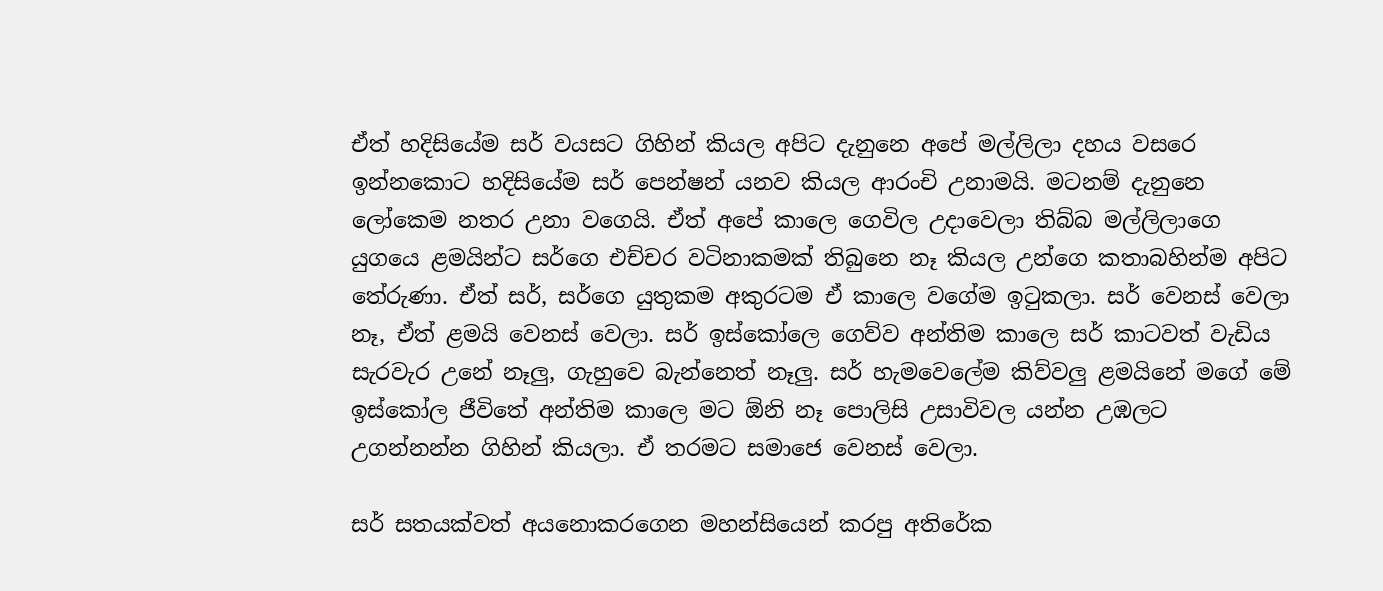ඒත් හදිසියේම සර් වයසට ගිහින් කියල අපිට දැනුනෙ අපේ මල්ලිලා දහය වසරෙ ඉන්නකොට හදිසියේම සර් පෙන්ෂන් යනව කියල ආරංචි උනාමයි. මටනම් දැනුනෙ ලෝකෙම නතර උනා වගෙයි. ඒත් අපේ කාලෙ ගෙවිල උදාවෙලා තිබ්බ මල්ලිලාගෙ යුගයෙ ළමයින්ට සර්ගෙ එච්චර වටිනාකමක් තිබුනෙ නෑ කියල උන්ගෙ කතාබහින්ම අපිට තේරුණා. ඒත් සර්, සර්ගෙ යුතුකම අකුරටම ඒ කාලෙ වගේම ඉටුකලා. සර් වෙනස් වෙලා නෑ, ඒත් ළමයි වෙනස් වෙලා. සර් ඉස්කෝලෙ ගෙව්ව අන්තිම කාලෙ සර් කාටවත් වැඩිය සැරවැර උනේ නෑලු, ගැහුවෙ බැන්නෙත් නෑලු. සර් හැමවෙලේම කිව්වලු ළමයිනේ මගේ මේ ඉස්කෝල ජීවිතේ අන්තිම කාලෙ මට ඕනි නෑ පොලිසි උසාවිවල යන්න උඹලට උගන්නන්න ගිහින් කියලා. ඒ තරමට සමාජෙ වෙනස් වෙලා.

සර් සතයක්වත් අයනොකරගෙන මහන්සියෙන් කරපු අතිරේක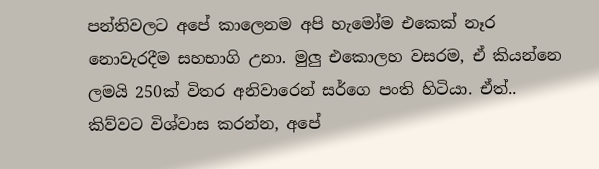පන්තිවලට අපේ කාලෙනම අපි හැමෝම එකෙක් නෑර නොවැරදීම සහභාගි උනා. මුලු එකොලහ වසරම, ඒ කියන්නෙ ලමයි 250ක් විතර අනිවාරෙන් සර්ගෙ පංති හිටියා. ඒත්.. කිව්වට විශ්වාස කරන්න, අපේ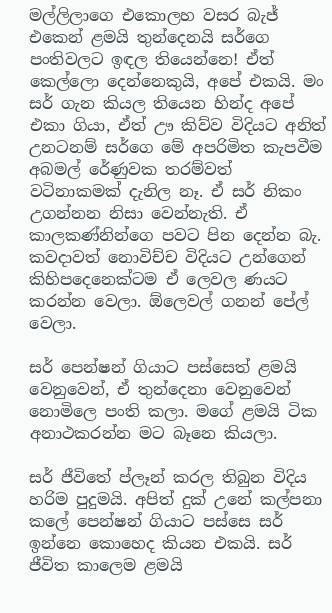මල්ලිලාගෙ එකොලහ වසර බැජ් එකෙන් ළමයි තුන්දෙනයි සර්ගෙ පංතිවලට ඉඳල තියෙන්නෙ! ඒත් කෙල්ලො දෙන්නෙකුයි, අපේ එකයි. මං සර් ගැන කියල තියෙන හින්ද අපේ එකා ගියා, ඒත් ඌ කිව්ව විදියට අනිත් උනටනම් සර්ගෙ මේ අපරිමිත කැපවීම අබමල් රේණුවක තරම්වත් වටිනාකමක් දැනිල නෑ. ඒ සර් නිකං උගන්නන නිසා වෙන්නැති. ඒ කාලකණ්නින්ගෙ පවට පින දෙන්න බැ. කවදාවත් නොවිච්ච විදියට උන්ගෙන් කිහිපදෙනෙක්ටම ඒ ලෙවල ණයට කරන්න වෙලා. ඕලෙවල් ගනන් පේල් වෙලා.

සර් පෙන්ෂන් ගියාට පස්සෙත් ළමයි වෙනුවෙන්, ඒ තුන්දෙනා වෙනුවෙන් නොමිලෙ පංති කලා. මගේ ළමයි ටික අනාථකරන්න මට බෑනෙ කියලා.

සර් ජීවිතේ ප්ලෑන් කරල තිබුන විදිය හරිම පුදුමයි. අපිත් දුක් උනේ කල්පනා කලේ පෙන්ෂන් ගියාට පස්සෙ සර් ඉන්නෙ කොහෙද කියන එකයි. සර් ජීවිත කාලෙම ළමයි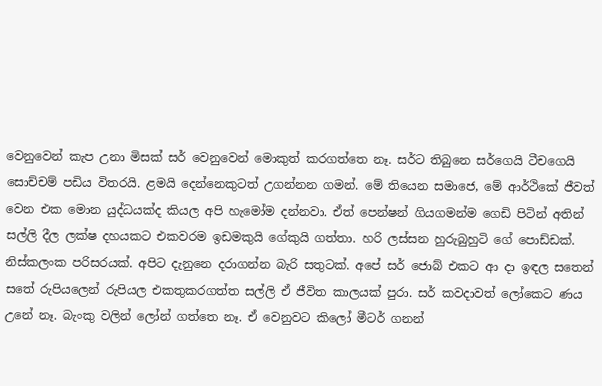වෙනුවෙන් කැප උනා මිසක් සර් වෙනුවෙන් මොකුත් කරගත්තෙ නෑ. සර්ට තිබුනෙ සර්ගෙයි ටීචගෙයි සොච්චම් පඩිය විතරයි. ළමයි දෙන්නෙකුටත් උගන්නන ගමන්. මේ තියෙන සමාජෙ, මේ ආර්ථිකේ ජීවත් වෙන එක මොන යුද්ධයක්ද කියල අපි හැමෝම දන්නවා. ඒත් පෙන්ෂන් ගියගමන්ම ගෙඩි පිටින් අතින් සල්ලි දීල ලක්ෂ දහයකට එකවරම ඉඩමකුයි ගේකුයි ගත්තා. හරි ලස්සන හුරුබුහුටි ගේ පොඩ්ඩක්. නිස්කලංක පරිසරයක්. අපිට දැනුනෙ දරාගන්න බැරි සතුටක්. අපේ සර් ජොබ් එකට ආ දා ඉඳල සතෙන් සතේ රුපියලෙන් රුපියල එකතුකරගත්ත සල්ලි ඒ ජීවිත කාලයක් පුරා. සර් කවදාවත් ලෝකෙට ණය උනේ නෑ. බැංකු වලින් ලෝන් ගත්තෙ නෑ. ඒ වෙනුවට කිලෝ මීටර් ගනන්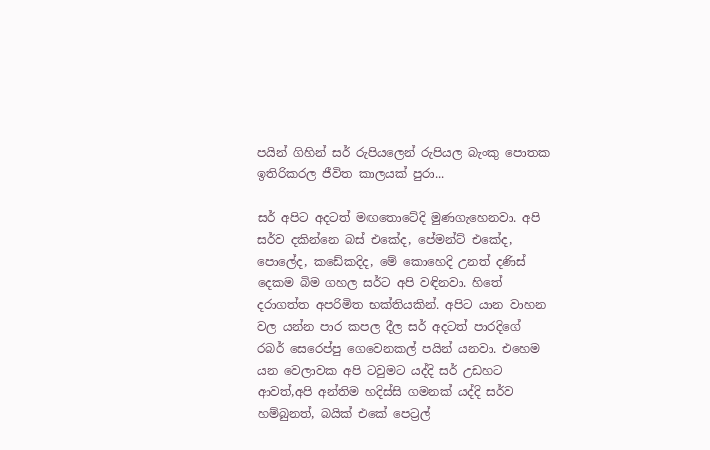පයින් ගිහින් සර් රුපියලෙන් රුපියල බැංකු පොතක ඉතිරිකරල ජීවිත කාලයක් පුරා...

සර් අපිට අදටත් මඟතොටේදි මුණගැහෙනවා. අපි සර්ව දකින්නෙ බස් එකේද, පේමන්ට් එකේද, පොලේද, කඩේකදිද, මේ කොහෙදි උනත් දණිස් දෙකම බිම ගහල සර්ට අපි වඳිනවා. හිතේ දරාගත්ත අපරිමිත භක්තියකින්. අපිට යාන වාහන වල යන්න පාර කපල දීල සර් අදටත් පාරදිගේ රබර් සෙරෙප්පු ගෙවෙනකල් පයින් යනවා. එහෙම යන වෙලාවක අපි ටවුමට යද්දි සර් උඩහට ආවත්,අපි අන්තිම හදිස්සි ගමනක් යද්දි සර්ව හම්බුනත්, බයික් එකේ පෙට්‍රල්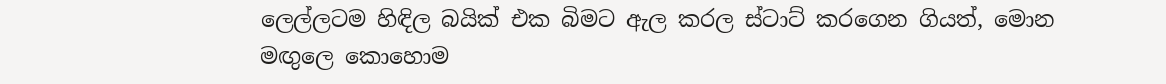ලෙල්ලටම හිඳිල බයික් එක බිමට ඇල කරල ස්ටාට් කරගෙන ගියත්, මොන මඟුලෙ කොහොම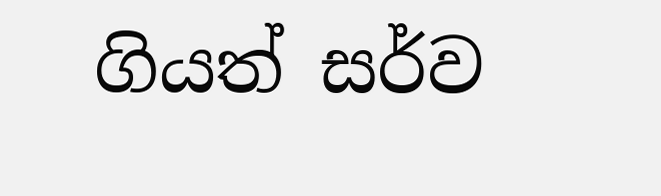ගියත් සර්ව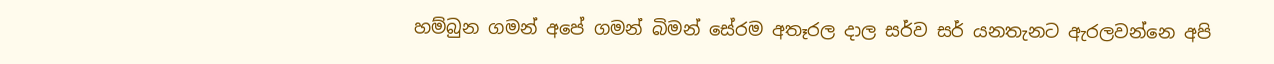හම්බුන ගමන් අපේ ගමන් බිමන් සේරම අතෑරල දාල සර්ව සර් යනතැනට ඇරලවන්නෙ අපි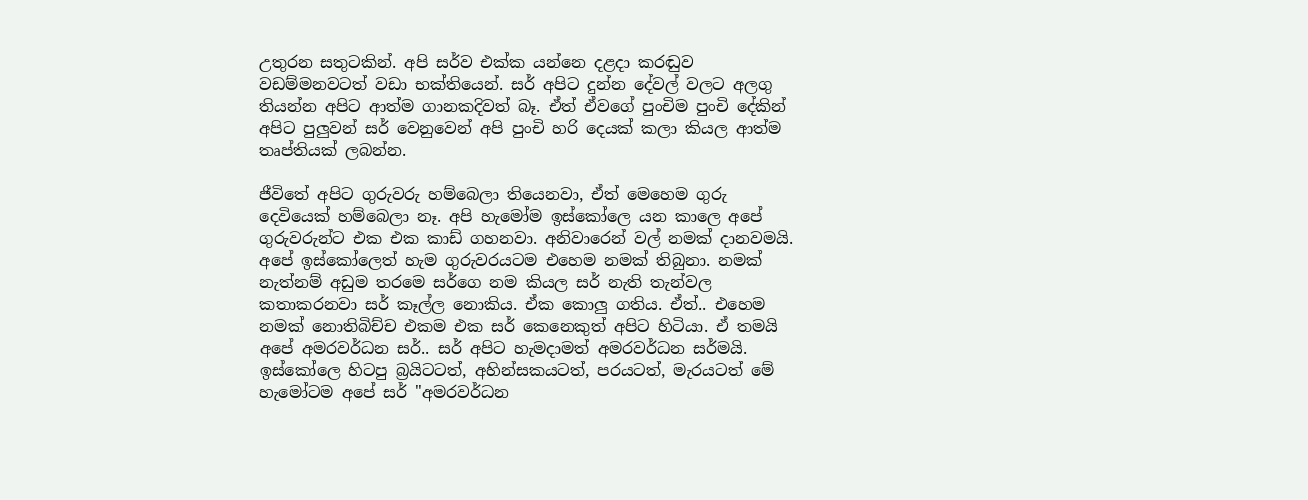උතුරන සතුටකින්. අපි සර්ව එක්ක යන්නෙ දළදා කරඬුව වඩම්මනවටත් වඩා භක්තියෙන්. සර් අපිට දුන්න දේවල් වලට අලගු තියන්න අපිට ආත්ම ගානකදිවත් බෑ. ඒත් ඒවගේ පුංචිම පුංචි දේකින් අපිට පුලුවන් සර් වෙනුවෙන් අපි පුංචි හරි දෙයක් කලා කියල ආත්ම තෘප්තියක් ලබන්න.

ජීවිතේ අපිට ගුරුවරු හම්බෙලා තියෙනවා, ඒත් මෙහෙම ගුරු දෙවියෙක් හම්බෙලා නෑ. අපි හැමෝම ඉස්කෝලෙ යන කාලෙ අපේ ගුරුවරුන්ට එක එක කාඩ් ගහනවා. අනිවාරෙන් වල් නමක් දානවමයි. අපේ ඉස්කෝලෙත් හැම ගුරුවරයටම එහෙම නමක් තිබුනා. නමක් නැත්නම් අඩුම තරමෙ සර්ගෙ නම කියල සර් නැති තැන්වල කතාකරනවා සර් කෑල්ල නොකිය. ඒක කොලු ගතිය. ඒත්.. එහෙම නමක් නොතිබිච්ච එකම එක සර් කෙනෙකුත් අපිට හිටියා. ඒ තමයි අපේ අමරවර්ධන සර්.. සර් අපිට හැමදාමත් අමරවර්ධන සර්මයි. ඉස්කෝලෙ හිටපු බ්‍රයිටටත්, අහින්සකයටත්, පරයටත්, මැරයටත් මේ හැමෝටම අපේ සර් "අමරවර්ධන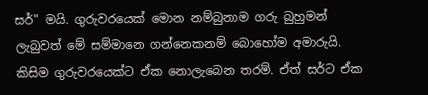සර්" මයි. ගුරුවරයෙක් මොන නම්බුනාම ගරු බුහුමන් ලැබුවත් මේ සම්මානෙ ගන්නෙකනම් බොහෝම අමාරුයි. කිසිම ගුරුවරයෙක්ට ඒක නොලැබෙන තරම්. ඒත් සර්ට ඒක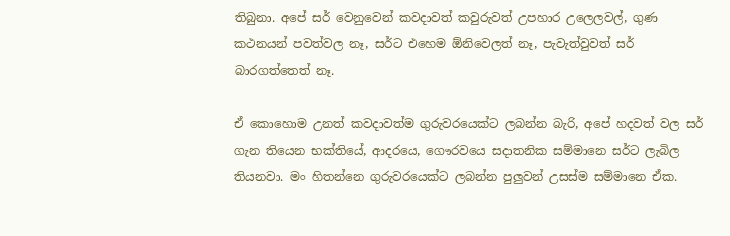තිබුනා. අපේ සර් වෙනුවෙන් කවදාවත් කවුරුවත් උපහාර උලෙලවල්, ගුණ කථනයන් පවත්වල නෑ, සර්ට එහෙම ඕනිවෙලත් නෑ, පැවැත්වුවත් සර් බාරගත්තෙත් නෑ.

ඒ කොහොම උනත් කවදාවත්ම ගුරුවරයෙක්ට ලබන්න බැරි, අපේ හදවත් වල සර් ගැන තියෙන භක්තියේ, ආදරයෙ, ගෞරවයෙ සදාතනික සම්මානෙ සර්ට ලැබිල තියනවා. මං හිතන්නෙ ගුරුවරයෙක්ට ලබන්න පුලුවන් උසස්ම සම්මානෙ ඒක.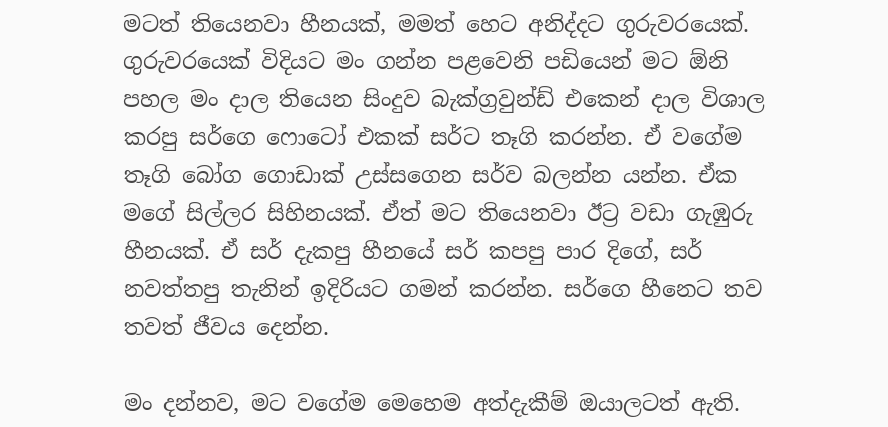මටත් තියෙනවා හීනයක්, මමත් හෙට අනිද්දට ගුරුවරයෙක්. ගුරුවරයෙක් විදියට මං ගන්න පළවෙනි පඩියෙන් මට ඕනි පහල මං දාල තියෙන සිංදුව බැක්ග්‍රවුන්ඩ් එකෙන් දාල විශාල කරපු සර්ගෙ ෆොටෝ එකක් සර්ට තෑගි කරන්න. ඒ වගේම තෑගි බෝග ගොඩාක් උස්සගෙන සර්ව බලන්න යන්න. ඒක මගේ සිල්ලර සිහිනයක්. ඒත් මට තියෙනවා ඊට්‍ර වඩා ගැඹුරු හීනයක්. ඒ සර් දැකපු හීනයේ සර් කපපු පාර දිගේ, සර් නවත්තපු තැනින් ඉදිරියට ගමන් කරන්න. සර්ගෙ හීනෙට තව තවත් ජීවය දෙන්න.

මං දන්නව, මට වගේම මෙහෙම අත්දැකීම් ඔයාලටත් ඇති.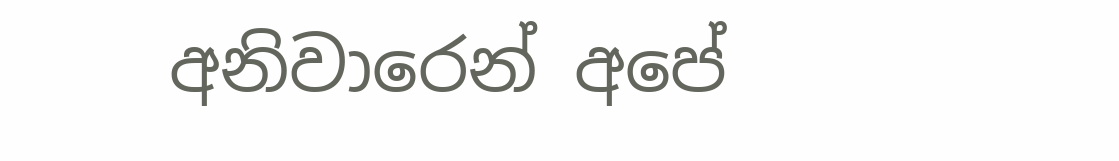අනිවාරෙන් අපේ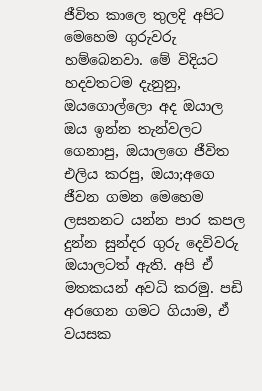ජීවිත කාලෙ තුලදි අපිට මෙහෙම ගුරුවරු හම්බෙනවා. මේ විදියට හදවතටම දැනුනු, ඔයගොල්ලො අද ඔයාල ඔය ඉන්න තැන්වලට ගෙනාපු, ඔයාලගෙ ජීවිත එලිය කරපු, ඔයා;අගෙ ජීවන ගමන මෙහෙම ලසනනට යන්න පාර කපල දුන්න සුන්දර ගුරු දෙවිවරු ඔයාලටත් ඇති. අපි ඒ මතකයන් අවධි කරමු. පඩි අරගෙන ගමට ගියාම, ඒ වයසක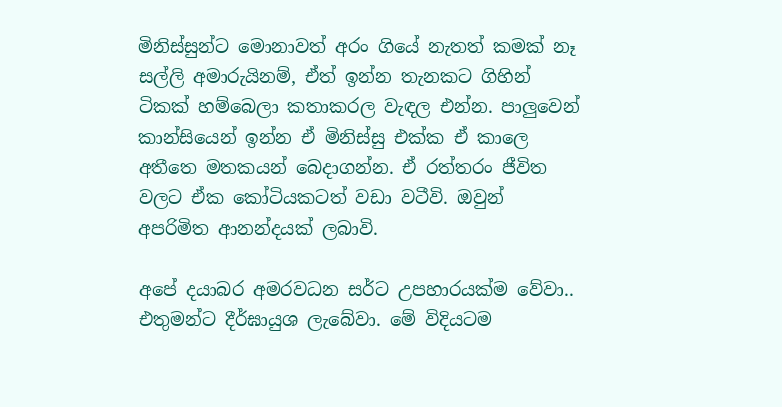මිනිස්සුන්ට මොනාවත් අරං ගියේ නැතත් කමක් නෑ සල්ලි අමාරුයිනම්, ඒත් ඉන්න තැනකට ගිහින් ටිකක් හම්බෙලා කතාකරල වැඳල එන්න. පාලුවෙන් කාන්සියෙන් ඉන්න ඒ මිනිස්සු එක්ක ඒ කාලෙ අතීතෙ මතකයන් බෙදාගන්න. ඒ රත්තරං ජීවිත වලට ඒක කෝටියකටත් වඩා වටීවි. ඔවුන් අපරිමිත ආනන්දයක් ලබාවි.

අපේ දයාබර අමරවධන සර්ට උපහාරයක්ම වේවා.. එතුමන්ට දීර්ඝායුශ ලැබේවා. මේ විදියටම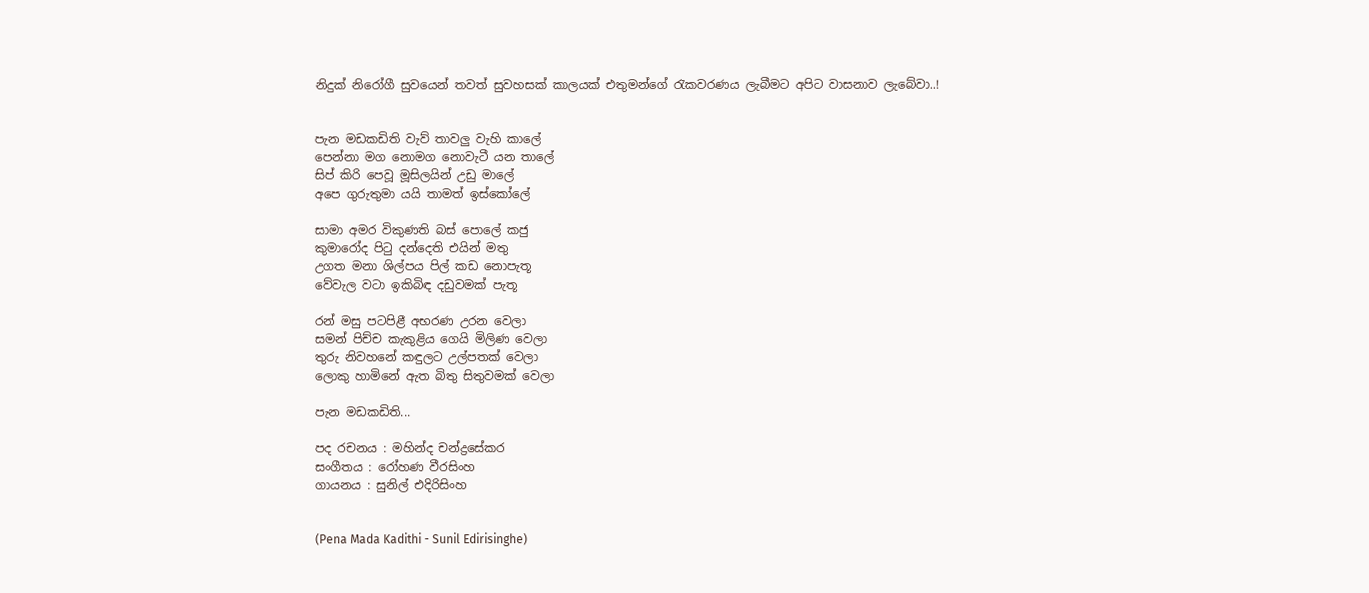නිදුක් නිරෝගී සුවයෙන් තවත් සුවහසක් කාලයක් එතුමන්ගේ රැකවරණය ලැබීමට අපිට වාසනාව ලැබේවා..!


පැන මඩකඩිති වැව් තාවලු වැහි කාලේ
පෙන්නා මග නොමග නොවැටී යන තාලේ
සිප් කිරි පෙවූ මූසිලයින් උඩු මාලේ
අපෙ ගුරුතුමා යයි තාමත් ඉස්කෝලේ

සාමා අමර විකුණති බස් පොලේ කජු
කුමා‍රෝද පිටු දන්දෙති එයින් මතු
උගත මනා ශිල්පය පිල් කඩ නොපැතූ
වේවැල වටා ඉකිබිඳ දඩුවමක් පැතූ

රන් මසු පටපිළී අභරණ උරන වෙලා
සමන් පිච්ච කැකුළිය ගෙයි මිලිණ වෙලා
තුරු නිවහනේ කඳුලට උල්පතක් වෙලා
ලොකු හාමි‍නේ ඇත බිතු සිතුවමක් වෙලා

පැන මඩකඩිති...

පද රචනය : මහින්ද චන්ද්‍රසේකර
සංගීතය : රෝහණ වීරසිංහ
ගායනය : සුනිල් එදිරිසිංහ


(Pena Mada Kadithi - Sunil Edirisinghe)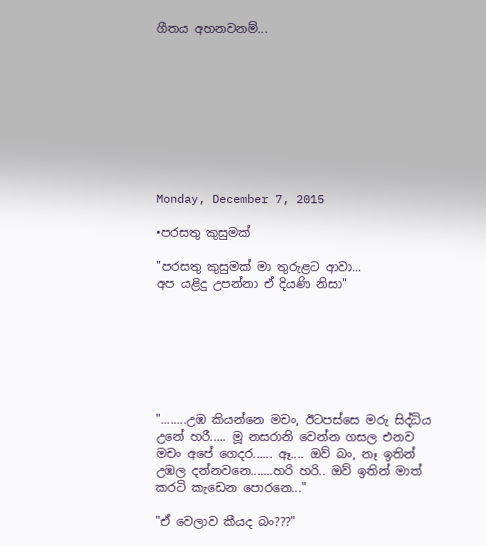ගීතය අහනවනම්...









Monday, December 7, 2015

•පරසතු කුසුමක්

"පරසතු කුසුමක් මා තුරුළට ආවා...
අප යළිදු උපන්නා ඒ දියණි නිසා"







"........උඹ කියන්නෙ මචං, ඊටපස්සෙ මරු සිද්ධිය උනේ හරී..... මූ නසරානි වෙන්න ගසල එනව මචං අපේ ගෙදර...... ඈ.... ඔව් බං, නෑ ඉතින් උඹල දන්නවනෙ.......හරි හරි.. ඔව් ඉතින් මාත් කරටි කැඩෙන පොරනෙ..."

"ඒ වෙලාව කීයද බං???"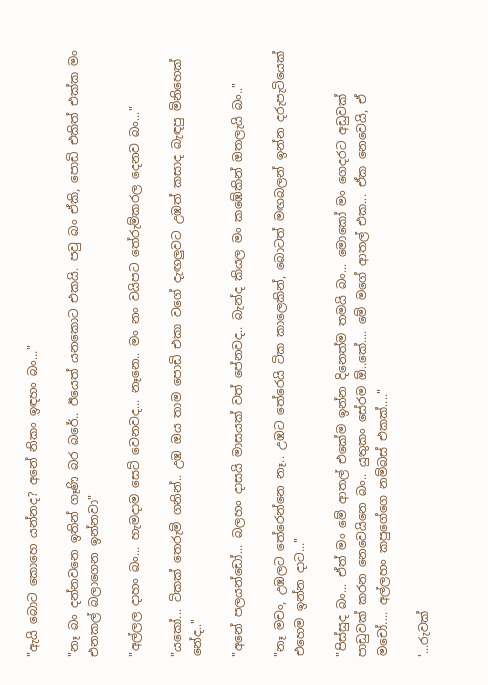"ඇයි බොට කොහෙ යන්නද? අනේ නිකං ඉඳහං බං..."

"නෑ බං දන්නවනෙ ඉතින් ගෑණි බර බරේ.. ඊයෙත් යනකොට එකයි. පවු බං ඒකි, පොඩි එකිත් එක්ක මං එනකල් බලාගෙන ඉන්නවා"

"අල්ලල දාහං බං... හැමදාම සෙට් වෙනවද... නෑනෙ.. මං නං වයිපට තේරුම්කරල දෙනව බං..."

"යකෝ... ටිකක් තෙරුම් ගනින්.. උඹ ඔය තාම පොඩි එකා වගේ දැඟලුවට උඹත් කසාද බැඳපු මිනිහෙක් නේද.."

"අනේ පලයන්ඩෝ... බලහං දාසයි මාසයක් වත් පේනවද.. බැන්ද කියල මං කඹේකින් ඔතලැයි බං.."

"නෑ මචං, උඹලට තේරෙන්නෙ නෑ.. උඹට තේරෙයි ටික කාලෙකින්, බොටත් මඟබලන් ඉන්න දරුපැටියෙක් එහෙම ඉන්න දාට..."

"පිස්සුද බං... ඒත් මං මේ ආතල් එකේම ඉන්න දිනෙත්ම තමයි බං... මොකෝ මං ගෙදරට අඩුවක් පාඩුවක් කරන නෙවෙයිනෙ බං.. යුතුකං සේරම ඕ..කේ.... මේ මගේ ආතල් එක... ඒක නෙවෙයි, ඒ මචෝ.... අල්ලහං කපුගේගෙ නම්බස් එකක්...."

'...රුවක්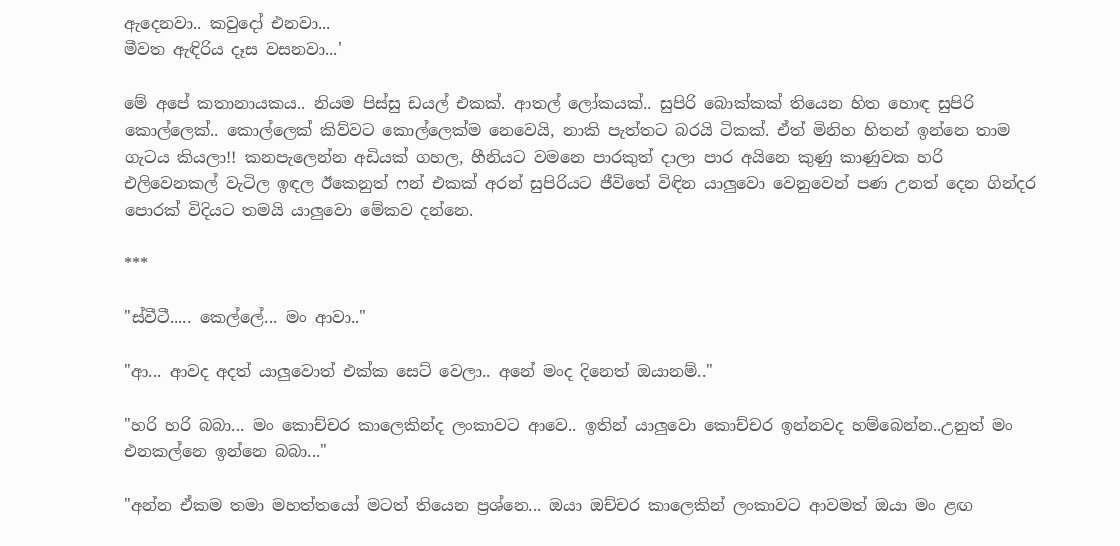ඇදෙනවා.. කවුදෝ එනවා...
මීවත ඇඳිරිය දෑස වසනවා...'

මේ අපේ කතානායකය.. නියම පිස්සු ඩයල් එකක්. ආතල් ලෝකයක්.. සුපිරි බොක්කක් තියෙන හිත හොඳ සුපිරි කොල්ලෙක්.. කොල්ලෙක් කිව්වට කොල්ලෙක්ම නෙවෙයි, නාකි පැත්තට බරයි ටිකක්. ඒත් මිනිහ හිතන් ඉන්නෙ තාම ගැටය කියලා!! කනපැලෙන්න අඩියක් ගහල, හීනියට වමනෙ පාරකුත් දාලා පාර අයිනෙ කුණු කාණුවක හරි එලිවෙනකල් වැටිල ඉඳල ඊකෙනුත් ෆන් එකක් අරන් සුපිරියට ජීවිතේ විඳින යාලුවො වෙනුවෙන් පණ උනත් දෙන ගින්දර පොරක් විදියට තමයි යාලුවො මේකව දන්නෙ.

***

"ස්වීටී..... කෙල්ලේ... මං ආවා.."

"ආ... ආවද අදත් යාලුවොත් එක්ක සෙට් වෙලා.. අනේ මංද දිනෙත් ඔයානම්.."

"හරි හරි බබා... මං කොච්චර කාලෙකින්ද ලංකාවට ආවෙ.. ඉතින් යාලුවො කොච්චර ඉන්නවද හම්බෙන්න..උනුත් මං එනකල්නෙ ඉන්නෙ බබා..."

"අන්න ඒකම තමා මහත්තයෝ මටත් තියෙන ප්‍රශ්නෙ... ඔයා ඔච්චර කාලෙකින් ලංකාවට ආවමත් ඔයා මං ළඟ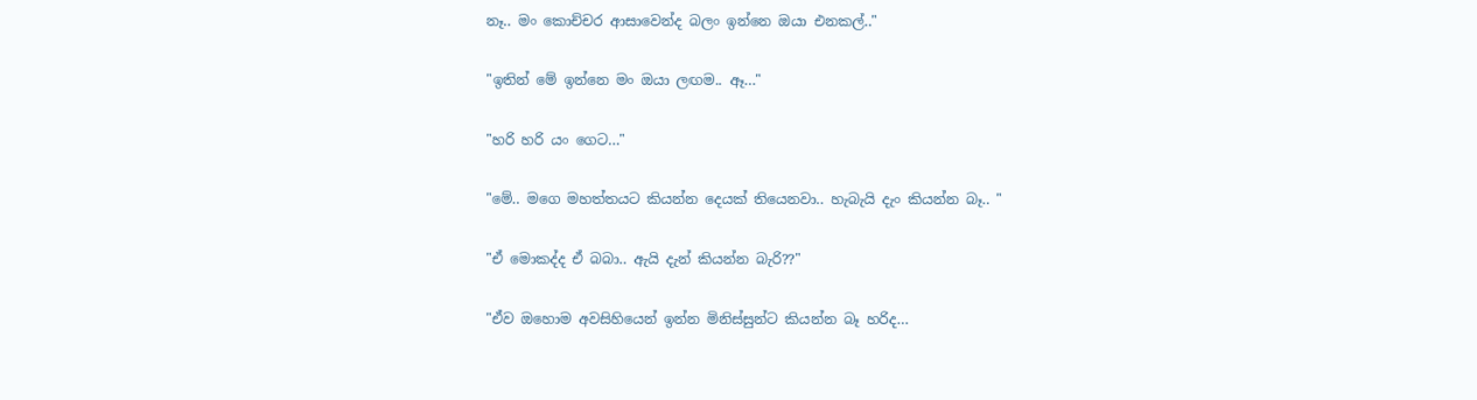නෑ.. මං කොච්චර ආසාවෙන්ද බලං ඉන්නෙ ඔයා එනකල්.."

"ඉතින් මේ ඉන්නෙ මං ඔයා ලඟම.. ඈ..."

"හරි හරි යං ගෙට..."

"මේ.. මගෙ මහත්තයට කියන්න දෙයක් තියෙනවා.. හැබැයි දැං කියන්න බෑ.. "

"ඒ මොකද්ද ඒ බබා.. ඇයි දැන් කියන්න බැරි??"

"ඒව ඔහොම අවසිහියෙන් ඉන්න මිනිස්සුන්ට කියන්න බෑ හරිද...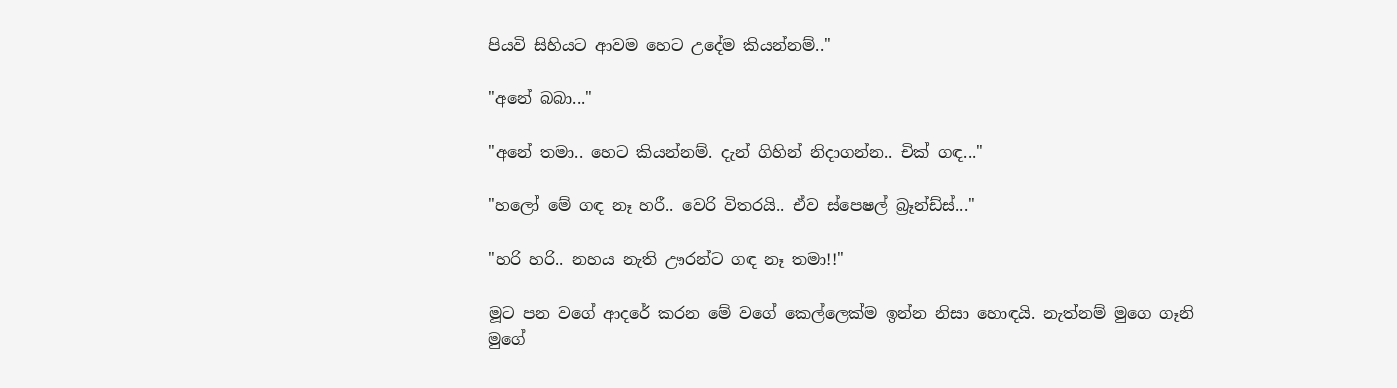පියවි සිහියට ආවම හෙට උදේම කියන්නම්.."

"අනේ බබා..."

"අනේ තමා.. හෙට කියන්නම්. දැන් ගිහින් නිදාගන්න.. චික් ගඳ..."

"හලෝ මේ ගඳ නෑ හරී.. වෙරි විතරයි.. ඒව ස්පෙෂල් බ්‍රෑන්ඩ්ස්..."

"හරි හරි.. නහය නැති ඌරන්ට ගඳ නෑ තමා!!"

මූට පන වගේ ආදරේ කරන මේ වගේ කෙල්ලෙක්ම ඉන්න නිසා හොඳයි. නැත්නම් මුගෙ ගෑනි මුගේ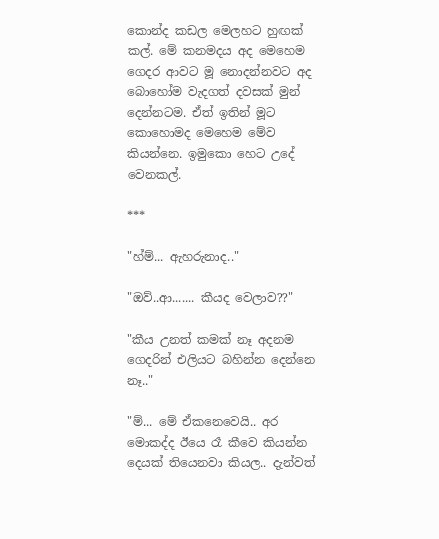කොන්ද කඩල මෙලහට හුඟක් කල්. මේ කනමදය අද මෙහෙම ගෙදර ආවට මූ නොදන්නවට අද බොහෝම වැදගත් දවසක් මුන් දෙන්නටම. ඒත් ඉතින් මූට කොහොමද මෙහෙම මේව කියන්නෙ. ඉමුකො හෙට උදේ වෙනකල්.

***

"හ්ම්... ඇහරුනාද.."

"ඔව්..ආ....... කීයද වෙලාව??"

"කීය උනත් කමක් නෑ අදනම ගෙදරින් එලියට බහින්න දෙන්නෙ නෑ.."

"ම්... මේ ඒකනෙවෙයි.. අර මොකද්ද ඊයෙ රෑ කීවෙ කියන්න දෙයක් තියෙනවා කියල.. දැන්වත්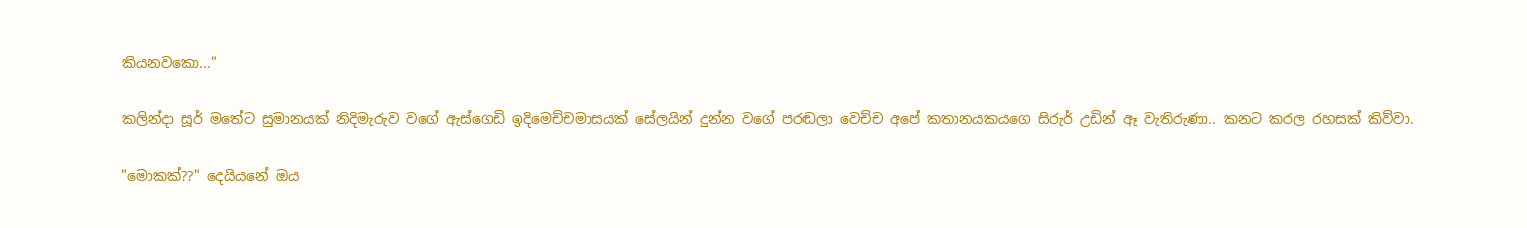කියනවකො..."

කලින්දා සූර් මතේට සුමානයක් නිදිමැරුව වගේ ඇස්ගෙඩි ඉදිමෙච්චමාසයක් සේලයින් දුන්න වගේ පරඬලා වෙච්ච අපේ කතානයකයගෙ සිරුර් උඩින් ඈ වැතිරුණා.. කනට කරල රහසක් කිව්වා.

"මොකක්??" දෙයියනේ ඔය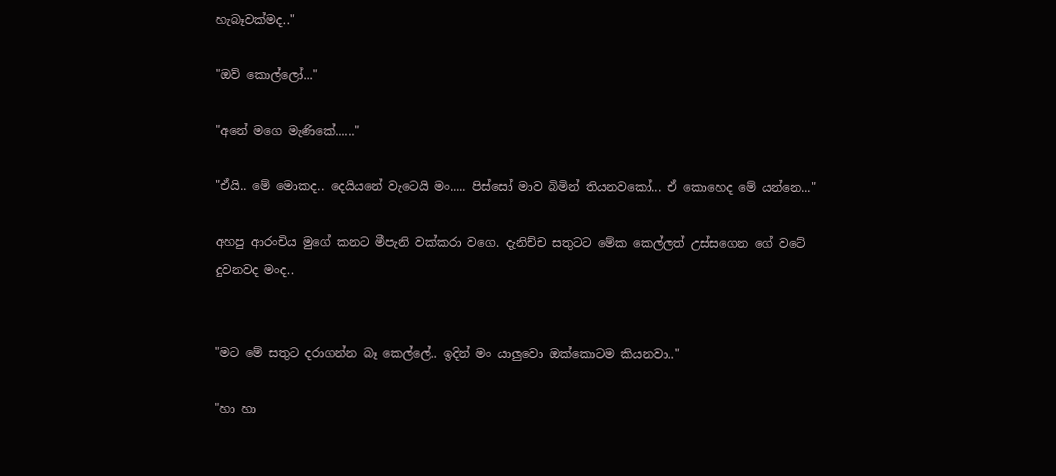හැබෑවක්මද.."

"ඔව් කොල්ලෝ..."

"අනේ මගෙ මැණිකේ......"

"ඒයි.. මේ මොකද.. දෙයියනේ වැටෙයි මං..... පිස්සෝ මාව බිමින් තියනවකෝ... ඒ කොහෙද මේ යන්නෙ..."

අහපු ආරංචිය මුගේ කනට මීපැනි වක්කරා වගෙ. දැනිච්ච සතුටට මේක කෙල්ලත් උස්සගෙන ගේ වටේ දුවනවද මංද..


"මට මේ සතුට දරාගන්න බෑ කෙල්ලේ.. ඉදින් මං යාලුවො ඔක්කොටම කියනවා.."

"හා හා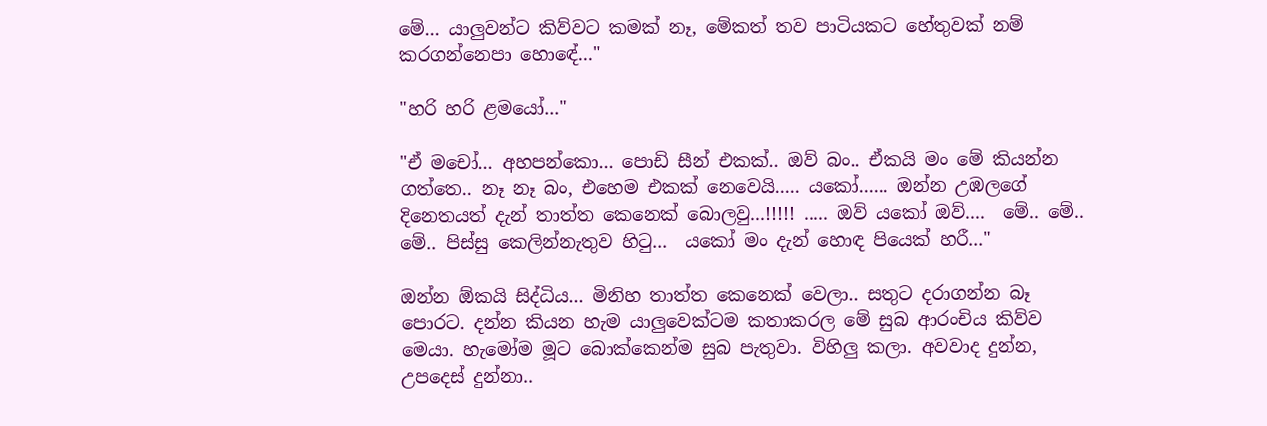මේ... යාලුවන්ට කිව්වට කමක් නෑ, මේකත් තව පාටියකට හේතුවක් නම් කරගන්නෙපා හොඳේ..."

"හරි හරි ළමයෝ..."

"ඒ මචෝ... අහපන්කො... පොඩි සීන් එකක්.. ඔව් බං.. ඒකයි මං මේ කියන්න ගත්තෙ.. නෑ නෑ බං, එහෙම එකක් නෙවෙයි..... යකෝ...... ඔන්න උඹලගේ දිනෙතයත් දැන් තාත්ත කෙනෙක් බොලවු...!!!!! ..... ඔව් යකෝ ඔව්....  මේ.. මේ.. මේ.. පිස්සු කෙලින්නැතුව හිටු...  යකෝ මං දැන් හොඳ පියෙක් හරී..."

ඔන්න ඕකයි සිද්ධිය... මිනිහ තාත්ත කෙනෙක් වෙලා.. සතුට දරාගන්න බෑ පොරට. දන්න කියන හැම යාලුවෙක්ටම කතාකරල මේ සුබ ආරංචිය කිව්ව මෙයා. හැමෝම මූට බොක්කෙන්ම සුබ පැතුවා. විහිලු කලා. අවවාද දුන්න, උපදෙස් දුන්නා..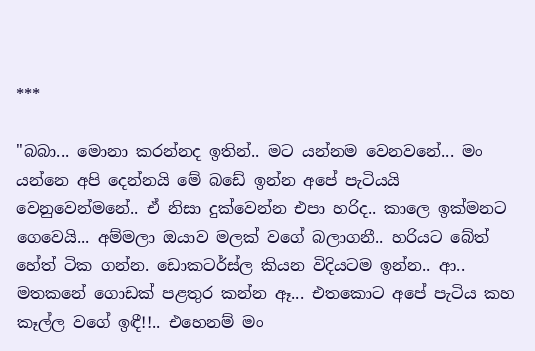***

"බබා... මොනා කරන්නද ඉතින්.. මට යන්නම වෙනවනේ... මං යන්නෙ අපි දෙන්නයි මේ බඩේ ඉන්න අපේ පැටියයි වෙනුවෙන්මනේ.. ඒ නිසා දුක්වෙන්න එපා හරිද.. කාලෙ ඉක්මනට ගෙවෙයි... අම්මලා ඔයාව මලක් වගේ බලාගනී.. හරියට බේත් හේත් ටික ගන්න. ඩොකටර්ස්ල කියන විදියටම ඉන්න.. ආ.. මතකනේ ගොඩක් පළතුර කන්න ඈ... එතකොට අපේ පැටිය කහ කෑල්ල වගේ ඉඳී!!.. එහෙනම් මං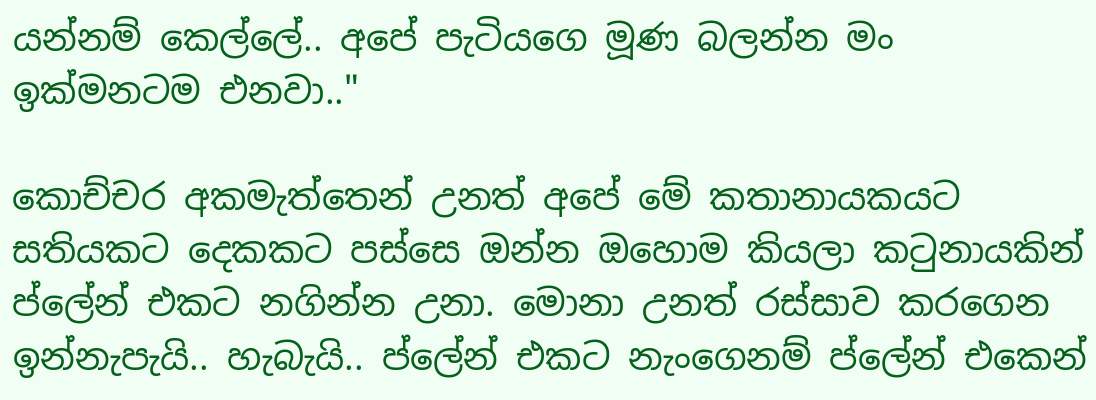යන්නම් කෙල්ලේ.. අපේ පැටියගෙ මූණ බලන්න මං ඉක්මනටම එනවා.."

කොච්චර අකමැත්තෙන් උනත් අපේ මේ කතානායකයට සතියකට දෙකකට පස්සෙ ඔන්න ඔහොම කියලා කටුනායකින් ප්ලේන් එකට නගින්න උනා. මොනා උනත් රස්සාව කරගෙන ඉන්නැපැයි.. හැබැයි.. ප්ලේන් එකට නැංගෙනම් ප්ලේන් එකෙන්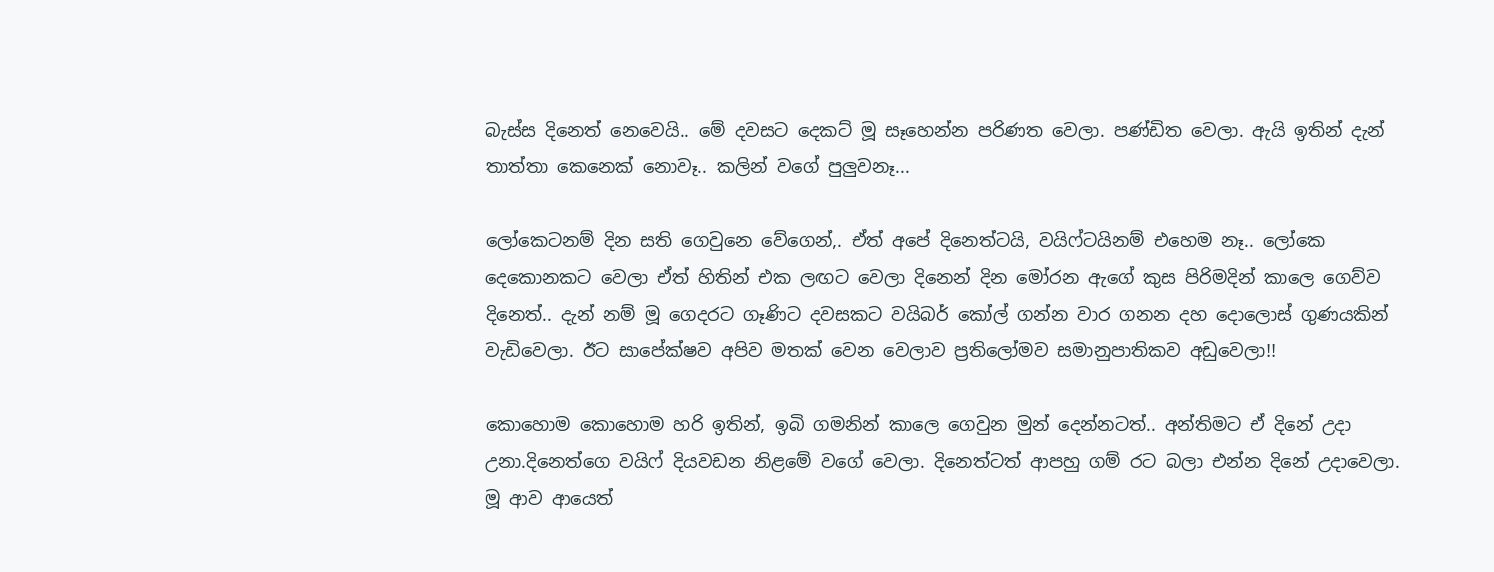බැස්ස දිනෙත් නෙවෙයි.. මේ දවසට දෙකට් මූ සෑහෙන්න පරිණත වෙලා. පණ්ඩිත වෙලා. ඇයි ඉතින් දැන් තාත්තා කෙනෙක් නොවෑ.. කලින් වගේ පුලුවනෑ...

ලෝකෙටනම් දින සති ගෙවුනෙ වේගෙන්,. ඒත් අපේ දිනෙත්ටයි, වයිෆ්ටයිනම් එහෙම නෑ.. ලෝකෙ දෙකොනකට වෙලා ඒත් හිතින් එක ලඟට වෙලා දිනෙන් දින මෝරන ඇගේ කුස පිරිමදින් කාලෙ ගෙව්ව දිනෙත්.. දැන් නම් මූ ගෙදරට ගෑණිට දවසකට වයිබර් කෝල් ගන්න වාර ගනන දහ දොලොස් ගුණයකින් වැඩිවෙලා. ඊට සාපේක්ෂව අපිව මතක් වෙන වෙලාව ප්‍රතිලෝමව සමානුපාතිකව අඩුවෙලා!!

කොහොම කොහොම හරි ඉතින්, ඉබි ගමනින් කාලෙ ගෙවුන මුන් දෙන්නටත්.. අන්තිමට ඒ දිනේ උදා උනා.දිනෙත්ගෙ වයිෆ් දියවඩන නිළමේ වගේ වෙලා. දිනෙත්ටත් ආපහු ගම් රට බලා එන්න දිනේ උදාවෙලා. මූ ආව ආයෙත්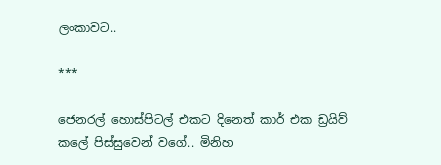ලංකාවට..

***

ජෙනරල් හොස්පිටල් එකට දිනෙත් කාර් එක ඩ්‍රයිව් කලේ පිස්සුවෙන් වගේ.. මිනිහ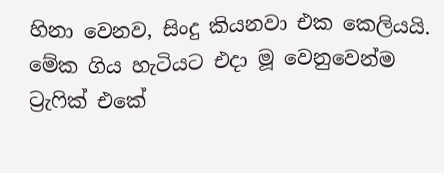හිනා වෙනව, සිංදු කියනවා එක කෙලියයි. මේක ගිය හැටියට එදා මූ වෙනුවෙන්ම ට්‍රැෆික් එකේ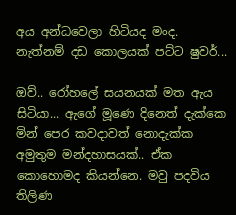අය අන්ධවෙලා හිටියද මංද. නැත්නම් දඩ කොලයක් පට්ට ෂුවර්...

ඔව්.. රෝහලේ සයනයක් මත ඇය සිටියා... ඇගේ මූණෙ දිනෙත් දැක්කෙ මින් පෙර කවදාවත් නොදැක්ක අමුතුම මන්දහාසයක්.. ඒක කොහොමද කියන්නෙ. මවු පදවිය තිලිණ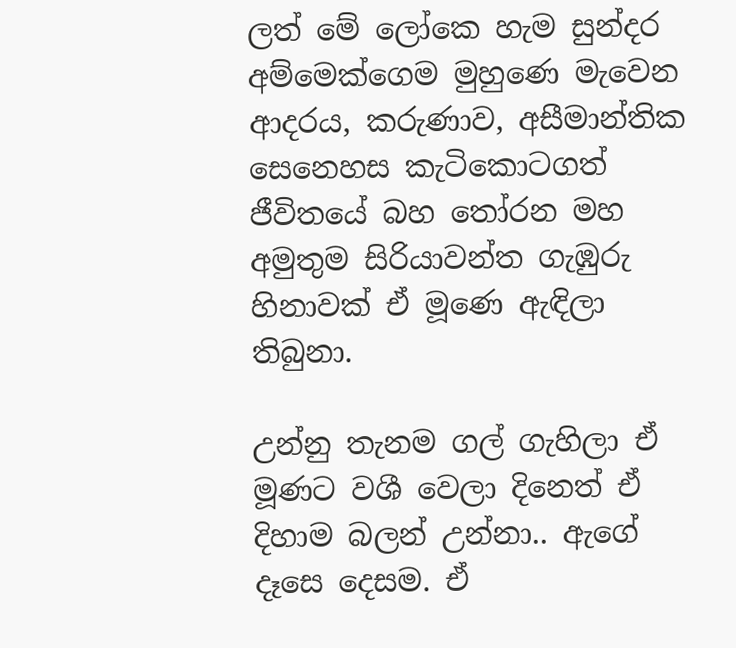ලත් මේ ලෝකෙ හැම සුන්දර අම්මෙක්ගෙම මුහුණෙ මැවෙන ආදරය, කරුණාව, අසීමාන්තික සෙනෙහස කැටිකොටගත් ජීවිතයේ බහ තෝරන මහ අමුතුම සිරියාවන්ත ගැඹුරු හිනාවක් ඒ මූණෙ ඇඳිලා තිබුනා.

උන්නු තැනම ගල් ගැහිලා ඒ මූණට වශී වෙලා දිනෙත් ඒ දිහාම බලන් උන්නා.. ඇගේ දෑසෙ දෙසම. ඒ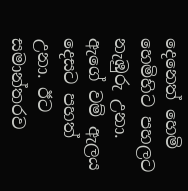දෙනෙත් හෙමි හෙමිහිට පහලට නැඹුරු උනා. ඇගේ වම් ඇලය දෙසට පහත් උනා. ඊට සමාන්තරව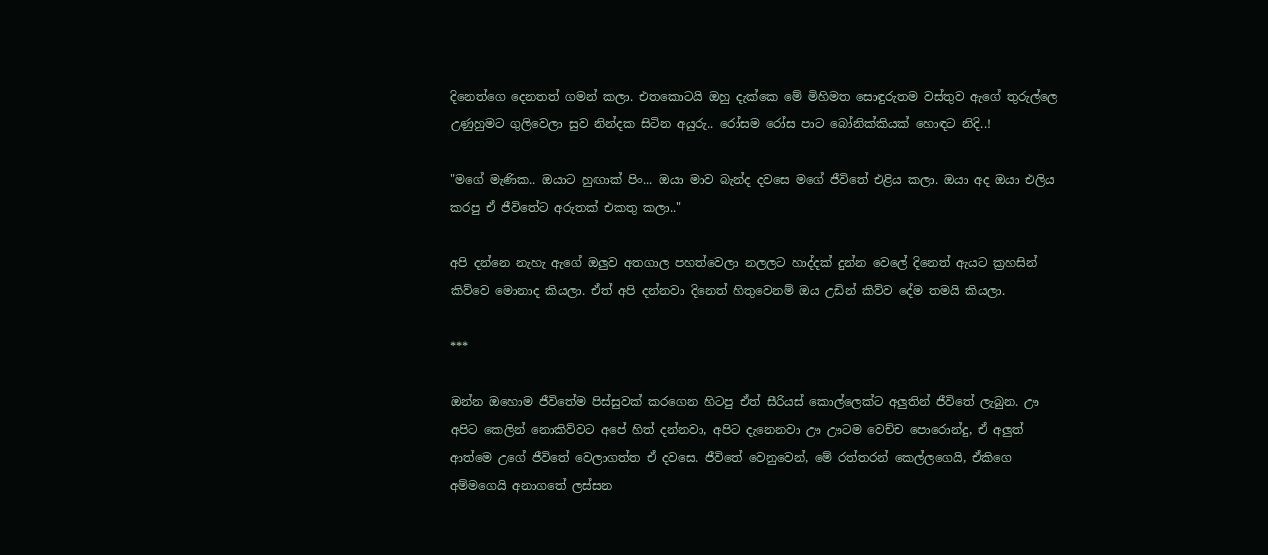දිනෙත්ගෙ දෙනතත් ගමන් කලා. එතකොටයි ඔහු දැක්කෙ මේ මිහිමත සොඳුරුතම වස්තුව ඇගේ තුරුල්ලෙ උණුහුමට ගුලිවෙලා සුව නින්දක සිටින අයුරු.. රෝසම රෝස පාට බෝනික්කියක් හොඳට නිදි..!

"මගේ මැණික.. ඔයාට හුඟාක් පිං... ඔයා මාව බැන්ද දවසෙ මගේ ජීවිතේ එළිය කලා. ඔයා අද ඔයා එලිය කරපු ඒ ජීවිතේට අරුතක් එකතු කලා.."

අපි දන්නෙ නැහැ ඇගේ ඔලුව අතගාල පහත්වෙලා නලලට හාද්දක් දුන්න වෙලේ දිනෙත් ඇයට ක්‍රහසින් කිව්වෙ මොනාද කියලා. ඒත් අපි දන්නවා දිනෙත් හිතුවෙනම් ඔය උඩින් කිව්ව දේම තමයි කියලා.

***

ඔන්න ඔහොම ජීවිතේම පිස්සුවක් කරගෙන හිටපු ඒත් සීරියස් කොල්ලෙක්ට අලුතින් ජීවිතේ ලැබුන. ඌ අපිට කෙලින් නොකිව්වට අපේ හිත් දන්නවා, අපිට දැනෙනවා ඌ ඌටම වෙච්ච පොරොන්දු, ඒ අලුත් ආත්මෙ උගේ ජීවිතේ වෙලාගත්ත ඒ දවසෙ. ජීවිතේ වෙනුවෙන්, මේ රත්තරන් කෙල්ලගෙයි, ඒකිගෙ අම්මගෙයි අනාගතේ ලස්සන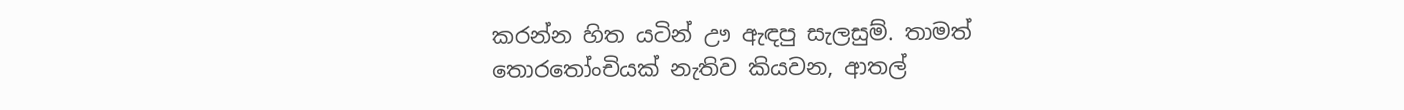කරන්න හිත යටින් ඌ ඇඳපු සැලසුම්. තාමත් තොරතෝංචියක් නැතිව කියවන, ආතල්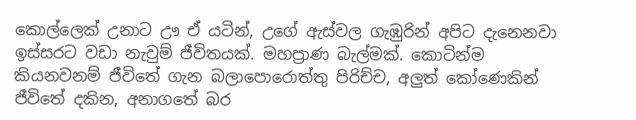කොල්ලෙක් උනාට ඌ ඒ යටින්, උගේ ඇස්වල ගැඹුරින් අපිට දැනෙනවා ඉස්සරට වඩා නැවුම් ජීවිතයක්. මහප්‍රාණ බැල්මක්. කොටින්ම කියනවනම් ජීවිතේ ගැන බලාපොරොත්තු පිරිච්ච, අලුත් කෝණෙකින් ජීවිතේ දකින, අනාගතේ බර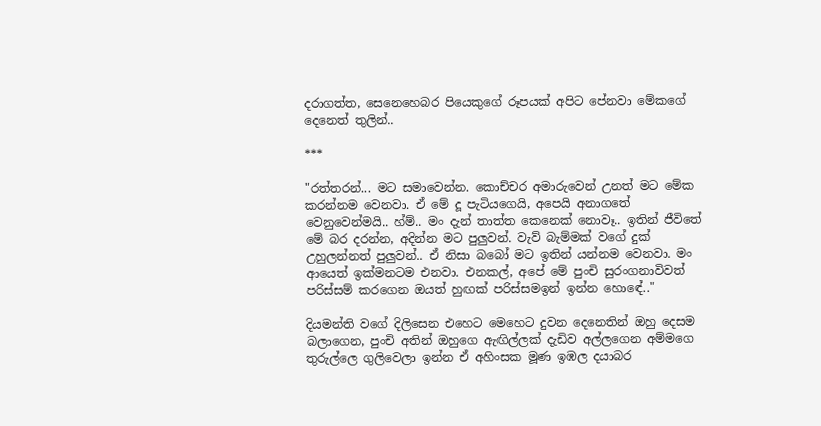දරාගත්ත, සෙනෙහෙබර පියෙකුගේ රූපයක් අපිට පේනවා මේකගේ දෙනෙත් තුලින්..

***

"රත්තරන්... මට සමාවෙන්න. කොච්චර අමාරුවෙන් උනත් මට මේක කරන්නම වෙනවා. ඒ මේ දූ පැටියගෙයි, අපෙයි අනාගතේ වෙනුවෙන්මයි.. හ්ම්.. මං දැන් තාත්ත කෙනෙක් නොවෑ.. ඉතින් ජීවිතේ මේ බර දරන්න, අදින්න මට පුලුවන්. වැව් බැම්මක් වගේ දුක් උහුලන්නත් පුලුවන්.. ඒ නිසා බබෝ මට ඉතින් යන්නම වෙනවා. මං ආයෙත් ඉක්මනටම එනවා. එනකල්, අපේ මේ පුංචි සුරංගනාවිවත් පරිස්සම් කරගෙන ඔයත් හුඟක් පරිස්සමඉන් ඉන්න හොඳේ.."

දියමන්ති වගේ දිලිසෙන එහෙට මෙහෙට දුවන දෙනෙතින් ඔහු දෙසම බලාගෙන, පුංචි අතින් ඔහුගෙ ඇඟිල්ලක් දැඩිව අල්ලගෙන අම්මගෙ තුරුල්ලෙ ගුලිවෙලා ඉන්න ඒ අහිංසක මූණ ඉඹල දයාබර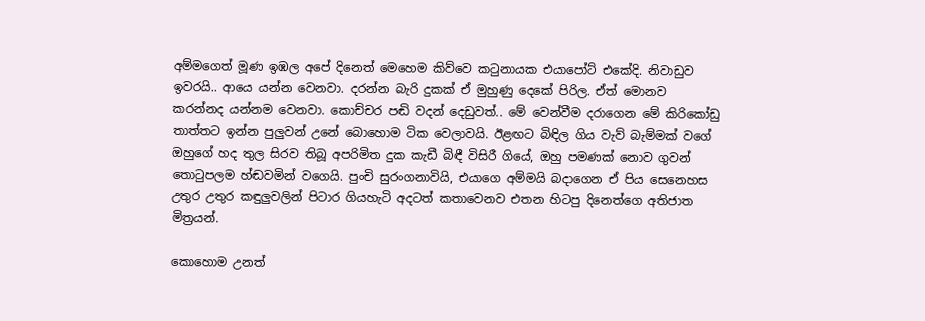අම්මගෙත් මූණ ඉඹල අපේ දිනෙත් මෙහෙම කිව්වෙ කටුනායක එයාපෝට් එකේදි. නිවාඩුව ඉවරයි.. ආයෙ යන්න වෙනවා. දරන්න බැරි දුකක් ඒ මුහුණු දෙකේ පිරිල. ඒත් මොනව කරන්නද යන්නම වෙනවා. කොච්චර පඬි වදන් දෙඩුවත්.. මේ වෙන්වීම දරාගෙන මේ කිරිකෝඩු තාත්තට ඉන්න පුලුවන් උනේ බොහොම ටික වෙලාවයි. ඊළඟට බිඳිල ගිය වැව් බැම්මක් වගේ ඔහුගේ හද තුල සිරව තිබූ අපරිමිත දුක කැඩී බිඳී විසිරී ගියේ, ඔහු පමණක් නොව ගුවන් තොටුපලම හ්ඬවමින් වගෙයි. පුංචි සුරංගනාවියි, එයාගෙ අම්මයි බදාගෙන ඒ පිය සෙනෙහස උතුර උතුර කඳුලුවලින් පිටාර ගියහැටි අදටත් කතාවෙනව එතන හිටපු දිනෙත්ගෙ අතිජාත මිත්‍රයන්.

කොහොම උනත්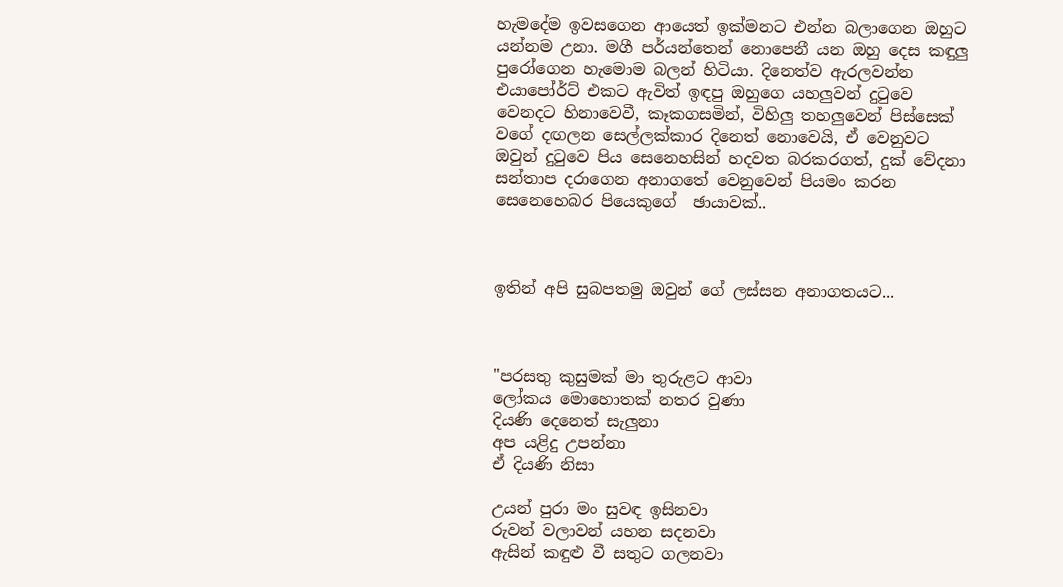හැමදේම ඉවසගෙන ආයෙත් ඉක්මනට එන්න බලාගෙන ඔහුට යන්නම උනා. මගී පර්යන්තෙන් නොපෙනී යන ඔහු දෙස කඳුලු පුරෝගෙන හැමොම බලන් හිටියා. දිනෙත්ව ඇරලවන්න එයාපෝර්ට් එකට ඇවිත් ඉඳපු ඔහුගෙ යහලුවන් දුටුවෙ වෙනදට හිනාවෙවී, කෑකගසමින්, විහිලු තහලුවෙන් පිස්සෙක් වගේ දඟලන සෙල්ලක්කාර දිනෙත් නොවෙයි, ඒ වෙනුවට ඔවුන් දුටුවෙ පිය සෙනෙහසින් හදවත බරකරගත්, දුක් වේදනා සන්තාප දරාගෙන අනාගතේ වෙනුවෙන් පියමං කරන සෙනෙහෙබර පියෙකුගේ  ඡායාවක්..



ඉතින් අපි සුබපතමු ඔවුන් ගේ ලස්සන අනාගතයට...



"පරසතු කුසුමක් මා තුරුළට ආවා
ලෝකය මොහොතක් නතර වුණා
දියණි දෙනෙත් සැලුනා
අප යළිදු උපන්නා
ඒ දියණි නිසා

උයන් පුරා මං සුවඳ ඉසිනවා
රුවන් වලාවන් යහන සදනවා
ඇසින් කඳුළු වී සතුට ගලනවා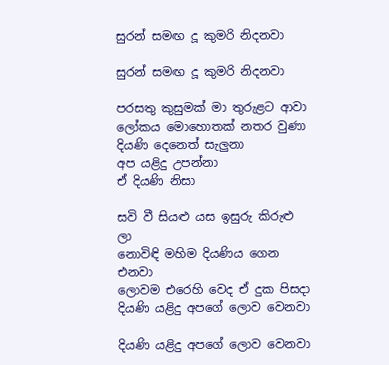සුරන් සමඟ දූ කුමරි නිදනවා

සුරන් සමඟ දූ කුමරි නිදනවා

පරසතු කුසුමක් මා තුරුළට ආවා
ලෝකය මොහොතක් නතර වුණා
දියණි දෙනෙත් සැලුනා
අප යළිදු උපන්නා
ඒ දියණි නිසා

සවි වී සියළු යස ඉසුරු කිරුළු ලා
නොවිඳි මහිම දියණිය ගෙන එනවා
ලොවම එරෙහි වෙද ඒ දුක පිසදා
දියණි යළිදු අපගේ ලොව වෙනවා

දියණි යළිදු අපගේ ලොව වෙනවා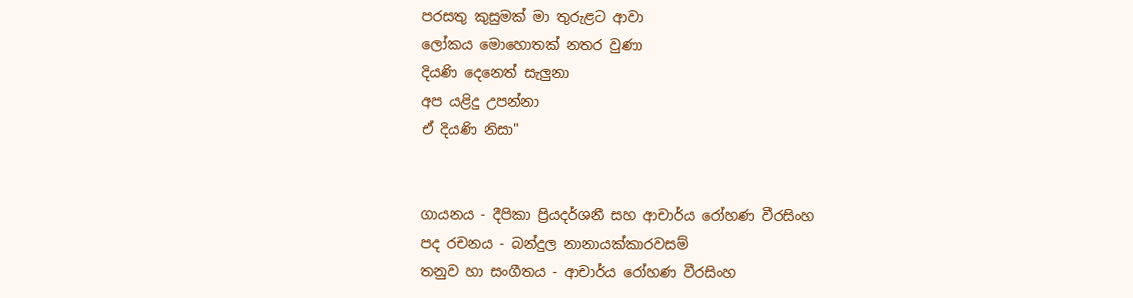පරසතු කුසුමක් මා තුරුළට ආවා
ලෝකය මොහොතක් නතර වුණා
දියණි දෙනෙත් සැලුනා
අප යළිදු උපන්නා
ඒ දියණි නිසා"


ගායනය - දීපිකා ප්‍රියදර්ශනී සහ ආචාර්ය රෝහණ වීරසිංහ
පද රචනය - බන්දුල නානායක්කාරවසම්
තනුව හා සංගීතය - ආචාර්ය රෝහණ වීරසිංහ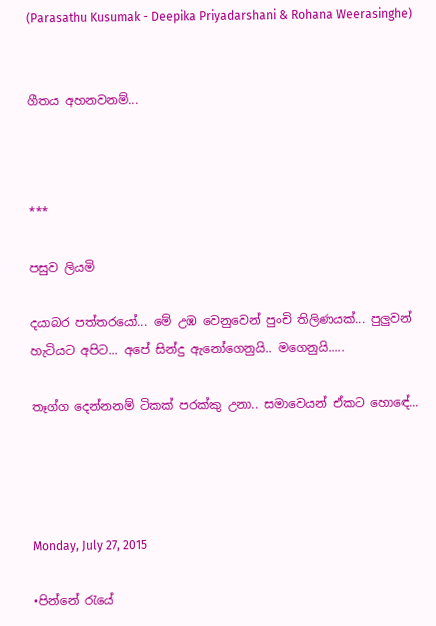(Parasathu Kusumak - Deepika Priyadarshani & Rohana Weerasinghe)


ගීතය අහනවනම්...



***

පසුව ලියමි

දයාබර පත්තරයෝ... මේ උඹ වෙනුවෙන් පුංචි තිලිණයක්... පුලුවන් හැටියට අපිට... අපේ සින්දු ඇනෝගෙනුයි.. මගෙනුයි.....

තෑග්ග දෙන්නනම් ටිකක් පරක්කු උනා.. සමාවෙයන් ඒකට හොඳේ...




Monday, July 27, 2015

•පින්නේ රැයේ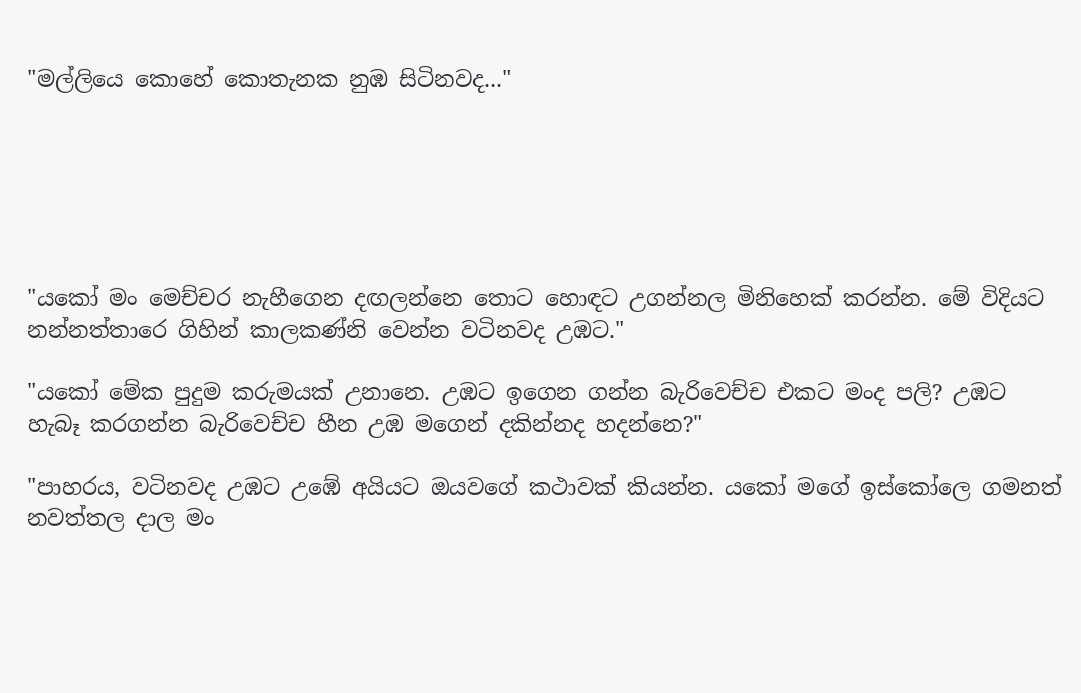"මල්ලියෙ කොහේ කොතැනක නුඹ සිටිනවද..."






"යකෝ මං මෙච්චර නැහීගෙන දඟලන්නෙ තොට හොඳට උගන්නල මිනිහෙක් කරන්න. මේ විදියට නන්නත්තාරෙ ගිහින් කාලකණ්නි වෙන්න වටිනවද උඹට."

"යකෝ මේක පුදුම කරුමයක් උනානෙ. උඹට ඉගෙන ගන්න බැරිවෙච්ච එකට මංද පලි? උඹට හැබෑ කරගන්න බැරිවෙච්ච හීන උඹ මගෙන් දකින්නද හදන්නෙ?"

"පාහරය, වටිනවද උඹට උඹේ අයියට ඔයවගේ කථාවක් කියන්න. යකෝ මගේ ඉස්කෝලෙ ගමනත් නවත්තල දාල මං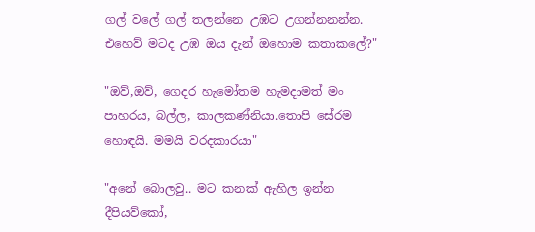ගල් වලේ ගල් තලන්නෙ උඹට උගන්නනන්න. එහෙව් මටද උඹ ඔය දැන් ඔහොම කතාකලේ?"

"ඔව්,ඔව්, ගෙදර හැමෝතම හැමදාමත් මං පාහරය, බල්ල, කාලකණ්නියා.තොපි සේරම හොඳයි. මමයි වරදකාරයා"

"අනේ බොලවු.. මට කනක් ඇහිල ඉන්න දීපියව්කෝ,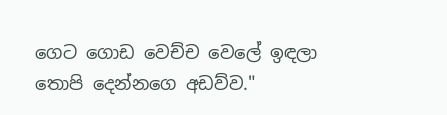ගෙට ගොඩ වෙච්ච වෙලේ ඉඳලා තොපි දෙන්නගෙ අඩව්ව."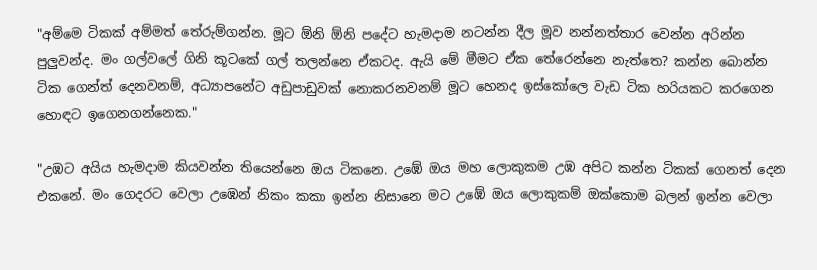"අම්මෙ ටිකක් අම්මත් තේරුම්ගන්න. මූට ඕනි ඕනි පදේට හැමදාම නටන්න දීල මූව නන්නත්තාර වෙන්න අරින්න පුලුවන්ද. මං ගල්වලේ ගිනි කූටකේ ගල් තලන්නෙ ඒකටද. ඇයි මේ මීමට ඒක තේරෙන්නෙ නැත්තෙ? කන්න බොන්න ටික ගෙන්ත් දෙනවනම්, අධ්‍යාපනේට අඩුපාඩුවක් නොකරනවනම් මූට හෙනද ඉස්කෝලෙ වැඩ ටික හරියකට කරගෙන හොඳට ඉගෙනගන්නෙක."

"උඹට අයිය හැමදාම කියවන්න තියෙන්නෙ ඔය ටිකනෙ. උඹේ ඔය මහ ලොකුකම උඹ අපිට කන්න ටිකක් ගෙනත් දෙන එකනේ. මං ගෙදරට වෙලා උඹෙන් නිකං කකා ඉන්න නිසානෙ මට උඹේ ඔය ලොකුකම් ඔක්කොම බලන් ඉන්න වෙලා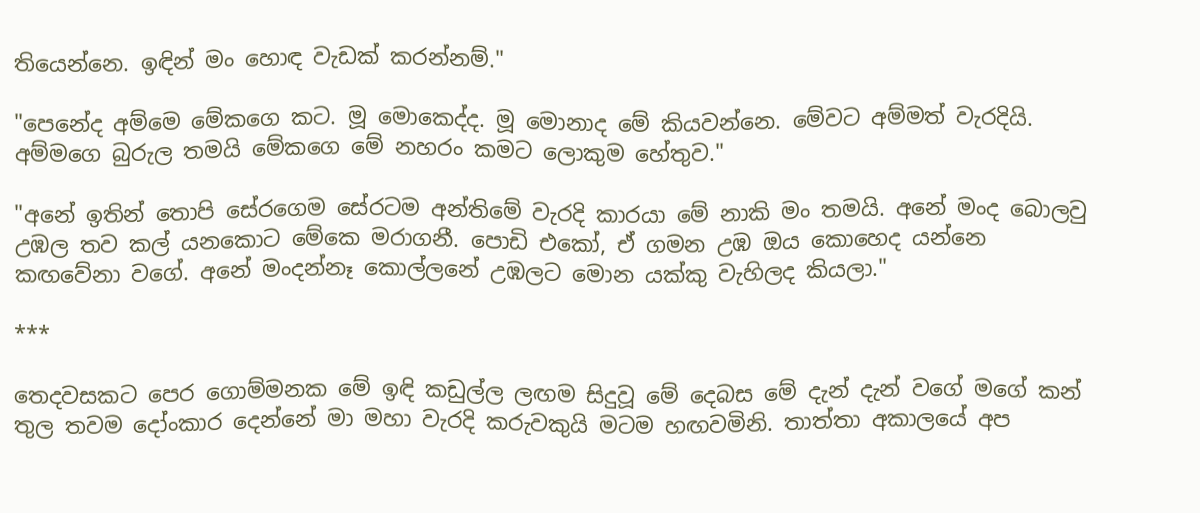තියෙන්නෙ. ඉඳින් මං හොඳ වැඩක් කරන්නම්."

"පෙනේද අම්මෙ මේකගෙ කට. මූ මොකෙද්ද. මූ මොනාද මේ කියවන්නෙ. මේවට අම්මත් වැරදියි. අම්මගෙ බුරුල තමයි මේකගෙ මේ නහරං කමට ලොකුම හේතුව."

"අනේ ඉතින් තොපි සේරගෙම සේරටම අන්තිමේ වැරදි කාරයා මේ නාකි මං තමයි. අනේ මංද බොලවු උඹල තව කල් යනකොට මේකෙ මරාගනී. පොඩි එකෝ, ඒ ගමන උඹ ඔය කොහෙද යන්නෙ කඟවේනා වගේ. අනේ මංදන්නෑ කොල්ලනේ උඹලට මොන යක්කු වැහිලද කියලා."

***

තෙදවසකට පෙර ගොම්මනක මේ ඉඳි කඩුල්ල ලඟම සිදුවූ මේ දෙබස මේ දැන් දැන් වගේ මගේ කන් තුල තවම දෝංකාර දෙන්නේ මා මහා වැරදි කරුවකුයි මටම හඟවමිනි. තාත්තා අකාලයේ අප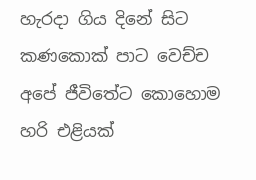හැරදා ගිය දිනේ සිට කණකොක් පාට වෙච්ච අපේ ජීවිතේට කොහොම හරි එළියක්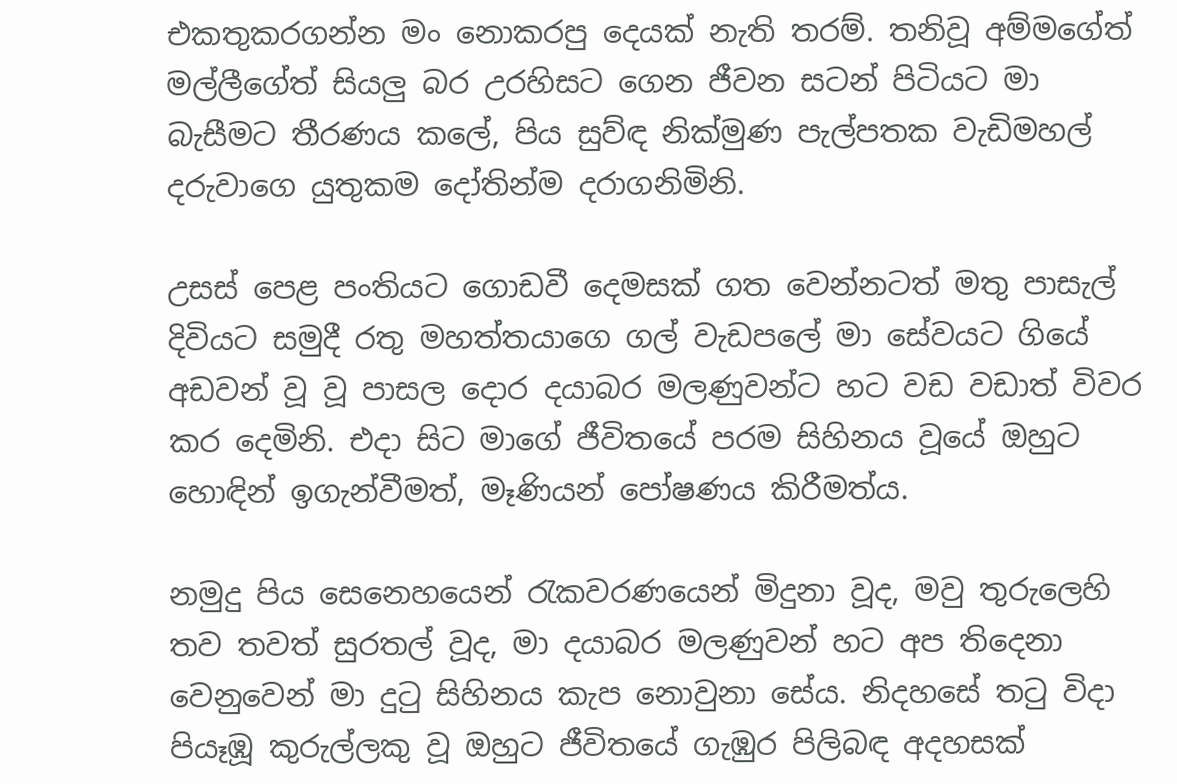එකතුකරගන්න මං නොකරපු දෙයක් නැති තරම්. තනිවූ අම්මගේත් මල්ලීගේත් සියලු බර උරහිසට ගෙන ජීවන සටන් පිටියට මා බැසීමට තීරණය කලේ, පිය සුව්ඳ නික්මුණ පැල්පතක වැඩිමහල් දරුවාගෙ යුතුකම දෝතින්ම දරාගනිමිනි.

උසස් පෙළ පංතියට ගොඩවී දෙමසක් ගත වෙන්නටත් මතු පාසැල් දිවියට සමුදී රතු මහත්තයාගෙ ගල් වැඩපලේ මා සේවයට ගියේ අඩවන් වූ වූ පාසල දොර දයාබර මලණුවන්ට හට වඩ වඩාත් විවර කර දෙමිනි. එදා සිට මාගේ ජීවිතයේ පරම සිහිනය වූයේ ඔහුට හොඳින් ඉගැන්වීමත්, මෑණියන් පෝෂණය කිරීමත්ය.

නමුදු පිය සෙනෙහයෙන් රැකවරණයෙන් මිදුනා වූද, මවු තුරුලෙහි තව තවත් සුරතල් වූද, මා දයාබර මලණුවන් හට අප තිදෙනා වෙනුවෙන් මා දුටු සිහිනය කැප නොවුනා සේය. නිදහසේ තටු විදා පියෑඹූ කුරුල්ලකු වූ ඔහුට ජීවිතයේ ගැඹුර පිලිබඳ අදහසක්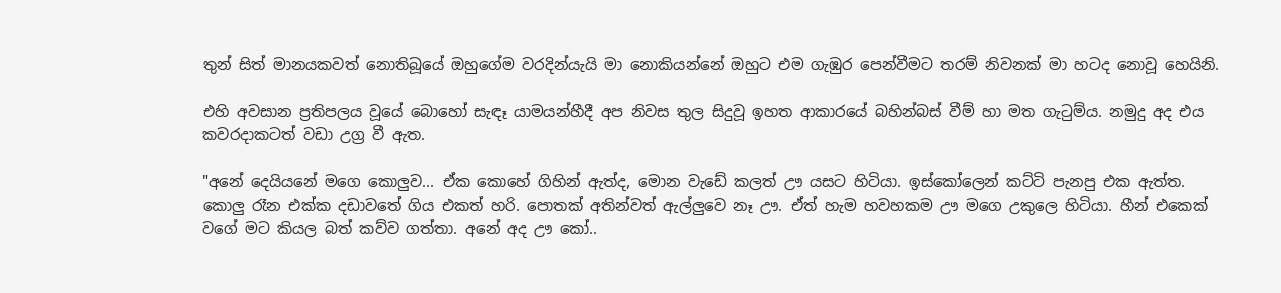තුන් සිත් මානයකවත් නොතිබූයේ ඔහුගේම වරදින්යැයි මා නොකියන්නේ ඔහුට එම ගැඹුර පෙන්වීමට තරම් නිවනක් මා හටද නොවූ හෙයිනි.

එහි අවසාන ප්‍රතිපලය වූයේ බොහෝ සැඳෑ යාමයන්හීදී අප නිවස තුල සිදුවූ ඉහත ආකාරයේ බහින්බස් වීම් හා මත ගැටුම්ය. නමුදු අද එය කවරදාකටත් වඩා උග්‍ර වී ඇත.

"අනේ දෙයියනේ මගෙ කොලුව... ඒක කොහේ ගිහින් ඇත්ද, මොන වැඩේ කලත් ඌ යසට හිටියා. ඉස්කෝලෙන් කට්ටි පැනපු එක ඇත්ත. කොලු රෑන එක්ක දඩාවතේ ගිය එකත් හරි. පොතක් අතින්වත් ඇල්ලුවෙ නෑ ඌ. ඒත් හැම හවහකම ඌ මගෙ උකුලෙ හිටියා. හීන් එකෙක් වගේ මට කියල බත් කව්ව ගත්තා. අනේ අද ඌ කෝ..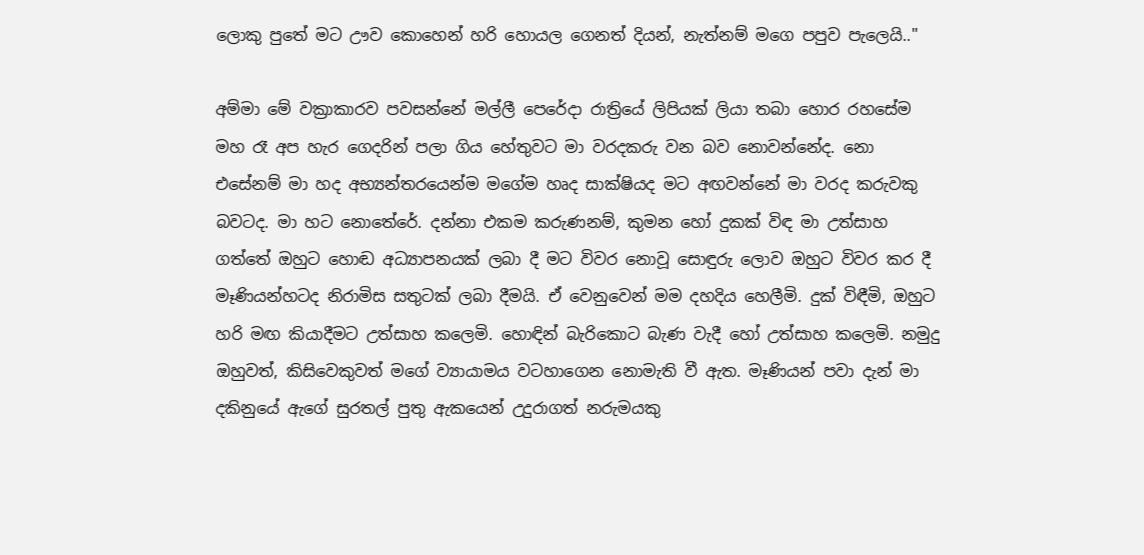ලොකු පුතේ මට ඌව කොහෙන් හරි හොයල ගෙනත් දියන්, නැත්නම් මගෙ පපුව පැලෙයි.."

අම්මා මේ වක්‍රාකාරව පවසන්නේ මල්ලී පෙරේදා රාත්‍රියේ ලිපියක් ලියා තබා හොර රහසේම මහ රෑ අප හැර ගෙදරින් පලා ගිය හේතුවට මා වරදකරු වන බව නොවන්නේද. නො එසේනම් මා හද අභ්‍යන්තරයෙන්ම මගේම හෘද සාක්ෂියද මට අඟවන්නේ මා වරද කරුවකු බවටද. මා හට නොතේරේ. දන්නා එකම කරුණනම්, කුමන හෝ දුකක් විඳ මා උත්සාහ ගත්තේ ඔහුට හොඬ අධ්‍යාපනයක් ලබා දී මට විවර නොවූ සොඳුරු ලොව ඔහුට විවර කර දී මෑණියන්හටද නිරාමිස සතුටක් ලබා දීමයි. ඒ වෙනුවෙන් මම දහදිය හෙලීමි. දුක් විඳීමි, ඔහුට හරි මඟ කියාදීමට උත්සාහ කලෙමි. හොඳින් බැරිකොට බැණ වැදී හෝ උත්සාහ කලෙමි. නමුදු ඔහුවත්, කිසිවෙකුවත් මගේ ව්‍යායාමය වටහාගෙන නොමැති වී ඇත. මෑණියන් පවා දැන් මා දකිනුයේ ඇගේ සුරතල් පුතු ඇකයෙන් උදුරාගත් නරුමයකු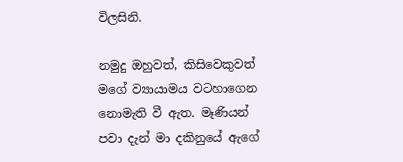විලසිනි.

නමුදු ඔහුවත්, කිසිවෙකුවත් මගේ ව්‍යායාමය වටහාගෙන නොමැති වී ඇත. මෑණියන් පවා දැන් මා දකිනුයේ ඇගේ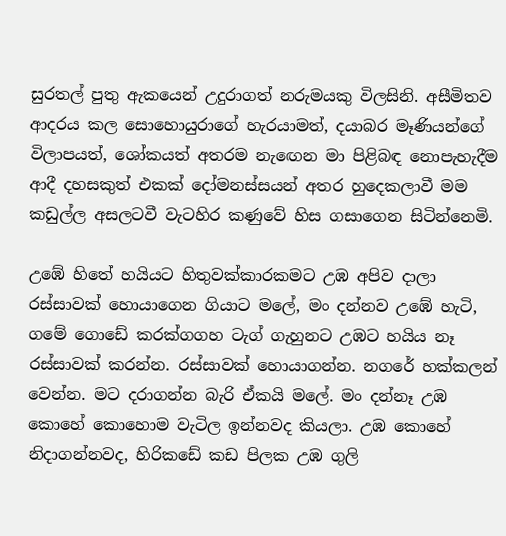සුරතල් පුතු ඇකයෙන් උදුරාගත් නරුමයකු විලසිනි. අසීමිතව ආදරය කල සොහොයුරාගේ හැරයාමත්, දයාබර මෑණියන්ගේ විලාපයත්, ශෝකයත් අතරම නැඟෙන මා පිළිබඳ නොපැහැදීම ආදී දහසකුත් එකක් දෝමනස්සයන් අතර හුදෙකලාවී මම කඩුල්ල අසලටවී වැටහිර කණුවේ හිස ගසාගෙන සිටින්නෙමි.

උඹේ හිතේ හයියට හිතුවක්කාරකමට උඹ අපිව දාලා රස්සාවක් හොයාගෙන ගියාට මලේ, මං දන්නව උඹේ හැටි, ගමේ ගොඩේ කරක්ගගහ ටැග් ගැහුනට උඹට හයිය නෑ රස්සාවක් කරන්න. රස්සාවක් හොයාගන්න. නගරේ හක්කලන් වෙන්න. මට දරාගන්න බැරි ඒකයි මලේ. මං දන්නෑ උඹ කොහේ කොහොම වැටිල ඉන්නවද කියලා. උඹ කොහේ නිදාගන්නවද, හිරිකඩේ කඩ පිලක උඹ ගුලි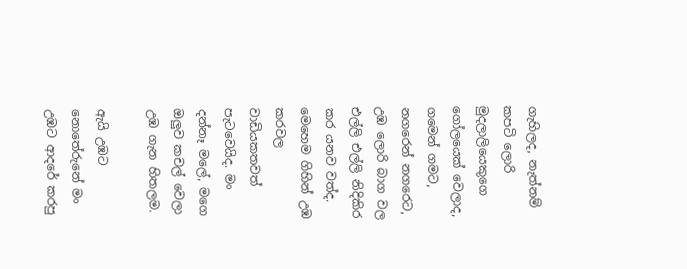ගැහිලද, නැත්නම් කපටි ලොරි මුදලාලියෙකුගෙ ගෝලයෙක් වෙලාද, ගමෙන් ගමට, නගරෙන් නගරෙට, උඹ ලොරි බාග වල එල්ලි එල්ලි නිදිකිර කර යනව වත්ද. මෙහෙම ගිහින් උඹ කරවල වාඩියකතවත් පැටවෙයිද. මං දන්නෑ මලේ, මගෙ ඔලුව කචල් වෙලා උඹ ගැන හිතලම.

ඇයි උඹට නොතේරුනේ මං උඹට ආදරේ කරපු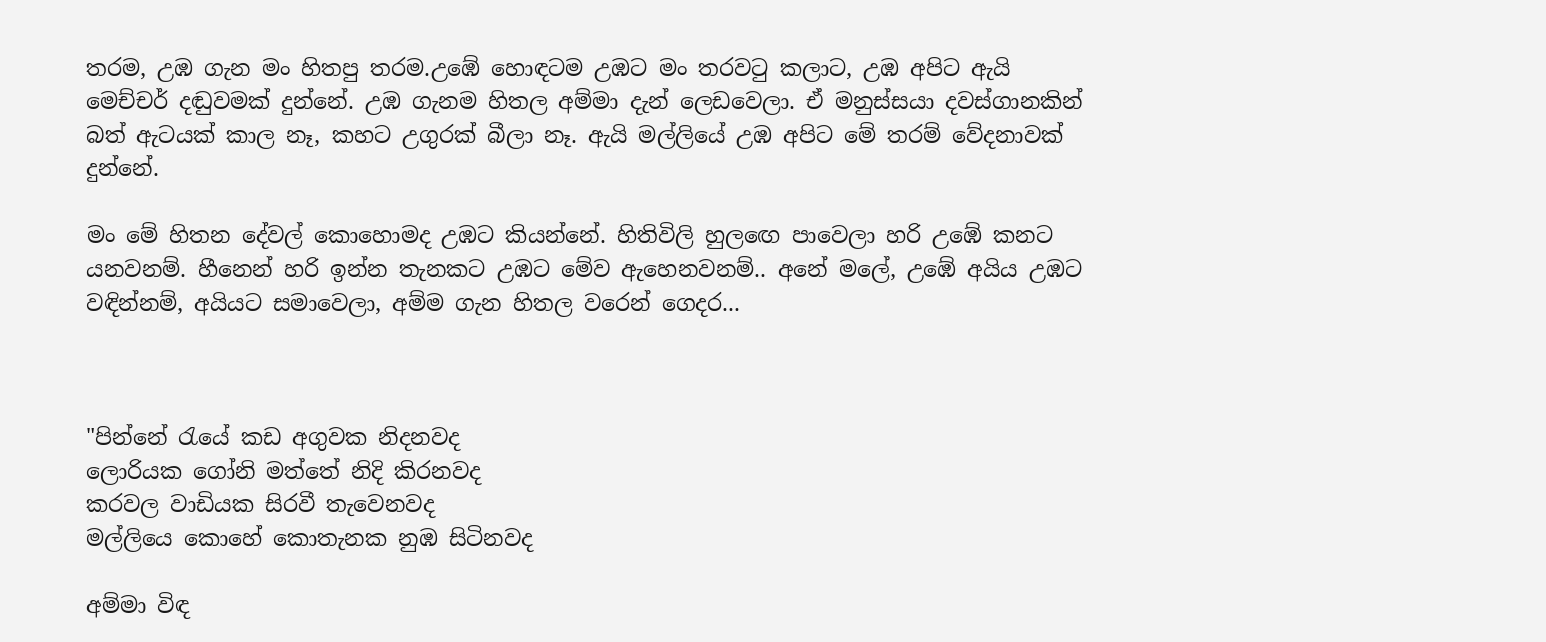තරම, උඹ ගැන මං හිතපු තරම.උඹේ හොඳටම උඹට මං තරවටු කලාට, උඹ අපිට ඇයි මෙච්චර් දඬුවමක් දුන්නේ. උඹ ගැනම හිතල අම්මා දැන් ලෙඩවෙලා. ඒ මනුස්සයා දවස්ගානකින් බත් ඇටයක් කාල නෑ, කහට උගුරක් බීලා නෑ. ඇයි මල්ලියේ උඹ අපිට මේ තරම් වේදනාවක් දුන්නේ.

මං මේ හිතන දේවල් කොහොමද උඹට කියන්නේ. හිතිවිලි හුලඟෙ පාවෙලා හරි උඹේ කනට යනවනම්. හීනෙන් හරි ඉන්න තැනකට උඹට මේව ඇහෙනවනම්.. අනේ මලේ, උඹේ අයිය උඹට වඳින්නම්, අයියට සමාවෙලා, අම්ම ගැන හිතල වරෙන් ගෙදර...



"පින්නේ රැයේ කඩ අගුවක නිදනවද
ලොරියක ගෝනි මත්තේ නිදි කිරනවද
කරවල වාඩියක සිරවී තැවෙනවද
මල්ලියෙ කොහේ කොතැනක නුඹ සිටිනවද

අම්මා විඳ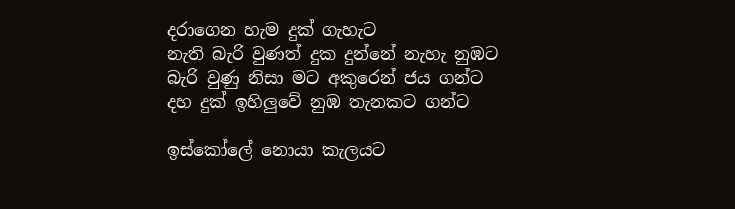දරාගෙන හැම දුක් ගැහැට
නැති බැරි වුණත් දුක දුන්නේ නැහැ නුඹට
බැරි වුණු නිසා මට අකුරෙන් ජය ගන්ට
දහ දුක් ඉහිලුවේ නුඹ තැනකට ගන්ට

ඉස්කෝලේ නොයා කැලයට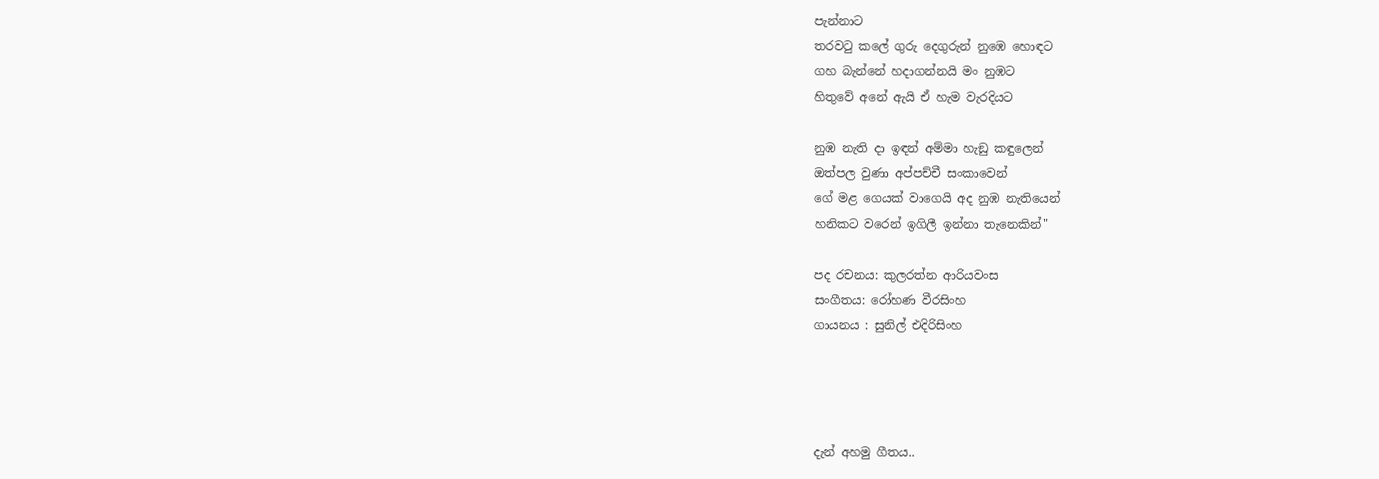පැන්නාට
තරවටු කලේ ගුරු දෙගුරුන් නුඹෙ හොඳට
ගහ බැන්නේ හදාගන්නයි මං නුඹට
හිතුවේ අනේ ඇයි ඒ හැම වැරදියට

නුඹ නැති දා ඉඳන් අම්මා හැඞු කඳුලෙන්
ඔත්පල වුණා අප්පච්චී සංකාවෙන්
ගේ මළ ගෙයක් වාගෙයි අද නුඹ නැතියෙන්
හනිකට වරෙන් ඉගිලී ඉන්නා තැනෙකින්"

පද රචනය: කුලරත්න ආරියවංස
සංගීතය: රෝහණ වීරසිංහ
ගායනය : සුනිල් එදිරිසිංහ




දැන් අහමු ගීතය..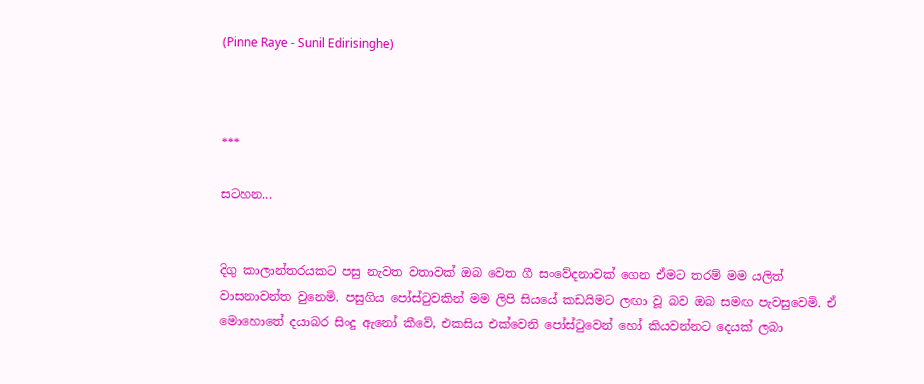(Pinne Raye - Sunil Edirisinghe)



***

සටහන...


දිගු කාලාන්තරයකට පසු නැවත වතාවක් ඔබ වෙත ගී සංවේදනාවක් ගෙන ඒමට තරම් මම යලිත් වාසනාවන්ත වුනෙමි. පසුගිය පෝස්ටුවකින් මම ලිපි සියයේ කඩයිමට ලඟා වූ බව ඔබ සමඟ පැවසුවෙමි. ඒ මොහොතේ දයාබර සිංදු ඇනෝ කීවේ, එකසිය එක්වෙනි පෝස්ටුවෙන් හෝ කියවන්නට දෙයක් ලබා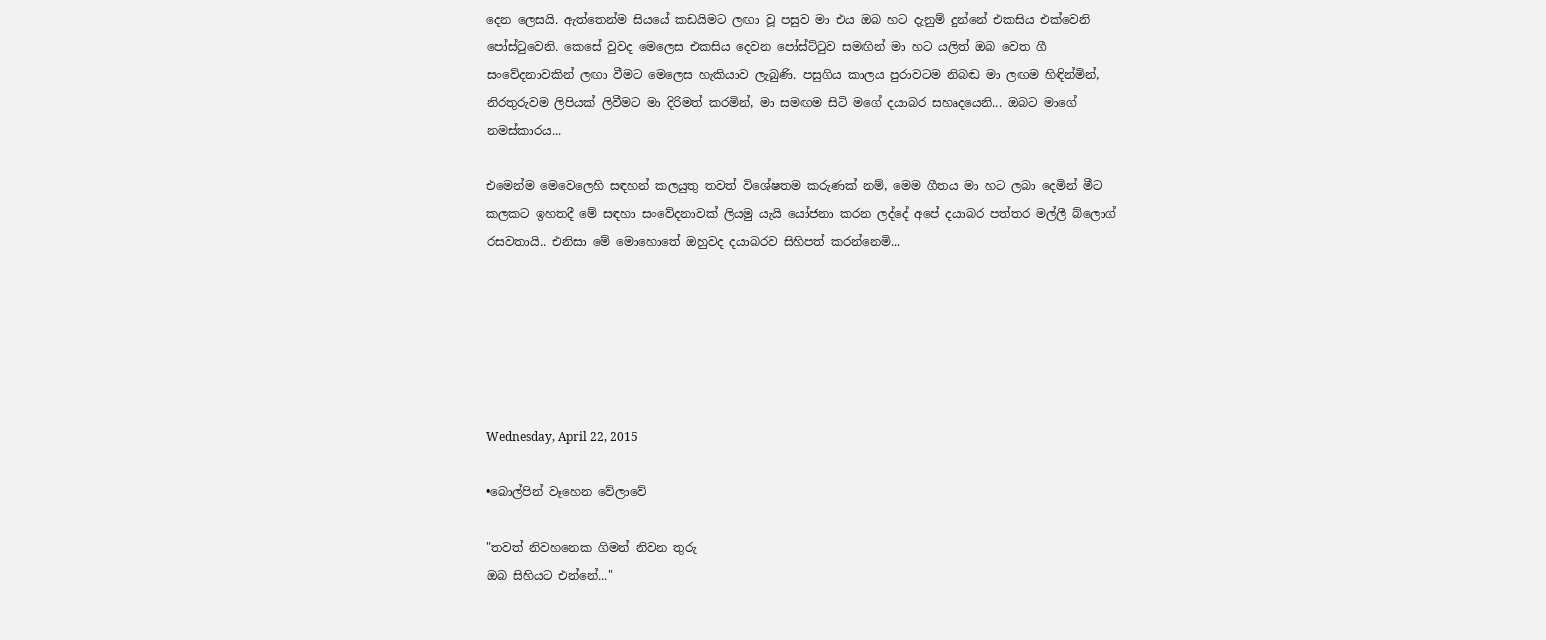දෙන ලෙසයි. ඇත්තෙන්ම සියයේ කඩයිමට ලඟා වූ පසුව මා එය ඔබ හට දැනුම් දුන්නේ එකසිය එක්වෙනි පෝස්ටුවෙනි. කෙසේ වුවද මෙලෙස එකසිය දෙවන පෝස්ට්ටුව සමඟින් මා හට යලිත් ඔබ වෙත ගී සංවේදනාවකින් ලඟා වීමට මෙලෙස හැකියාව ලැබුණි. පසුගිය කාලය පුරාවටම නිබඬ මා ලඟම හිඳින්මින්, නිරතුරුවම ලිපියක් ලිවීමට මා දිරිමත් කරමින්, මා සමඟම සිටි මගේ දයාබර සහෘදයෙනි... ඔබට මාගේ නමස්කාරය...

එමෙන්ම මෙවෙලෙහි සඳහන් කලයුතු තවත් විශේෂතම කරුණක් නම්, මෙම ගීතය මා හට ලබා දෙමින් මීට කලකට ඉහතදී මේ සඳහා සංවේදනාවක් ලියමු යැයි යෝජනා කරන ලද්දේ අපේ දයාබර පත්තර මල්ලී බ්ලොග් රසවතායි.. එනිසා මේ මොහොතේ ඔහුවද දයාබරව සිහිපත් කරන්නෙමි...






Wednesday, April 22, 2015

•බොල්පින් වෑහෙන වේලාවේ

"තවත් නිවහනෙක ගිමන් නිවන තුරු
ඔබ සිහියට එන්නේ..."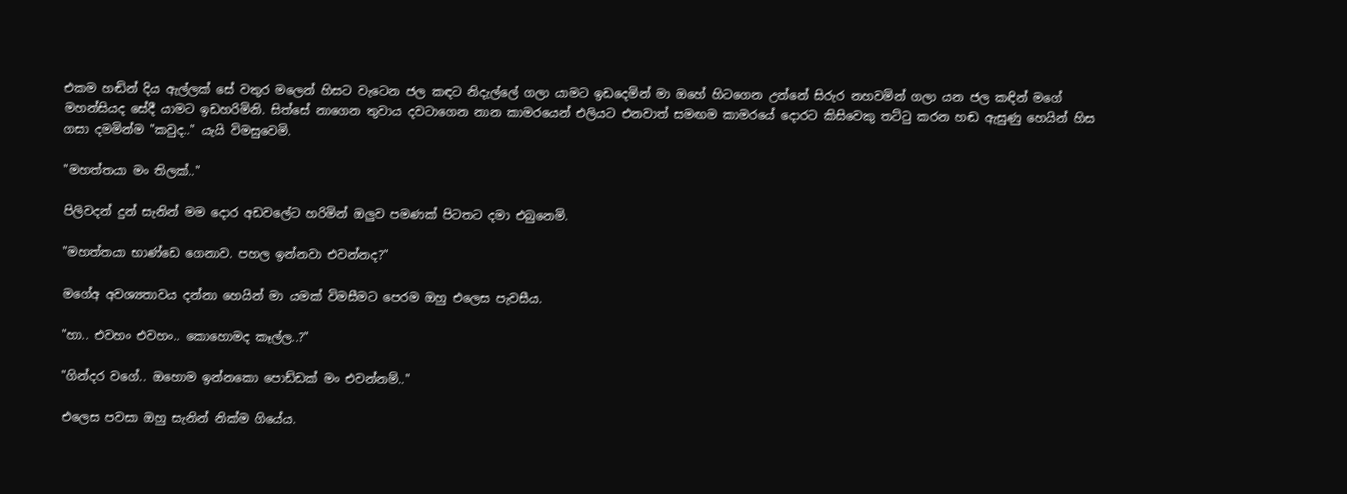එකම හඬින් දිය ඇල්ලක් සේ වතුර මලෙන් හිසට වැටෙන ජල කඳට නිදැල්ලේ ගලා යාමට ඉඩදෙමින් මා ඔහේ හිටගෙන උන්නේ සිරුර නහවමින් ගලා යන ජල කඳින් මගේ මහන්සියද සේදී යාමට ඉඩහරිමිනි. සිත්සේ නාගෙන තුවාය දවටාගෙන නාන කාමරයෙන් එලියට එනවාත් සමඟම කාමරයේ දොරට කිසිවෙකු තට්ටු කරන හඬ ඇසුණු හෙයින් හිස ගසා දමමින්ම "කවුද.." යැයි විමසුවෙමි.

"මහත්තයා මං තිලක්.."

පිලිවදන් දුන් සැනින් මම දොර අඩවලේට හරිමින් ඔලුව පමණක් පිටතට දමා එබුනෙමි.

"මහත්තයා භාණ්ඩෙ ගෙනාව. පහල ඉන්නවා එවන්නද?"

මගේඅ අවශ්‍යතාවය දන්නා හෙයින් මා යමක් විමසීමට පෙරම ඔහු එලෙස පැවසීය.

"හා.. එවහං එවහං.. කොහොමද කෑල්ල..?"

"ගින්දර වගේ.. ඔහොම ඉන්නකො පොඩ්ඩක් මං එවන්නම්.."

එලෙස පවසා ඔහු සැනින් නික්ම ගියේය.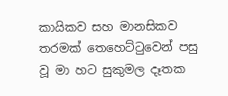කායිකව සහ මානසිකව තරමක් තෙහෙට්ටුවෙන් පසු වූ මා හට සුකුමල දෑතක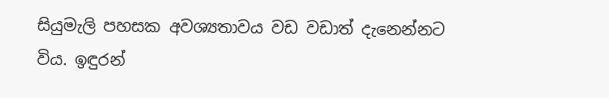සියුමැලි පහසක අවශ්‍යතාවය වඩ වඩාත් දැනෙන්නට විය. ඉඳුරන්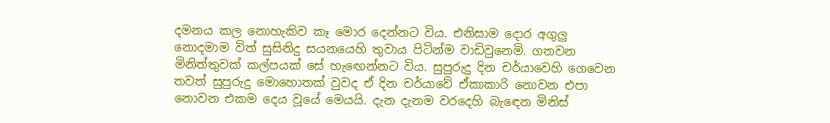දමනය කල නොහැකිව කෑ මොර දෙන්නට විය. එනිසාම දොර අගුලු නොදමාම විත් සුසිනිදු සයනයෙහි තුවාය පිටින්ම වාඩිවුනෙමි. ගතවන මිනිත්තුවක් කල්පයක් සේ හැඟෙන්නට විය. සුපුරුදු දින චර්යාවෙහි ගෙවෙන තවත් සුපුරුදු මොහොතක් වුවද ඒ දින චර්යාවේ ඒකාකාරි නොවන එපා නොවන එකම දෙය වූයේ මෙයයි. දැන දැනම වරදෙහි බැඳෙන මිනිස්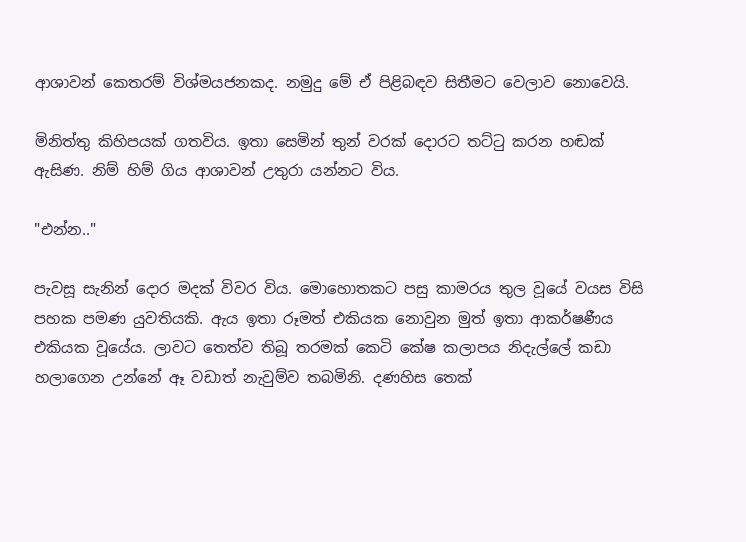ආශාවන් කෙතරම් විශ්මයජනකද. නමුදු මේ ඒ පිළිබඳව සිතීමට වෙලාව නොවෙයි.

මිනිත්තු කිහිපයක් ගතවිය. ඉතා සෙමින් තුන් වරක් දොරට තට්ටු කරන හඬක් ඇසිණ. නිම් හිම් ගිය ආශාවන් උතුරා යන්නට විය.

"එන්න.."

පැවසූ සැනින් දොර මදක් විවර විය. මොහොතකට පසු කාමරය තුල වූයේ වයස විසි පහක පමණ යුවතියකි. ඇය ඉතා රූමත් එකියක නොවුන මුත් ඉතා ආකර්ෂණීය එකියක වූයේය. ලාවට තෙත්ව තිබූ තරමක් කෙටි කේෂ කලාපය නිදැල්ලේ කඩා හලාගෙන උන්නේ ඈ වඩාත් නැවුම්ව තබමිනි. දණහිස තෙක්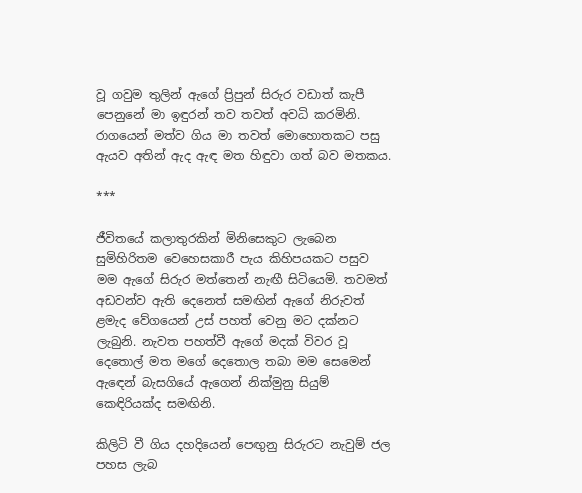වූ ගවුම තුලින් ඇගේ ප්‍රිපුන් සිරුර වඩාත් කැපී පෙනුනේ මා ඉඳුරන් තව තවත් අවධි කරමිනි. රාගයෙන් මත්ව ගිය මා තවත් මොහොතකට පසු ඇයව අතින් ඇද ඇඳ මත හිඳුවා ගත් බව මතකය.

***

ජීවිතයේ කලාතුරකින් මිනිසෙකුට ලැබෙන සුමිහිරිතම වෙහෙසකාරී පැය කිහිපයකට පසුව මම ඇගේ සිරුර මත්තෙන් නැඟී සිටියෙමි. තවමත් අඩවන්ව ඇති දෙනෙත් සමඟින් ඇගේ නිරුවත් ළමැද වේගයෙන් උස් පහත් වෙනු මට දක්නට ලැබුනි. නැවත පහත්වී ඇගේ මදක් විවර වූ දෙතොල් මත මගේ දෙතොල තබා මම සෙමෙන් ඇඳෙන් බැසගියේ ඇගෙන් නික්මුනු සියුම් කෙඳිරියක්ද සමඟිනි.

කිලිටි වී ගිය දහදියෙන් පෙඟුනු සිරුරට නැවුම් ජල පහස ලැබ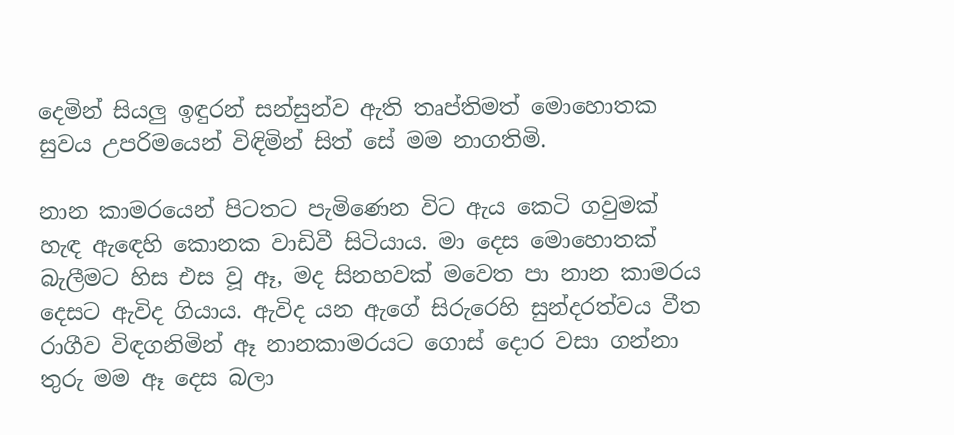දෙමින් සියලු ඉඳුරන් සන්සුන්ව ඇති තෘප්තිමත් මොහොතක සුවය උපරිමයෙන් විඳිමින් සිත් සේ මම නාගතිමි.

නාන කාමරයෙන් පිටතට පැමිණෙන විට ඇය කෙටි ගවුමක් හැඳ ඇඳෙහි කොනක වාඩිවී සිටියාය. මා දෙස මොහොතක් බැලීමට හිස එස වූ ඈ, මද සිනහවක් මවෙත පා නාන කාමරය දෙසට ඇවිද ගියාය. ඇවිද යන ඇගේ සිරුරෙහි සුන්දරත්වය වීත රාගීව විඳගනිමින් ඈ නානකාමරයට ගොස් දොර වසා ගන්නා තුරු මම ඈ දෙස බලා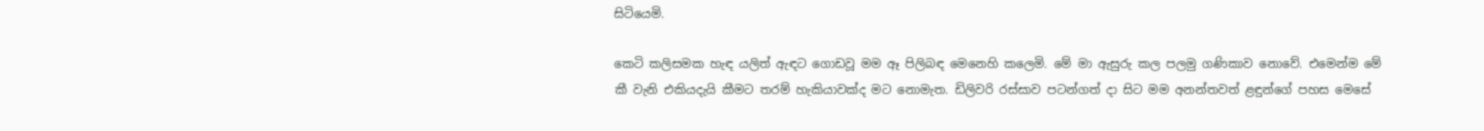සිටියෙමි.

කෙටි කලිසමක හැඳ යලිත් ඇඳට ගොඩවූ මම ඈ පිලිබඳ මෙනෙහි කලෙමි. මේ මා ඇසුරු කල පලමු ගණිකාව නොවේ. එමෙන්ම මේ කී වැනි එකියදැයි කීමට තරම් හැකියාවක්ද මට නොමැත. ඩිලිවරි රස්සාව පටන්ගත් දා සිට මම අනන්තවත් ළඳුන්ගේ පහස මෙසේ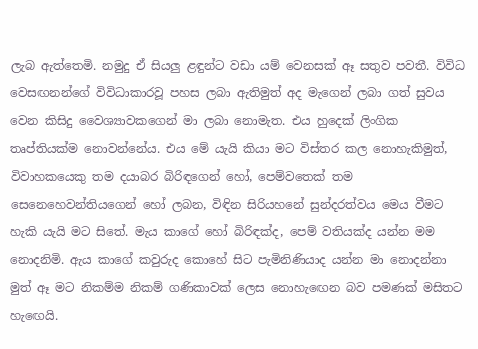ලැබ ඇත්තෙමි. නමුදු ඒ සියලු ළඳුන්ට වඩා යම් වෙනසක් ඈ සතුව පවතී. විවිධ වෙසඟනන්ගේ විවිධාකාරවූ පහස ලබා ඇතිමුත් අද මැගෙන් ලබා ගත් සුවය වෙන කිසිදු වෛශ්‍යාවකගෙන් මා ලබා නොමැත. එය හුදෙක් ලිංගික තෘප්තියක්ම නොවන්නේය. එය මේ යැයි කියා මට විස්තර කල නොහැකිමුත්, විවාහකයෙකු තම දයාබර බිරිඳගෙන් හෝ, පෙම්වතෙක් තම සෙනෙහෙවන්තියගෙන් හෝ ලබන, විඳින සිරියහනේ සුන්දරත්වය මෙය වීමට හැකි යැයි මට සිතේ. මැය කාගේ හෝ බිරිඳක්ද, පෙම් වතියක්ද යන්න මම නොදනිමි. ඇය කාගේ කවුරුද කොහේ සිට පැමිනිණියාද යන්න මා නොදන්නා මුත් ඈ මට නිකම්ම නිකම් ගණිකාවක් ලෙස නොහැඟෙන බව පමණක් මසිතට හැඟෙයි.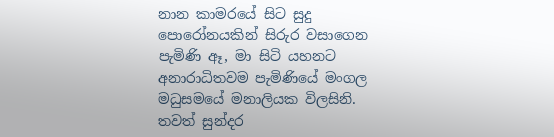නාන කාමරයේ සිට සුදු පොරෝනයකින් සිරුර වසාගෙන පැමිණි ඈ, මා සිටි යහනට අනාරාධිතවම පැමිණියේ මංගල මධුසමයේ මනාලියක විලසිනි. තවත් සුන්දර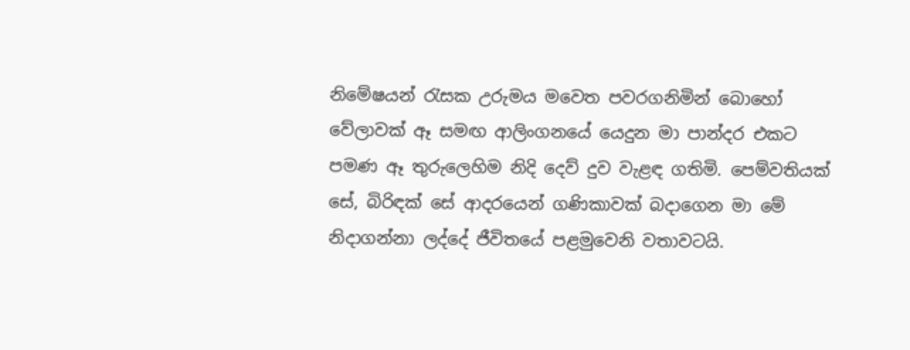නිමේෂයන් රැසක උරුමය මවෙත පවරගනිමින් බොහෝ වේලාවක් ඈ සමඟ ආලිංගනයේ යෙදුන මා පාන්දර එකට පමණ ඈ තුරුලෙහිම නිදි දෙව් දුව වැළඳ ගතිමි. පෙම්වතියක් සේ, බිරිඳක් සේ ආදරයෙන් ගණිකාවක් බදාගෙන මා මේ නිදාගන්නා ලද්දේ ජීවිතයේ පළමුවෙනි වතාවටයි.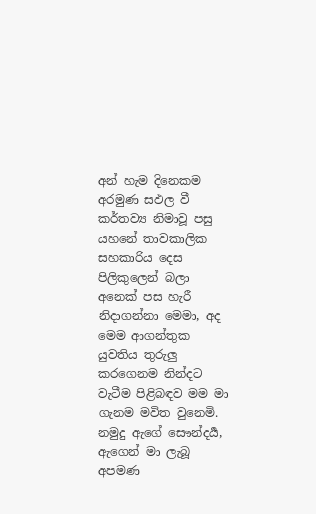අන් හැම දිනෙකම අරමුණ සඵල වී කර්තව්‍ය නිමාවූ පසු යහනේ තාවකාලික සහකාරිය දෙස පිලිකුලෙන් බලා අනෙක් පස හැරී නිදාගන්නා මෙමා, අද මෙම ආගන්තුක යුවතිය තුරුලු කරගෙනම නින්දට වැටීම පිළිබඳව මම මා ගැනම මවිත වුනෙමි. නමුදු ඇගේ සෞන්දර්‍ය, ඇගෙන් මා ලැබූ අපමණ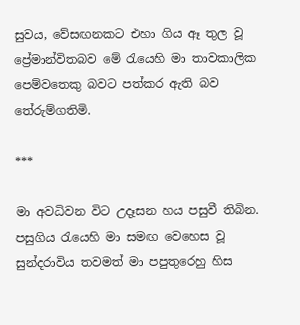සුවය, වේසඟනකට එහා ගිය ඈ තුල වූ ප්‍රේමාන්විතබව මේ රැයෙහි මා තාවකාලික පෙම්වතෙකු බවට පත්කර ඇති බව තේරුම්ගතිමි.

***

මා අවධිවන විට උදෑසන හය පසුවී තිබින. පසුගිය රැයෙහි මා සමඟ වෙහෙස වූ සුන්දරාවිය තවමත් මා පපුතුරෙහු හිස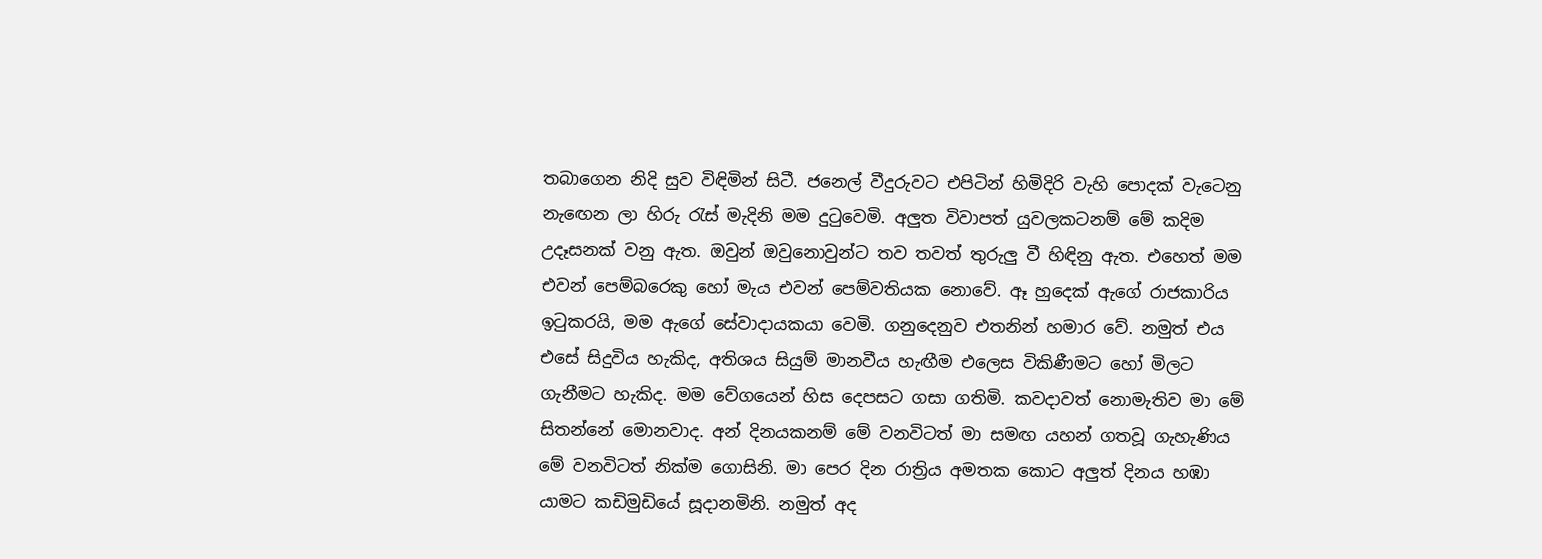තබාගෙන නිදි සුව විඳිමින් සිටී. ජනෙල් වීදුරුවට එපිටින් හිමිදිරි වැහි පොදක් වැටෙනු නැඟෙන ලා හිරු රැස් මැදිනි මම දුටුවෙමි. අලුත විවාපත් යුවලකටනම් මේ කදිම උදෑසනක් වනු ඇත. ඔවුන් ඔවුනොවුන්ට තව තවත් තුරුලු වී හිඳිනු ඇත. එහෙත් මම එවන් පෙම්බරෙකු හෝ මැය එවන් පෙම්වතියක නොවේ. ඈ හුදෙක් ඇගේ රාජකාරිය ඉටුකරයි, මම ඇගේ සේවාදායකයා වෙමි. ගනුදෙනුව එතනින් හමාර වේ. නමුත් එය එසේ සිදුවිය හැකිද, අතිශය සියුම් මානවීය හැඟීම එලෙස විකිණීමට හෝ මිලට ගැනීමට හැකිද. මම වේගයෙන් හිස දෙපසට ගසා ගතිමි. කවදාවත් නොමැතිව මා මේ සිතන්නේ මොනවාද. අන් දිනයකනම් මේ වනවිටත් මා සමඟ යහන් ගතවූ ගැහැණිය මේ වනවිටත් නික්ම ගොසිනි. මා පෙර දින රාත්‍රිය අමතක කොට අලුත් දිනය හඹා යාමට කඩිමුඩියේ සූදානමිනි. නමුත් අද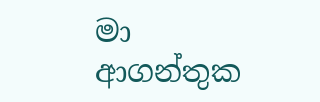මා ආගන්තුක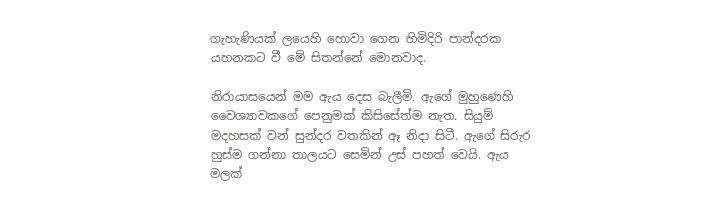ගැහැණියක් ලයෙහි හොවා ගෙන හිමිදිරි පාන්දරක යහනකට වී මේ සිතන්නේ මොනවාද.

නිරායාසයෙන් මම ඇය දෙස බැලීමි. ඇගේ මුහුණෙහි වෛශ්‍යාවකගේ පෙනුමක් කිසිසේත්ම නැත. සියුම් මදහසක් වන් සුන්දර වතකින් ඈ නිදා සිටී. ඇගේ සිරුර හුස්ම ගන්නා තාලයට සෙමින් උස් පහත් වෙයි. ඇය මලක්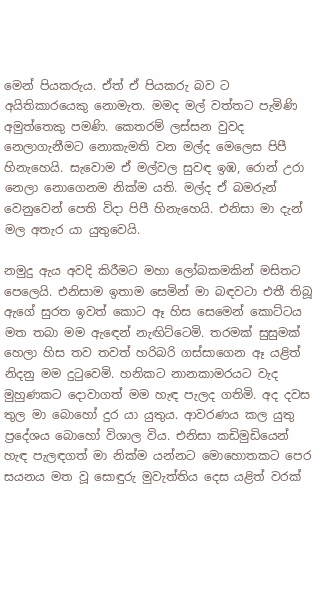මෙන් පියකරුය. ඒත් ඒ පියකරු බව ට අයිතිකාරයෙකු නොමැත. මමද මල් වත්තට පැමිණි අමුත්තෙකු පමණි. කෙතරම් ලස්සන වුවද නෙලාගැනීමට නොකැමති වන මල්ද මෙලෙස පිපී හිනැහෙයි. සැවොම ඒ මල්වල සුවඳ ඉඹ, රොන් උරා නෙලා නොගෙනම නික්ම යති. මල්ද ඒ බමරුන් වෙනුවෙන් පෙති විදා පිපී හිනැහෙයි. එනිසා මා දැන් මල අතැර යා යුතුවෙයි.

නමුදු ඇය අවදි කිරීමට මහා ලෝබකමකින් මසිතට පෙලෙයි. එනිසාම ඉතාම සෙමින් මා බඳවටා එතී තිබූ ඇගේ සුරත ඉවත් කොට ඈ හිස සෙමෙන් කොට්ටය මත තබා මම ඇඳෙන් නැඟිට්ටෙමි. තරමක් සුසුමක් හෙලා හිස තව තවත් හරිබරි ගස්සාගෙන ඈ යළිත් නිදනු මම දුටුවෙමි. හනිකට නානකාමරයට වැද මුහුණකට දොවාගත් මම හැඳ පැලද ගතිමි. අද දවස තුල මා බොහෝ දුර යා යුතුය. ආවරණය කල යුතු ප්‍රදේශය බොහෝ විශාල විය. එනිසා කඩිමුඩියෙන් හැඳ පැලඳගත් මා නික්ම යන්නට මොහොතකට පෙර සයනය මත වූ සොඳුරු මුවැත්තිය දෙස යළිත් වරක්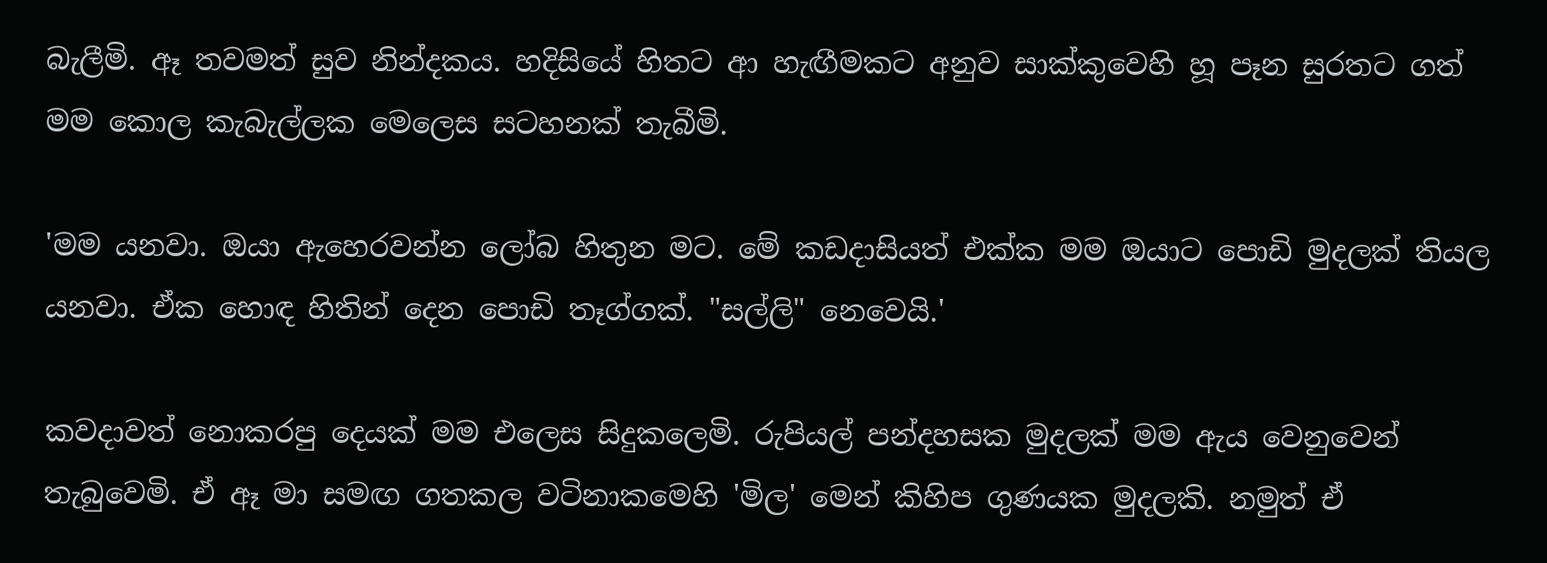බැලීමි. ඈ තවමත් සුව නින්දකය. හදිසියේ හිතට ආ හැඟීමකට අනුව සාක්කුවෙහි හූ පෑන සුරතට ගත් මම කොල කැබැල්ලක මෙලෙස සටහනක් තැබීමි.

'මම යනවා. ඔයා ඇහෙරවන්න ලෝබ හිතුන මට. මේ කඩදාසියත් එක්ක මම ඔයාට පොඩි මුදලක් තියල යනවා. ඒක හොඳ හිතින් දෙන පොඩි තෑග්ගක්. "සල්ලි" නෙවෙයි.'

කවදාවත් නොකරපු දෙයක් මම එලෙස සිදුකලෙමි. රුපියල් පන්දහසක මුදලක් මම ඇය වෙනුවෙන් තැබුවෙමි. ඒ ඈ මා සමඟ ගතකල වටිනාකමෙහි 'මිල' මෙන් කිහිප ගුණයක මුදලකි. නමුත් ඒ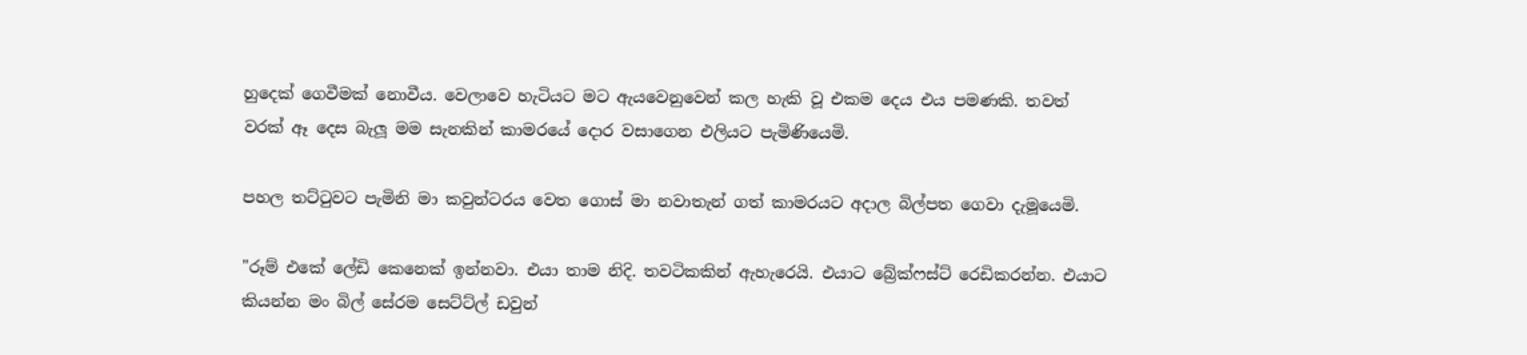හුදෙක් ගෙවීමක් නොවීය. වෙලාවෙ හැටියට මට ඇයවෙනුවෙන් කල හැකි වූ එකම දෙය එය පමණකි. තවත් වරක් ඈ දෙස බැලූ මම සැනකින් කාමරයේ දොර වසාගෙන එලියට පැමිණියෙමි.

පහල තට්ටුවට පැමිනි මා කවුන්ටරය වෙත ගොස් මා නවාතැන් ගත් කාමරයට අදාල බිල්පත ගෙවා දැමූයෙමි.

"රූම් එකේ ලේඩි කෙනෙක් ඉන්නවා. එයා තාම නිදි. තවටිකකින් ඇහැරෙයි. එයාට බ්‍රේක්ෆස්ට් රෙඩිකරන්න. එයාට කියන්න මං බිල් සේරම සෙට්ට්ල් ඩවුන්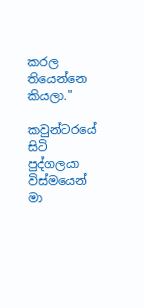කරල තියෙන්නෙ කියලා."

කවුන්ටරයේ සිටි පුද්ගලයා විස්මයෙන් මා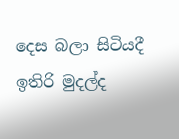දෙස බලා සිටියදී ඉතිරි මුදල්ද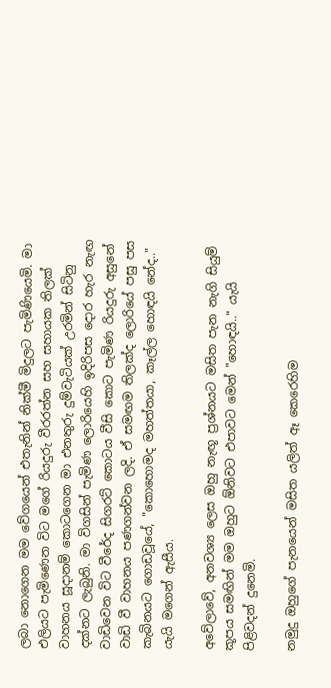ලබා නොගෙන මම වේගයෙන් එතැනින් නික්මී මිදුලට පැමිණියෙමි. මා එලියට පැමිණෙන විට මගේ රියදුරු වීරරත්න සහ සහායක තිලක් වාහනය සූදානම් කොටගෙන මා එනතුරු දුම්වැටියක් උරමින් සිටිනු දක්නට ලැබුනි. මා විගසින් පැමිණ ලොරියෙහි ඉදිරිපස දොර හැර නැඟ වාඩිවෙන විට වීරේද සිගරට් කොටය වීසි කොට පැමිණ රියදුරු අසුනේ වාඩි වී වාහනය පණගන්වන ලදි. ඒ සමඟම තිලක්ද ලොරියේ පසු පස කැබිනයට ගොඩවූයේ, "කොහොමද මහත්තයා, කෑල්ල හොඳයි නේද.." යැයි මගෙන් ඇසීය.

අවේලාවේ, අනවශ්‍ය ලෙස ඔහු නැඟූ ප්‍රශ්නයට මසිත පැන නැගි සියුම් කූපය සමඟින් මම ඔහුට ඕනිවට එපාවට මෙන් "හොඳයි.." යැයි පිළිවදන් දුනෙමි.

නමුදු ඔහුගේ පැනයෙන් මසිත යලිත් ඈ කෙරෙහිම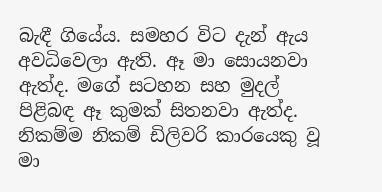බැඳී ගියේය. සමහර විට දැන් ඇය අවධිවෙලා ඇති. ඈ මා සොයනවා ඇත්ද. මගේ සටහන සහ මුදල් පිළිබඳ ඈ කුමක් සිතනවා ඇත්ද. නිකම්ම නිකම් ඩිලිවරි කාරයෙකු වූ මා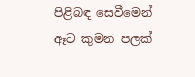පිළිබඳ සෙවීමෙන් ඈට කුමන පලක්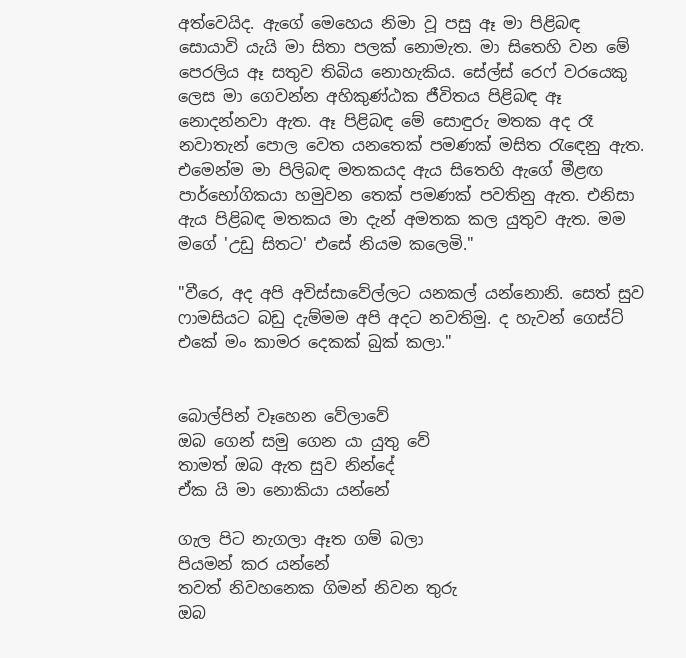අත්වෙයිද. ඇගේ මෙහෙය නිමා වූ පසු ඈ මා පිළිබඳ සොයාවි යැයි මා සිතා පලක් නොමැත. මා සිතෙහි වන මේ පෙරලිය ඈ සතුව තිබිය නොහැකිය. සේල්ස් රෙෆ් වරයෙකු ලෙස මා ගෙවන්න අහිකුණ්ඨක ජීවිතය පිළිබඳ ඈ නොදන්නවා ඇත. ඈ පිළිබඳ මේ සොඳුරු මතක අද රෑ නවාතැන් පොල වෙත යනතෙක් පමණක් මසිත රැඳෙනු ඇත. එමෙන්ම මා පිලිබඳ මතකයද ඇය සිතෙහි ඇගේ මීළඟ පාර්භෝගිකයා හමුවන තෙක් පමණක් පවතිනු ඇත. එනිසා ඇය පිළිබඳ මතකය මා දැන් අමතක කල යුතුව ඇත. මම මගේ 'උඩු සිතට' එසේ නියම කලෙමි."

"වීරෙ, අද අපි අවිස්සාවේල්ලට යනකල් යන්නොනි. සෙත් සුව ෆාමසියට බඩු දැම්මම අපි අදට නවතිමු. ද හැවන් ගෙස්ට් එකේ මං කාමර දෙකක් බුක් කලා."


බොල්පින් වෑහෙන වේලාවේ
ඔබ ගෙන් සමු ගෙන යා යුතු වේ
තාමත් ඔබ ඇත සුව නින්දේ
ඒක යි මා නොකියා යන්නේ

ගැල පිට නැගලා ඈත ගම් බලා
පියමන් කර යන්නේ
තවත් නිවහනෙක ගිමන් නිවන තුරු
ඔබ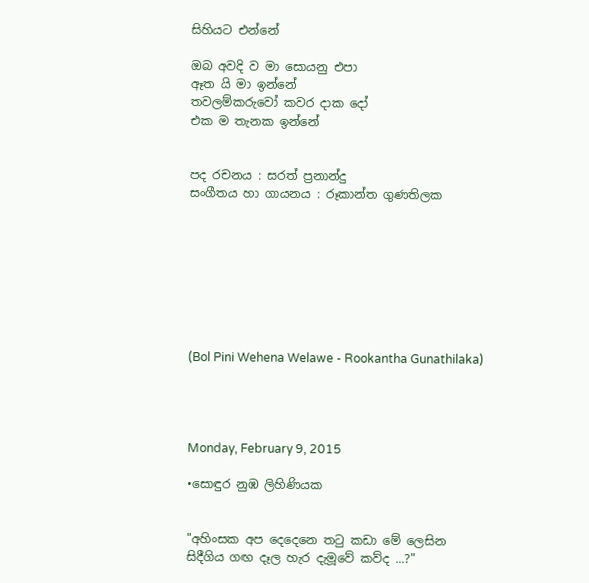සිහියට එන්නේ

ඔබ අවදි ව මා සොයනු එපා
ඈත යි මා ඉන්නේ
තවලම්කරුවෝ කවර දාක දෝ
එක ම තැනක ඉන්නේ


පද රචනය : සරත් ප්‍රනාන්දු
සංගීතය හා ගායනය : රූකාන්ත ගුණතිලක








(Bol Pini Wehena Welawe - Rookantha Gunathilaka)




Monday, February 9, 2015

•සොඳුර නුඹ ලිහිණියක


"අහිංසක අප දෙදෙනෙ තටු කඩා මේ ලෙසින
සිදීගිය ගඟ දෑල හැර දැ‍මූවේ කව්ද ...?"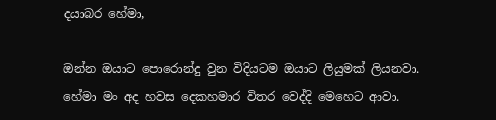දයාබර හේමා,

ඔන්න ඔයාට පොරොන්දු වුන විදියටම ඔයාට ලියුමක් ලියනවා. හේමා මං අද හවස දෙකහමාර විතර වෙද්දි මෙහෙට ආවා.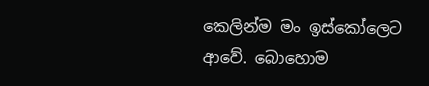කෙලින්ම මං ඉස්කෝලෙට ආවේ. බොහොම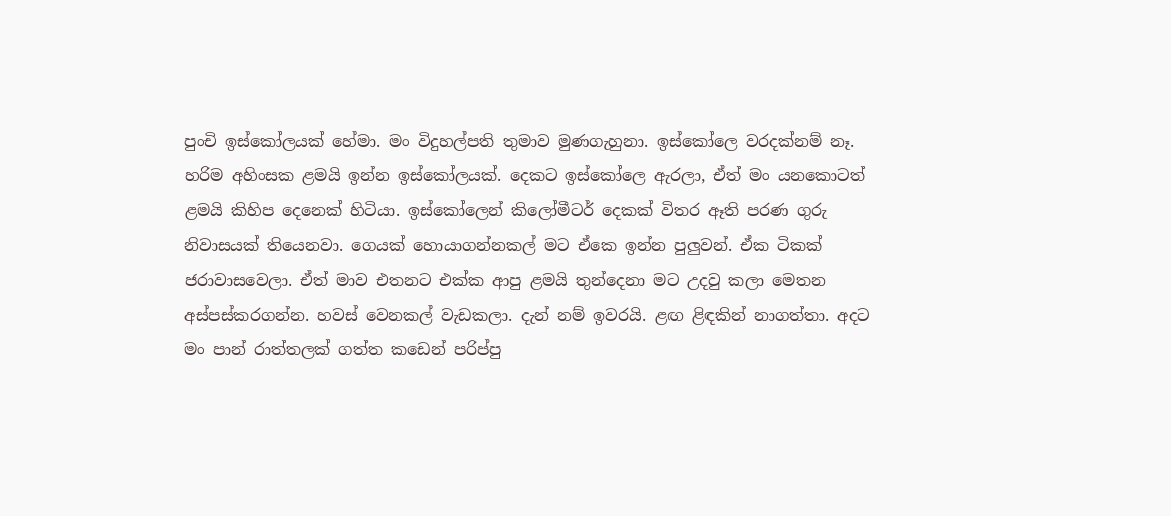පුංචි ඉස්කෝලයක් හේමා. මං විදුහල්පති තුමාව මුණගැහුනා. ඉස්කෝලෙ වරදක්නම් නෑ. හරිම අහිංසක ළමයි ඉන්න ඉස්කෝලයක්. දෙකට ඉස්කෝලෙ ඇරලා, ඒත් මං යනකොටත් ළමයි කිහිප දෙනෙක් හිටියා. ඉස්කෝලෙන් කිලෝමීටර් දෙකක් විතර ඈති පරණ ගුරු නිවාසයක් තියෙනවා. ගෙයක් හොයාගන්නකල් මට ඒකෙ ඉන්න පුලුවන්. ඒක ටිකක් ජරාවාසවෙලා. ඒත් මාව එතනට එක්ක ආපු ළමයි තුන්දෙනා මට උදවු කලා මෙතන අස්පස්කරගන්න. හවස් වෙනකල් වැඩකලා. දැන් නම් ඉවරයි. ළඟ ළිඳකින් නාගත්තා. අදට මං පාන් රාත්තලක් ගත්ත කඩෙන් පරිප්පු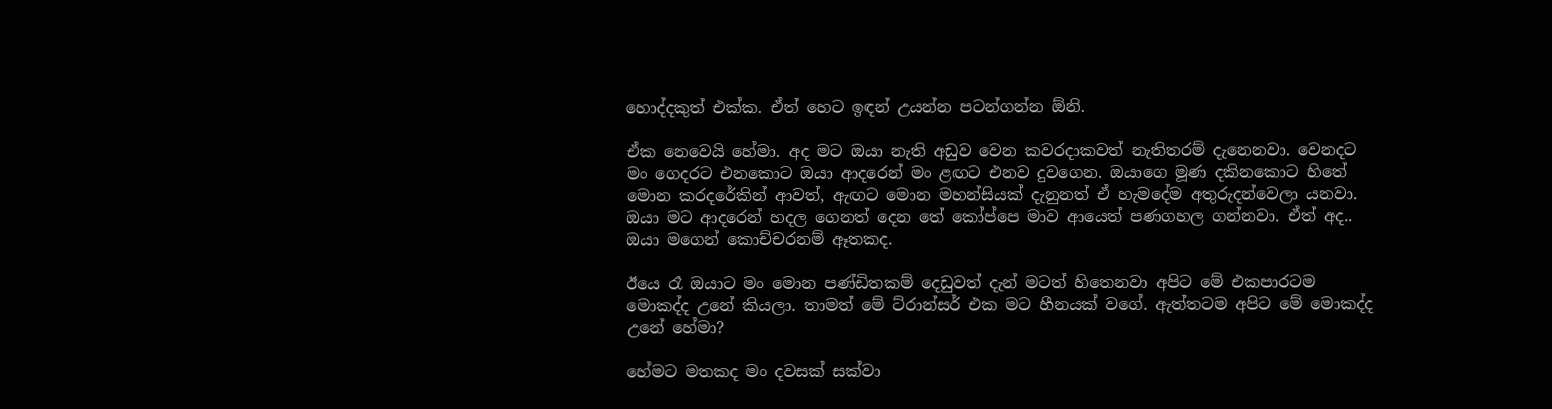හොද්දකුත් එක්ක. ඒත් හෙට ඉඳන් උයන්න පටන්ගන්න ඕනි.

ඒක නෙවෙයි හේමා. අද මට ඔයා නැති අඩුව වෙන කවරදාකවත් නැතිතරම් දැනෙනවා. වෙනදට මං ගෙදරට එනකොට ඔයා ආදරෙන් මං ළඟට එනව දුවගෙන. ඔයාගෙ මූණ දකිනකොට හිතේ මොන කරදරේකින් ආවත්, ඇඟට මොන මහන්සියක් දැනුනත් ඒ හැමදේම අතුරුදන්වෙලා යනවා. ඔයා මට ආදරෙන් හදල ගෙනත් දෙන තේ කෝප්පෙ මාව ආයෙත් පණගහල ගන්නවා. ඒත් අද.. ඔයා මගෙන් කොච්චරනම් ඈතකද.

ඊයෙ රෑ ඔයාට මං මොන පණ්ඩිතකම් දෙඩුවත් දැන් මටත් හිතෙනවා අපිට මේ එකපාරටම මොකද්ද උනේ කියලා. තාමත් මේ ට්රාන්සර් එක මට හීනයක් වගේ. ඇත්තටම අපිට මේ මොකද්ද උනේ හේමා?

හේමට මතකද මං දවසක් සක්වා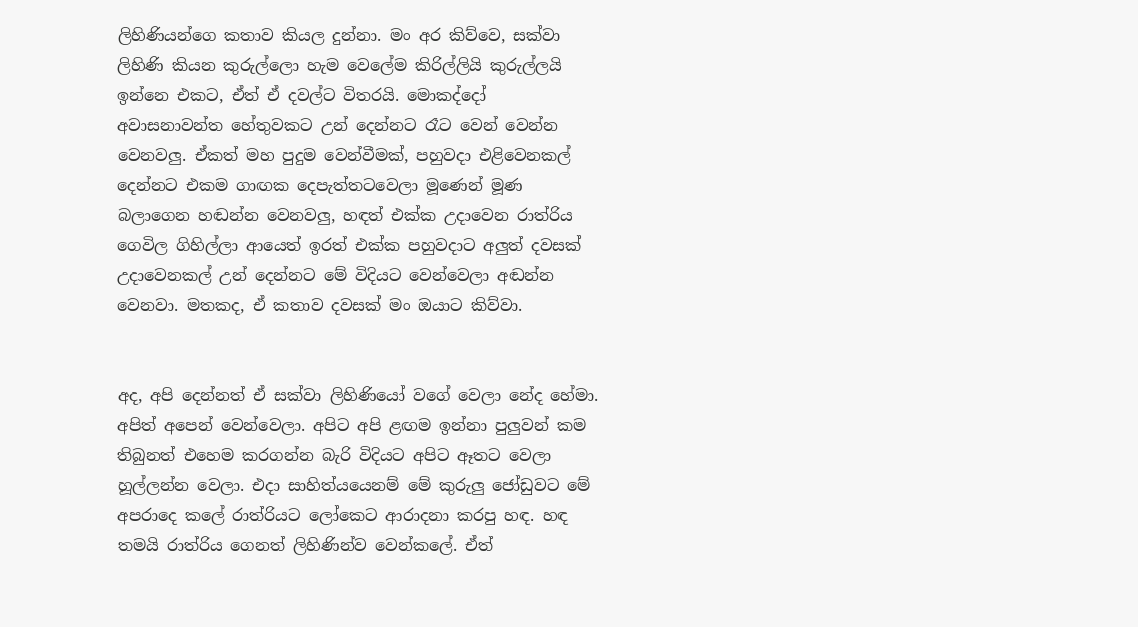ලිහිණියන්ගෙ කතාව කියල දුන්නා. මං අර කිව්වෙ, සක්වා ලිහිණි කියන කුරුල්ලො හැම වෙලේම කිරිල්ලියි කුරුල්ලයි ඉන්නෙ එකට, ඒත් ඒ දවල්ට විතරයි. මොකද්දෝ අවාසනාවන්ත හේතුවකට උන් දෙන්නට රෑට වෙන් වෙන්න වෙනවලු. ඒකත් මහ පුදුම වෙන්වීමක්, පහුවදා එළිවෙනකල් දෙන්නට එකම ගාඟක දෙපැත්තටවෙලා මූණෙන් මූණ බලාගෙන හඬන්න වෙනවලු, හඳත් එක්ක උදාවෙන රාත්රිය ගෙවිල ගිහිල්ලා ආයෙත් ඉරත් එක්ක පහුවදාට අලුත් දවසක් උදාවෙනකල් උන් දෙන්නට මේ විදියට වෙන්වෙලා අඬන්න වෙනවා. මතකද, ඒ කතාව දවසක් මං ඔයාට කිව්වා.


අද, අපි දෙන්නත් ඒ සක්වා ලිහිණියෝ වගේ වෙලා නේද හේමා. අපිත් අපෙන් වෙන්වෙලා. අපිට අපි ළඟම ඉන්නා පුලුවන් කම තිබුනත් එහෙම කරගන්න බැරි විදියට අපිට ඈතට වෙලා හූල්ලන්න වෙලා. එදා සාහිත්යයෙනම් මේ කුරුලු ජෝඩුවට මේ අපරාදෙ කලේ රාත්රියට ලෝකෙට ආරාදනා කරපු හඳ. හඳ තමයි රාත්රිය ගෙනත් ලිහිණින්ව වෙන්කලේ. ඒත්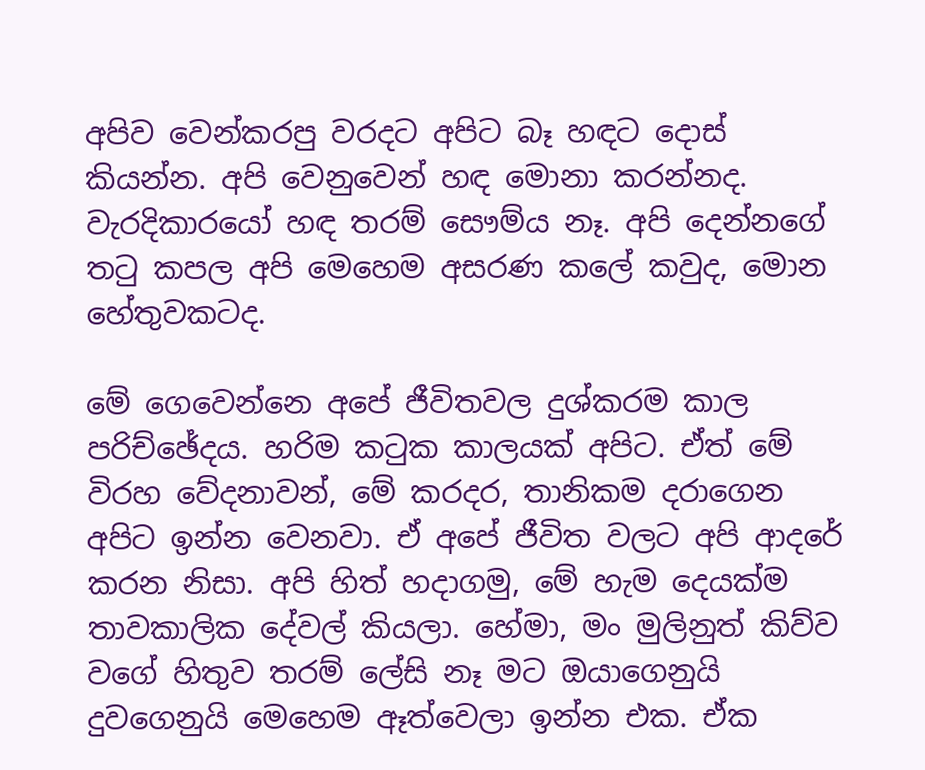අපිව වෙන්කරපු වරදට අපිට බෑ හඳට දොස් කියන්න. අපි වෙනුවෙන් හඳ මොනා කරන්නද. වැරදිකාරයෝ හඳ තරම් සෞම්ය නෑ. අපි දෙන්නගේ තටු කපල අපි මෙහෙම අසරණ කලේ කවුද, මොන හේතුවකටද.

මේ ගෙවෙන්නෙ අපේ ජීවිතවල දුශ්කරම කාල පරිච්ඡේදය. හරිම කටුක කාලයක් අපිට. ඒත් මේ විරහ වේදනාවන්, මේ කරදර, තානිකම දරාගෙන අපිට ඉන්න වෙනවා. ඒ අපේ ජීවිත වලට අපි ආදරේ කරන නිසා. අපි හිත් හදාගමු, මේ හැම දෙයක්ම තාවකාලික දේවල් කියලා. හේමා, මං මුලිනුත් කිව්ව වගේ හිතුව තරම් ලේසි නෑ මට ඔයාගෙනුයි දුවගෙනුයි මෙහෙම ඈත්වෙලා ඉන්න එක. ඒක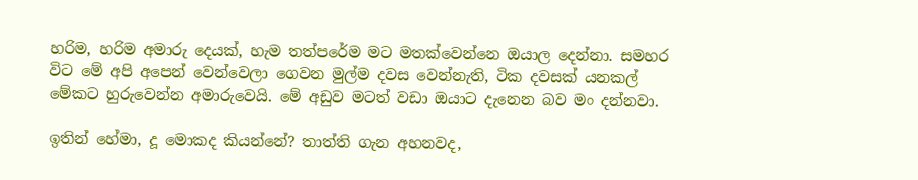හරිම, හරිම අමාරු දෙයක්, හැම තත්පරේම මට මතක්වෙන්නෙ ඔයාල දෙන්නා. සමහර විට මේ අපි අපෙන් වෙන්වෙලා ගෙවන මුල්ම දවස වෙන්නැති, ටික දවසක් යනකල් මේකට හුරුවෙන්න අමාරුවෙයි. මේ අඩුව මටත් වඩා ඔයාට දැනෙන බව මං දන්නවා.

ඉතින් හේමා, දූ මොකද කියන්නේ? තාත්ති ගැන අහනවද,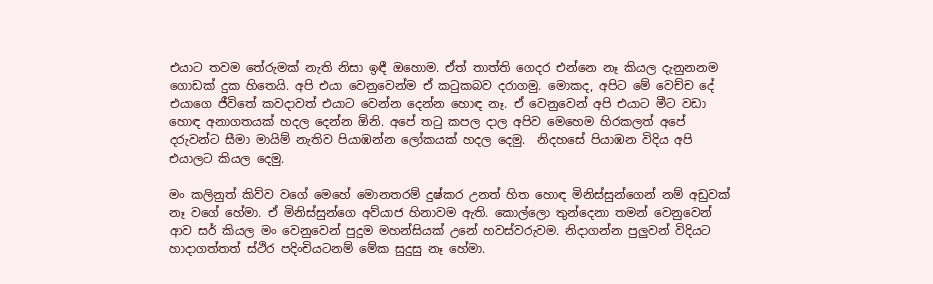එයාට තවම තේරුමක් නැති නිසා ඉඳී ඔහොම. ඒත් තාත්ති ගෙදර එන්නෙ නෑ කියල දැනුනනම ගොඩක් දුක හිතෙයි. අපි එයා වෙනුවෙන්ම ඒ කටුකබව දරාගමු. මොකද, අපිට මේ වෙච්ච දේ එයාගෙ ජීවිතේ කවදාවත් එයාට වෙන්න දෙන්න හොඳ නෑ. ඒ වෙනුවෙන් අපි එයාට මීට වඩා හොඳ අනාගතයක් හදල දෙන්න ඕනි. අපේ තටු කපල දාල අපිව මෙහෙම හිරකලත් අපේ දරුවන්ට සීමා මායිම් නැතිව පියාඹන්න ලෝකයක් හදල දෙමු.  නිදහසේ පියාඹන විදිය අපි එයාලට කියල දෙමු.

මං කලිනුත් කිව්ව වගේ මෙහේ මොනතරම් දුෂ්කර උනත් හිත හොඳ මිනිස්සුන්ගෙන් නම් අඩුවක් නෑ වගේ හේමා. ඒ මිනිස්සුන්ගෙ අව්යාජ හිනාවම ඇති. කොල්ලො තුන්දෙනා තමන් වෙනුවෙන් ආව සර් කියල මං වෙනුවෙන් පුදුම මහන්සියක් උනේ හවස්වරුවම. නිදාගන්න පුලුවන් විදියට හාදාගත්තත් ස්ථිර පදිංචියටනම් මේක සුදුසු නෑ හේමා.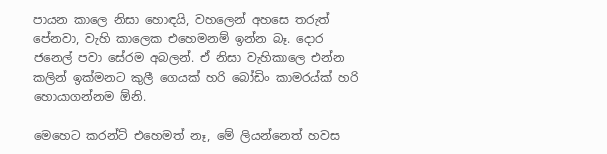පායන කාලෙ නිසා හොඳයි, වහලෙන් අහසෙ තරුත් පේනවා, වැහි කාලෙක එහෙමනම් ඉන්න බෑ. දොර ජනෙල් පවා සේරම අබලන්. ඒ නිසා වැහිකාලෙ එන්න කලින් ඉක්මනට කුලී ගෙයක් හරි බෝඩිං කාමරය්ක් හරි හොයාගන්නම ඕනි.

මෙහෙට කරන්ට් එහෙමත් නෑ, මේ ලියන්නෙත් හවස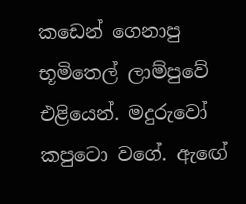කඩෙන් ගෙනාපු භූමිතෙල් ලාම්පුවේ එළියෙන්. මදුරුවෝ කපුටො වගේ. ඇඟේ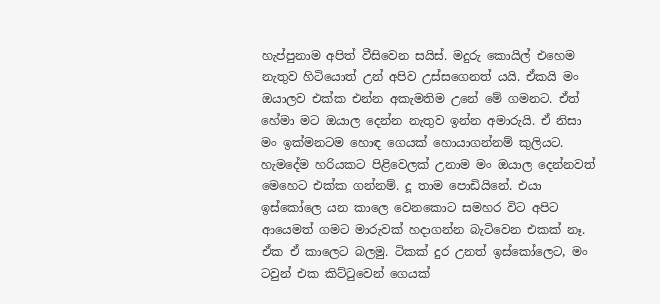හැප්පුනාම අපිත් වීසිවෙන සයිස්. මදුරු කොයිල් එහෙම නැතුව හිටියොත් උන් අපිව උස්සගෙනත් යයි. ඒකයි මං ඔයාලව එක්ක එන්න අකැමතිම උනේ මේ ගමනට. ඒත් හේමා මට ඔයාල දෙන්න නැතුව ඉන්න අමාරුයි. ඒ නිසා මං ඉක්මනටම හොඳ ගෙයක් හොයාගන්නම් කුලියට. හැමදේම හරියකට පිළිවෙලක් උනාම මං ඔයාල දෙන්නවත් මෙහෙට එක්ක ගන්නම්. දූ තාම පොඩියිනේ. එයා ඉස්කෝලෙ යන කාලෙ වෙනකොට සමහර විට අපිට ආයෙමත් ගමට මාරුවක් හදාගන්න බැටිවෙන එකක් නෑ. ඒක ඒ කාලෙට බලමු. ටිකක් දුර උනත් ඉස්කෝලෙට, මං ටවුන් එක කිට්ටුවෙන් ගෙයක්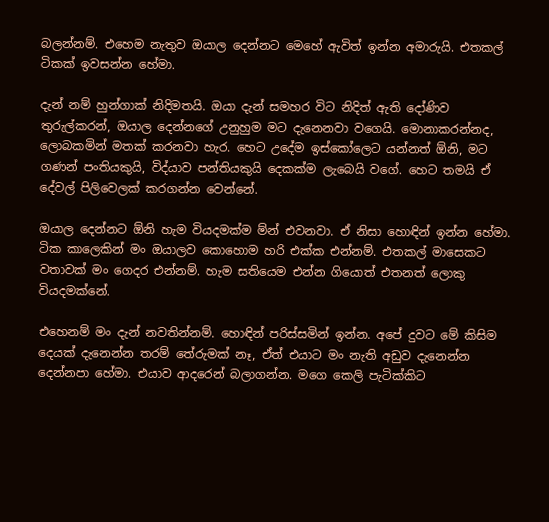බලන්නම්. එහෙම නැතුව ඔයාල දෙන්නට මෙහේ ඇවිත් ඉන්න අමාරුයි. එතකල් ටිකක් ඉවසන්න හේමා.

දැන් නම් හුන්ගාක් නිදිමතයි. ඔයා දැන් සමහර විට නිදිත් ඇති දෝණිව තුරුල්කරන්, ඔයාල දෙන්නගේ උනුහුම මට දැනෙනවා වගෙයි. මොනාකරන්නද, ලොබකමින් මතක් කරනවා හැර. හෙට උදේම ඉස්කෝලෙට යන්නත් ඕනි, මට ගණන් පංතියකුයි, විද්යාව පන්තියකුයි දෙකක්ම ලැබෙයි වගේ. හෙට තමයි ඒ දේවල් පිලිවෙලක් කරගන්න වෙන්නේ.

ඔයාල දෙන්නට ඕනි හැම වියදමක්ම ම්න් එවනවා. ඒ නිසා හොඳින් ඉන්න හේමා. ටික කාලෙකින් මං ඔයාලව කොහොම හරි එක්ක එන්නම්. එතකල් මාසෙකට වතාවක් මං ගෙදර එන්නම්. හැම සතියෙම එන්න ගියොත් එතනත් ලොකු වියදමක්නේ.

එහෙනම් මං දැන් නවතින්නම්. හොඳින් පරිස්සමින් ඉන්න. අපේ දුවට මේ කිසිම දෙයක් දැනෙන්න තරම් තේරුමක් නෑ, ඒත් එයාට මං නැති අඩුව දැනෙන්න දෙන්නපා හේමා. එයාව ආදරෙන් බලාගන්න. මගෙ කෙලි පැටික්කිට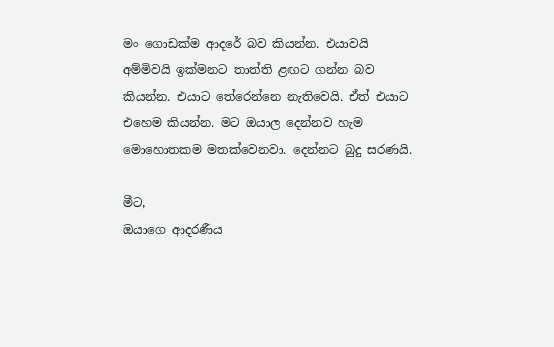මං ගොඩක්ම ආදරේ බව කියන්න. එයාවයි අම්මිවයි ඉක්මනට තාත්ති ළඟට ගන්න බව කියන්න. එයාට තේරෙන්නෙ නැතිවෙයි. ඒත් එයාට එහෙම කියන්න. මට ඔයාල දෙන්නව හැම මොහොතකම මතක්වෙනවා. දෙන්නට බුදු සරණයි.

මීට,
ඔයාගෙ ආදරණීය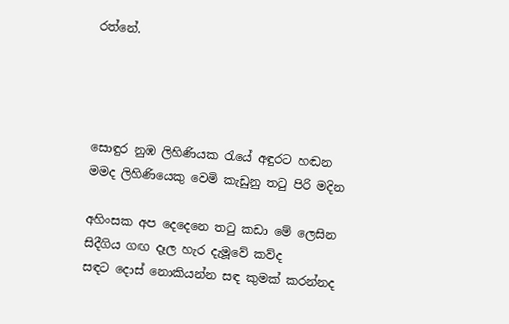රත්නේ.




සොඳුර නුඹ ලිහිණියක රැයේ අඳුරට හඬන
මමද ලිහිණියෙකු වෙමි කැඩුනු තටු පිරි මදින

අහිංසක අප දෙදෙනෙ තටු කඩා මේ ලෙසින
සිදීගිය ගඟ දෑල හැර දැ‍මූවේ කව්ද
සඳට ‍දොස් නොකියන්න සඳ කුමක් කරන්නද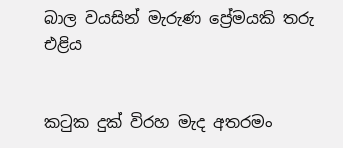බාල වයසින් මැරුණ ප්‍රේමයකි තරු එළිය


කටුක දුක් විරහ මැද අතරමං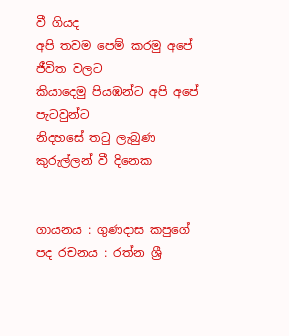වී ගියද
අපි තවම පෙම් කරමු අපේ ජීවිත වලට
කියාදෙමු පියඹන්ට අපි අපේ පැටවුන්ට
නිදහසේ තටු ලැබුණ කුරුල්ලන් වී දිනෙක


ගායනය : ගුණදාස කපුගේ
පද රචනය : රත්න ශ්‍රී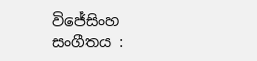විජේසිංහ
සංගීතය :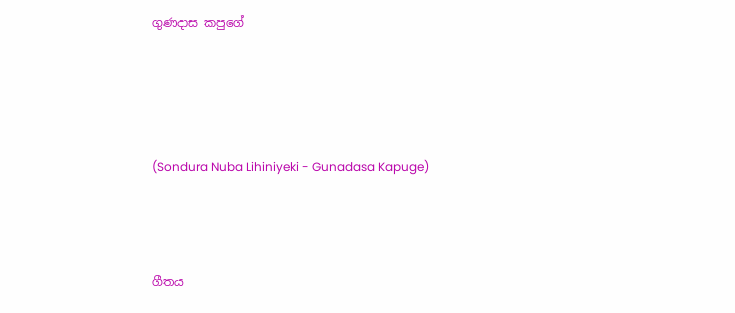ගුණදාස කපුගේ




(Sondura Nuba Lihiniyeki - Gunadasa Kapuge)



ගීතය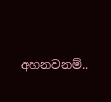අහනවනම්..